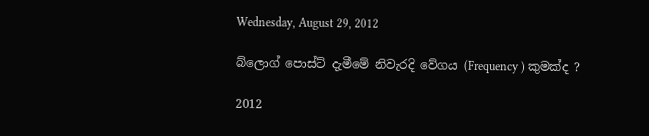Wednesday, August 29, 2012

බ්ලොග් පොස්ට් දැමීමේ නිවැරදි වේගය (Frequency ) කුමක්ද ?

2012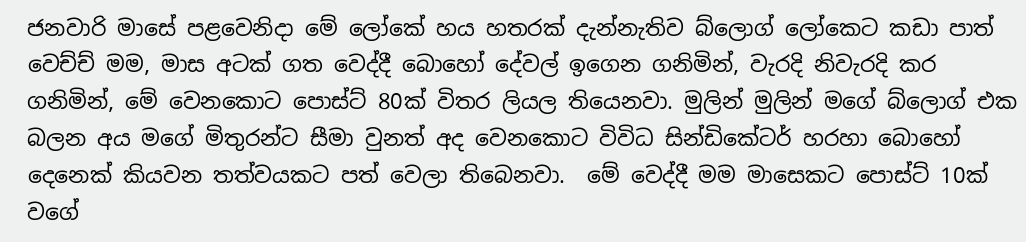ජනවාරි මාසේ පළවෙනිදා මේ ලෝකේ හය හතරක් දැන්නැතිව බ්ලොග් ලෝකෙට කඩා පාත් වෙච්ච් මම, මාස අටක් ගත වෙද්දී බොහෝ දේවල් ඉගෙන ගනිමින්, වැරදි නිවැරදි කර ගනිමින්, මේ වෙනකොට පොස්ට් 80ක් විතර ලියල තියෙනවා. මුලින් මුලින් මගේ බ්ලොග් එක බලන අය මගේ මිතුරන්ට සීමා වුනත් අද වෙනකොට විවිධ සින්ඩිකේටර් හරහා බොහෝ දෙනෙක් කියවන තත්වයකට පත් වෙලා තිබෙනවා.  මේ වෙද්දී මම මාසෙකට පොස්ට් 10ක් වගේ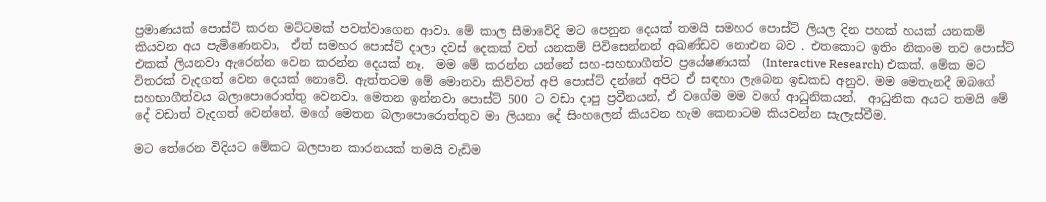ප්‍රමාණයක් පොස්ට් කරන මට්ටමක් පවත්වාගෙන ආවා. මේ කාල සීමාවේදි මට පෙනුන දෙයක් තමයි සමහර පොස්ට් ලියල දින පහක් හයක් යනකම් කියවන අය පැමිණෙනවා,  ඒත් සමහර පොස්ට් දාලා දවස් දෙකක් වත් යනකම් පිවිසෙන්නන් අඛණ්ඩව නොඑන බව . එතකොට ඉතිං නිකංම තව පොස්ට් එකක් ලියනවා ඇරෙන්න වෙන කරන්න දෙයක් නෑ.  මම මේ කරන්න යන්නේ සහ-සහභාගීත්ව ප්‍රයේෂණයක්  (Interactive Research) එකක්. මේක මට විතරක් වැදගත් වෙන දෙයක් නොවේ. ඇත්තටම මේ මොනවා කිව්වත් අපි පොස්ට් දන්නේ අපිට ඒ සඳහා ලැබෙන ඉඩකඩ අනුව. මම මෙතැනදී ඔබගේ සහභාගීත්වය බලාපොරොත්තු වෙනවා. මෙතන ඉන්නවා පොස්ට් 500 ට වඩා දාපු ප්‍රවීනයන්, ඒ වගේම මම වගේ ආධුනිකයන්.  ආධුනික අයට තමයි මේ දේ වඩාත් වැදගත් වෙන්නේ. මගේ මෙතන බලාපොරොත්තුව මා ලියනා දේ සිංහලෙන් කියවන හැම කෙනාටම කියවන්න සැලැස්වීම.

මට තේරෙන විදියට මේකට බලපාන කාරනයක් තමයි වැඩිම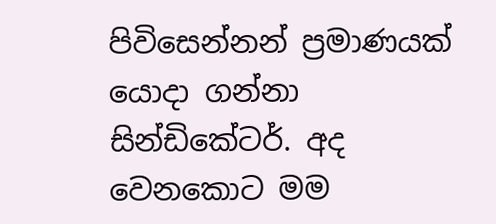පිවිසෙන්නන් ප්‍රමාණයක් යොදා ගන්නා සින්ඩිකේටර්. අද වෙනකොට මම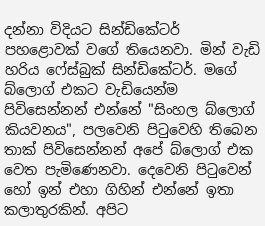දන්නා විදියට සින්ඩිකේටර් පහළොවක් වගේ තියෙනවා. මින් වැඩි හරිය ෆේස්බුක් සින්ඩිකේටර්. මගේ බ්ලොග් එකට වැඩියෙන්ම පිවිසෙන්නන් එන්නේ "සිංහල බ්ලොග් කියවනය", පලවෙනි පිටුවෙහි තිබෙන තාක් පිවිසෙන්නන් අපේ බ්ලොග් එක වෙත පැමිණෙනවා. දෙවෙනි පිටුවෙන් හෝ ඉන් එහා ගිහින් එන්නේ ඉතා කලාතුරකින්. අපිට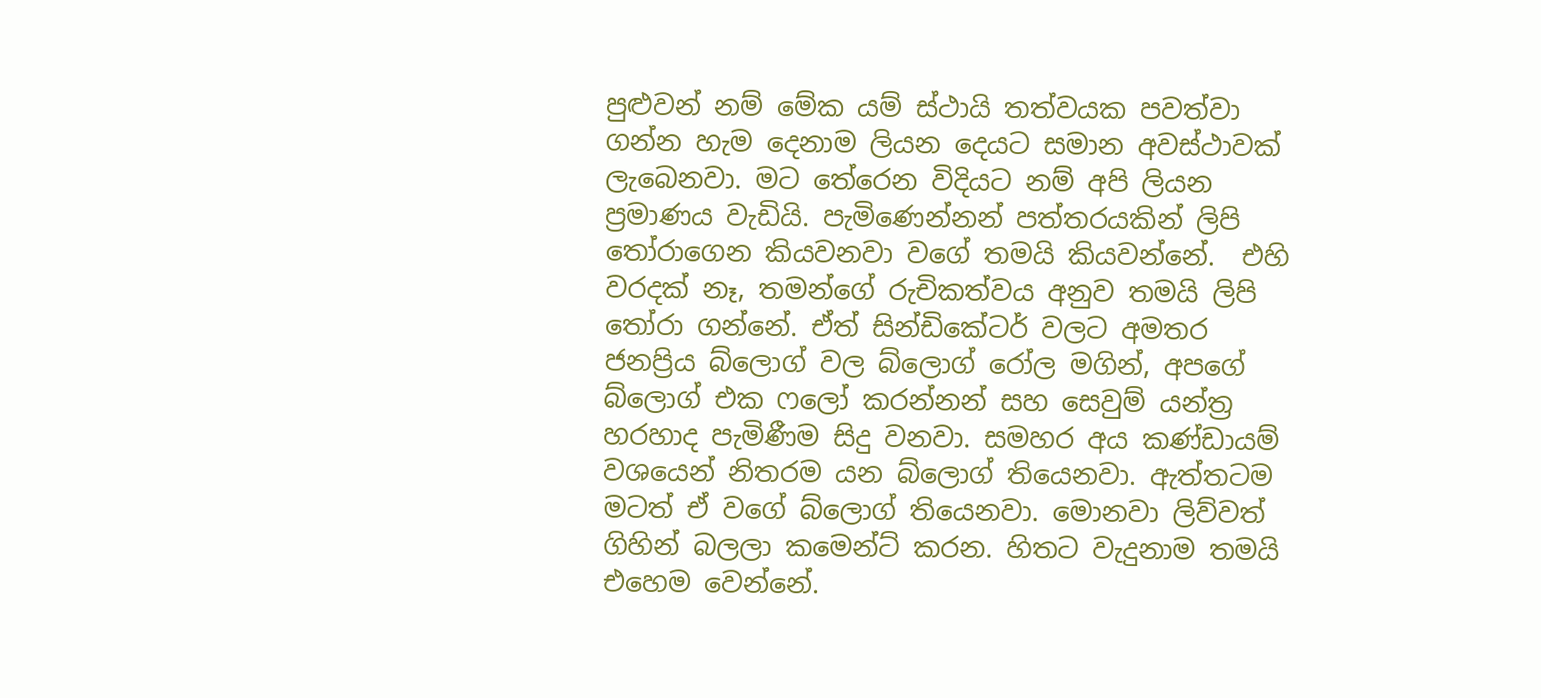පුළුවන් නම් මේක යම් ස්ථායි තත්වයක පවත්වා ගන්න හැම දෙනාම ලියන දෙයට සමාන අවස්ථාවක් ලැබෙනවා. මට තේරෙන විදියට නම් අපි ලියන ප්‍රමාණය වැඩියි. පැමිණෙන්නන් පත්තරයකින් ලිපි තෝරාගෙන කියවනවා වගේ තමයි කියවන්නේ.  එහි වරදක් නෑ, තමන්ගේ රුචිකත්වය අනුව තමයි ලිපි තෝරා ගන්නේ. ඒත් සින්ඩිකේටර් වලට අමතර ජනප්‍රිය බ්ලොග් වල බ්ලොග් රෝල මගින්, අපගේ බ්ලොග් එක ෆලෝ කරන්නන් සහ සෙවුම් යන්ත්‍ර හරහාද පැමිණීම සිදු වනවා. සමහර අය කණ්ඩායම් වශයෙන් නිතරම යන බ්ලොග් තියෙනවා. ඇත්තටම මටත් ඒ වගේ බ්ලොග් තියෙනවා. මොනවා ලිව්වත් ගිහින් බලලා කමෙන්ට් කරන. හිතට වැදුනාම තමයි එහෙම වෙන්නේ.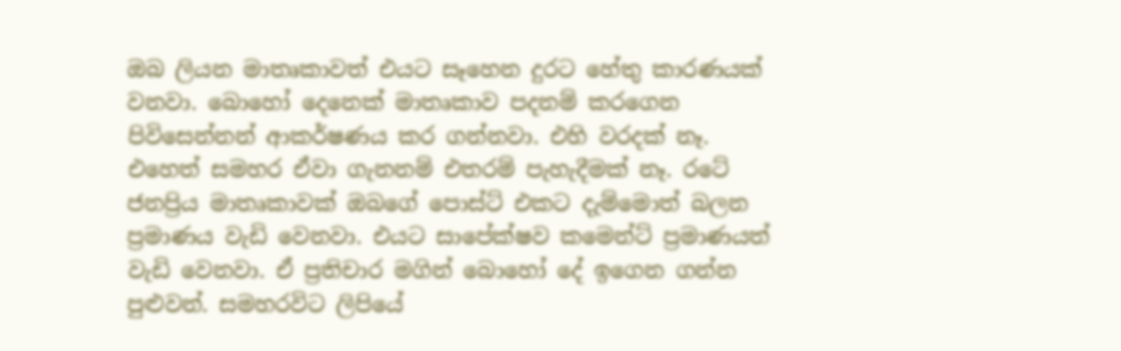ඔබ ලියන මාතෘකාවත් එයට සෑහෙන දුරට හේතු කාරණයක් වනවා. බොහෝ දෙනෙක් මාතෘකාව පදනම් කරගෙන පිවිසෙන්නන් ආකර්ෂණය කර ගන්නවා. එහි වරදක් නෑ. එහෙත් සමහර ඒවා ගැනනම් එතරම් පැහැදීමක් නෑ. රටේ ජනප්‍රිය මාතෘකාවක් ඔබගේ පොස්ට් එකට දැම්මොත් බලන ප්‍රමාණය වැඩි වෙනවා. එයට සාපේක්ෂව කමෙන්ට් ප්‍රමාණයත් වැඩි වෙනවා. ඒ ප්‍රතිචාර මගින් බොහෝ දේ ඉගෙන ගන්න පුළුවන්. සමහරවිට ලිපියේ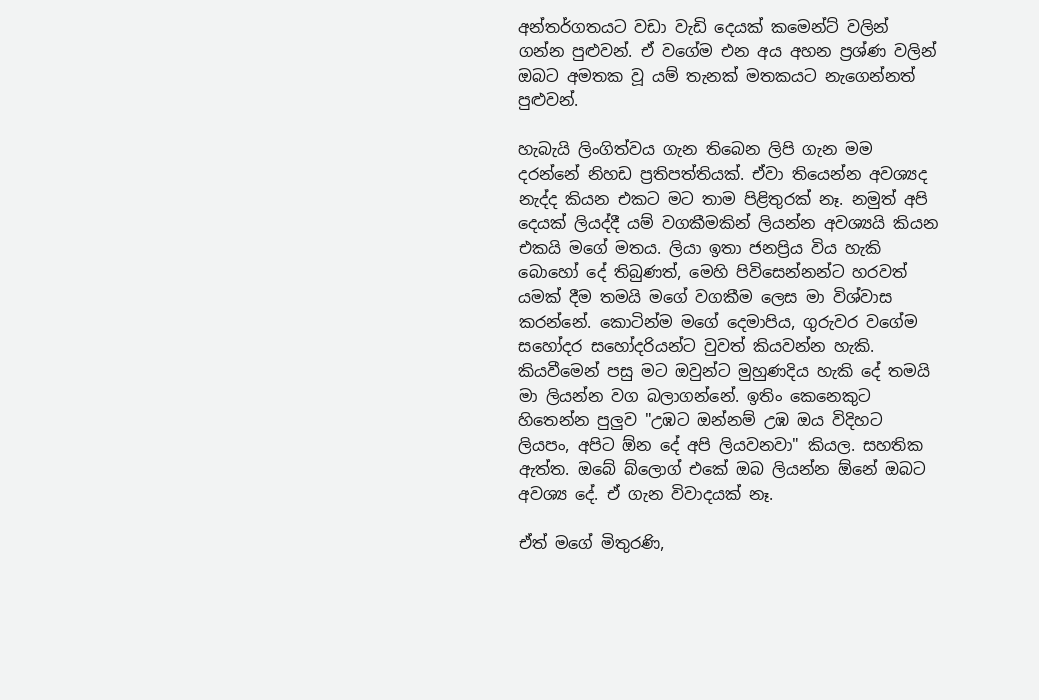අන්තර්ගතයට වඩා වැඩි දෙයක් කමෙන්ට් වලින් ගන්න පුළුවන්. ඒ වගේම එන අය අහන ප්‍රශ්ණ වලින් ඔබට අමතක වූ යම් තැනක් මතකයට නැගෙන්නත් පුළුවන්.

හැබැයි ලිංගිත්වය ගැන තිබෙන ලිපි ගැන මම දරන්නේ නිහඩ ප්‍රතිපත්තියක්. ඒවා තියෙන්න අවශ්‍යද නැද්ද කියන එකට මට තාම පිළිතුරක් නෑ. නමුත් අපි දෙයක් ලියද්දී යම් වගකීමකින් ලියන්න අවශ්‍යයි කියන එකයි මගේ මතය. ලියා ඉතා ජනප්‍රිය විය හැකි බොහෝ දේ තිබුණත්, මෙහි පිවිසෙන්නන්ට හරවත් යමක් දීම තමයි මගේ වගකීම ලෙස මා විශ්වාස කරන්නේ. කොටින්ම මගේ දෙමාපිය, ගුරුවර වගේම සහෝදර සහෝදරියන්ට වුවත් කියවන්න හැකි. කියවීමෙන් පසු මට ඔවුන්ට මුහුණදිය හැකි දේ තමයි මා ලියන්න වග බලාගන්නේ. ඉතිං කෙනෙකුට හිතෙන්න පුලුව "උඹට ඔන්නම් උඹ ඔය විදිහට ලියපං, අපිට ඕන දේ අපි ලියවනවා" කියල. සහතික ඇත්ත. ඔබේ බ්ලොග් එකේ ඔබ ලියන්න ඕනේ ඔබට අවශ්‍ය දේ. ඒ ගැන විවාදයක් නෑ.

ඒත් මගේ මිතුරණි,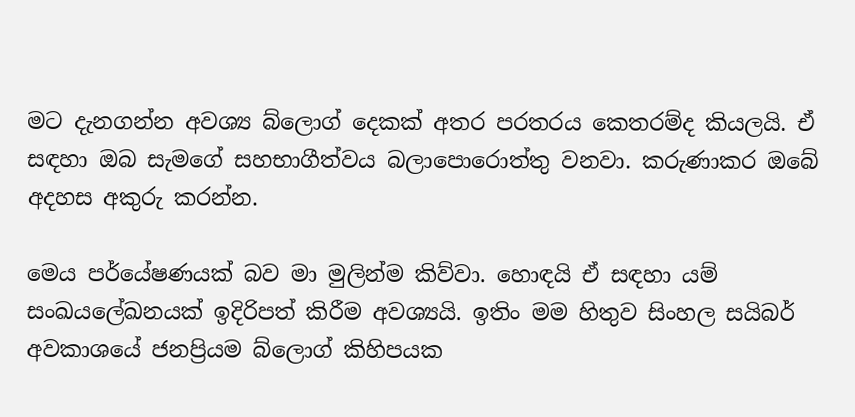මට දැනගන්න අවශ්‍ය බ්ලොග් දෙකක් අතර පරතරය කෙතරම්ද කියලයි. ඒ සඳහා ඔබ සැමගේ සහභාගීත්වය බලාපොරොත්තු වනවා. කරුණාකර ඔබේ අදහස අකුරු කරන්න.

මෙය පර්යේෂණයක් බව මා මුලින්ම කිව්වා. හොඳයි ඒ සඳහා යම් සංඛයලේඛනයක් ඉදිරිපත් කිරීම අවශ්‍යයි. ඉතිං මම හිතුව සිංහල සයිබර් අවකාශයේ ජනප්‍රියම බ්ලොග් කිහිපයක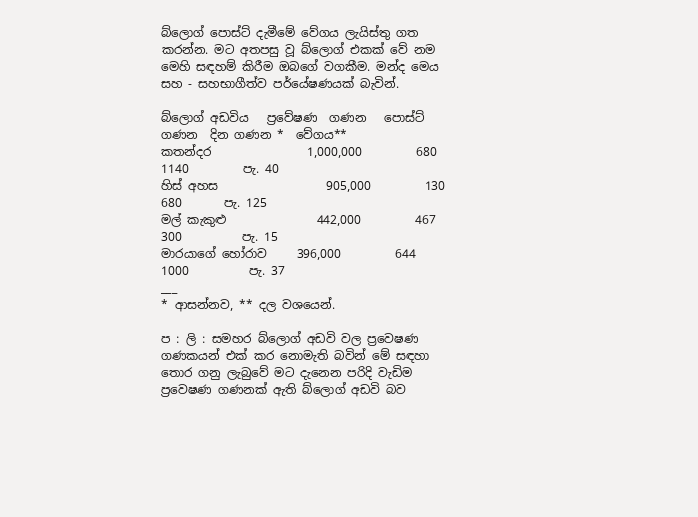බ්ලොග් පොස්ට් දැමීමේ වේගය ලැයිස්තු ගත කරන්න. මට අතපසු වූ බ්ලොග් එකක් වේ නම මෙහි සඳහම් කිරීම ඔබගේ වගකීම. මන්ද මෙය සහ - සහභාගීත්ව පර්යේෂණයක් බැවින්.

බ්ලොග් අඩවිය   ප්‍රවේෂණ  ගණන   පොස්ට් ගණන  දින ගණන *  වේගය**
කතන්දර                1,000,000         680                1140         පැ. 40
හිස් අහස                  905,000         130                  680       පැ. 125
මල් කැකුළු               442,000         467                  300          පැ. 15
මාරයාගේ හෝරාව     396,000         644                1000          පැ. 37
___
* ආසන්නව, ** දල වශයෙන්.

ප : ලි : සමහර බ්ලොග් අඩවි වල ප්‍රවෙෂණ ගණකයන් එක් කර නොමැති බවින් මේ සඳහා තොර ගනු ලැබුවේ මට දැනෙන පරිදි වැඩිම ප්‍රවෙෂණ ගණනක් ඇති බ්ලොග් අඩවි බව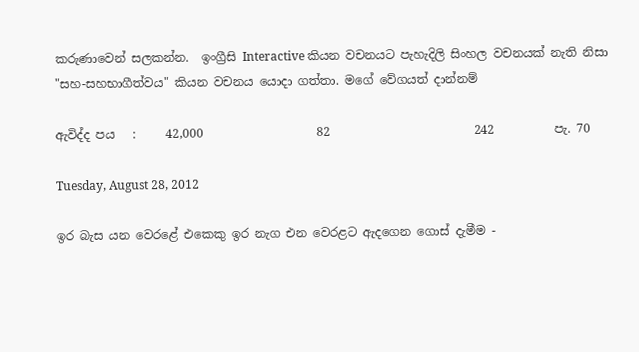කරුණාවෙන් සලකන්න.  ඉංග්‍රීසි Interactive කියන වචනයට පැහැදිලි සිංහල වචනයක් නැති නිසා "සහ-සහභාගීත්වය" කියන වචනය යොදා ගත්තා. මගේ වේගයත් දාන්නම්

ඇවිද්ද පය   :     42,000                   82                        242          පැ. 70

Tuesday, August 28, 2012

ඉර බැස යන වෙරළේ එකෙකු ඉර නැග එන වෙරළට ඇදගෙන ගොස් දැමීම -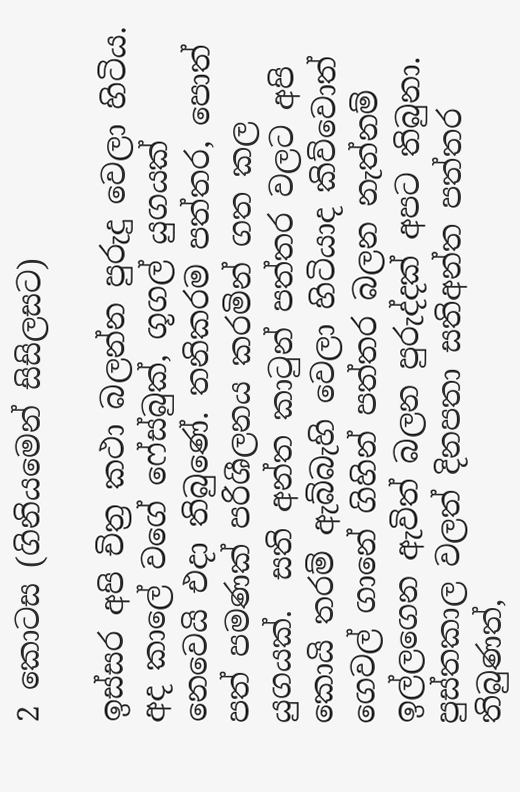2 කොටස (ගිනියමෙන් සිසිලසට)

ඉස්සර අපි චිත්‍ර කථා බලන්න පුරුදු වෙලා හිටිය. අද කාලේ වගේ ෆේස්බුක්, ගූගල් යුගයක් නෙවෙයි එදා තිබුණේ. තනිකරම පත්තර, පොත් පත් පමණක් පරිශීලනය කරමින් ගත කල යුගයක්.  සති අන්ත කාටුන් පත්තර වලට අපි කොයි තරම් ඇබ්බැහි වෙලා හිටියාද කිව්වොත් ගෙවල් ගානේ ගිහින් පත්තර බලන නැත්නම් ඉල්ලගෙන ඇවිත් බලන පුරුද්දක් අපට තිබුනා. පුස්තකාල වලත් දිනපතා සතිඅන්ත පත්තර තිබුණත්,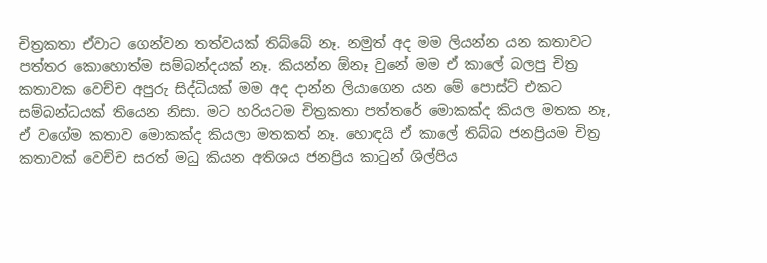චිත්‍රකතා ඒවාට ගෙන්වන තත්වයක් තිබ්බේ නෑ. නමුත් අද මම ලියන්න යන කතාවට පත්තර කොහොත්ම සම්බන්දයක් නෑ. කියන්න ඕනෑ වුනේ මම ඒ කාලේ බලපු චිත්‍ර කතාවක වෙච්ච අපුරු සිද්ධියක් මම අද දාන්න ලියාගෙන යන මේ පොස්ට් එකට සම්බන්ධයක් තියෙන නිසා. මට හරියටම චිත්‍රකතා පත්තරේ මොකක්ද කියල මතක නෑ, ඒ වගේම කතාව මොකක්ද කියලා මතකත් නෑ. හොඳයි ඒ කාලේ තිබ්බ ජනප්‍රියම චිත්‍ර කතාවක් වෙච්ච සරත් මධු කියන අතිශය ජනප්‍රිය කාටුන් ශිල්පිය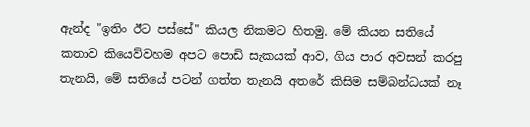ඇන්ද "ඉතිං ඊට පස්සේ" කියල නිකමට හිතමු. මේ කියන සතියේ කතාව කියෙව්වහම අපට පොඩි සැකයක් ආව, ගිය පාර අවසන් කරපු තැනයි, මේ සතියේ පටන් ගත්ත තැනයි අතරේ කිසිම සම්බන්ධයක් නෑ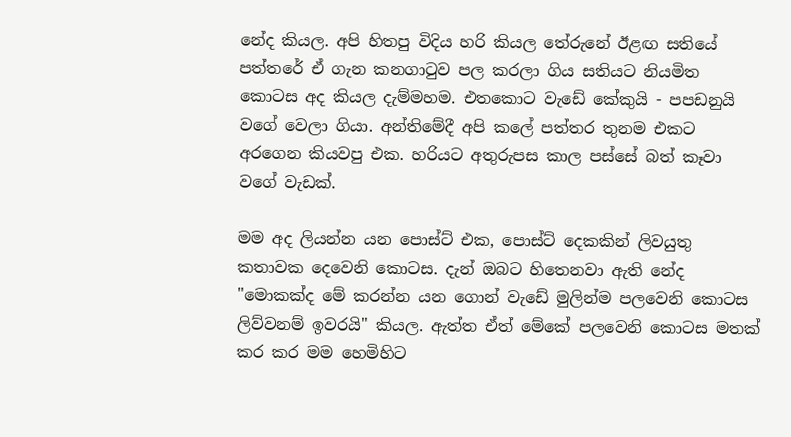නේද කියල. අපි හිතපු විදිය හරි කියල තේරුනේ ඊළඟ සතියේ පත්තරේ ඒ ගැන කනගාටුව පල කරලා ගිය සතියට නියමිත කොටස අද කියල දැම්මහම. එතකොට වැඩේ කේකුයි - පපඩනුයි වගේ වෙලා ගියා. අන්තිමේදී අපි කලේ පත්තර තුනම එකට අරගෙන කියවපු එක. හරියට අතුරුපස කාල පස්සේ බත් කෑවා වගේ වැඩක්.

මම අද ලියන්න යන පොස්ට් එක, පොස්ට් දෙකකින් ලිවයුතු කතාවක දෙවෙනි කොටස. දැන් ඔබට හිතෙනවා ඇති නේද "මොකක්ද මේ කරන්න යන ගොන් වැඩේ මුලින්ම පලවෙනි කොටස ලිව්වනම් ඉවරයි" කියල. ඇත්ත ඒත් මේකේ පලවෙනි කොටස මතක් කර කර මම හෙමිහිට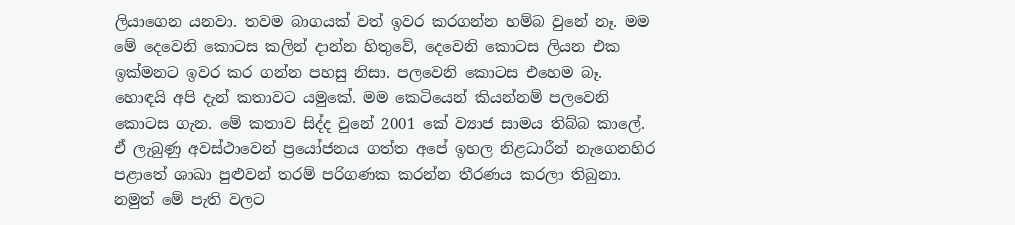ලියාගෙන යනවා. තවම බාගයක් වත් ඉවර කරගන්න හම්බ වුනේ නෑ. මම මේ දෙවෙනි කොටස කලින් දාන්න හිතුවේ, දෙවෙනි කොටස ලියන එක ඉක්මනට ඉවර කර ගන්න පහසු නිසා. පලවෙනි කොටස එහෙම බෑ. හොඳයි අපි දැන් කතාවට යමුකේ. මම කෙටියෙන් කියන්නම් පලවෙනි කොටස ගැන. මේ කතාව සිද්ද වුනේ 2001 කේ ව්‍යාජ සාමය තිබ්බ කාලේ. ඒ ලැබුණු අවස්ථාවෙන් ප්‍රයෝජනය ගත්ත අපේ ඉහල නිළධාරීන් නැගෙනහිර පළාතේ ශාඛා පුළුවන් තරම් පරිගණක කරන්න තීරණය කරලා තිබුනා. නමුත් මේ පැති වලට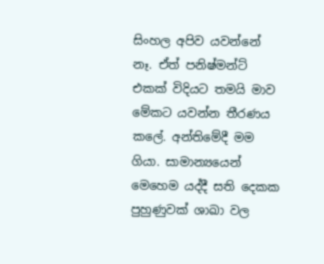සිංහල අපිව යවන්නේ නෑ. ඒත් පනිෂ්මන්ට් එකක් විදියට තමයි මාව මේකට යවන්න තීරණය කලේ. අන්තිමේදී මම ගියා. සාමාන්‍යයෙන් මෙහෙම යද්දී සති දෙකක පුහුණුවක් ශාඛා වල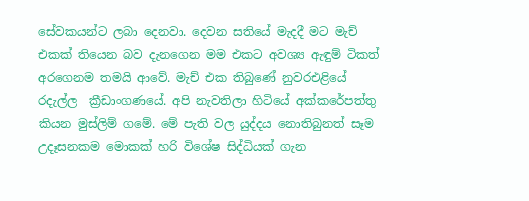සේවකයන්ට ලබා දෙනවා. දෙවන සතියේ මැදදී මට මැච් එකක් තියෙන බව දැනගෙන මම එකට අවශ්‍ය ඇඳුම් ටිකත් අරගෙනම තමයි ආවේ. මැච් එක තිබුණේ නුවරඑළියේ රදැල්ල  ක්‍රීඩාංගණයේ. අපි නැවතිලා හිටියේ අක්කරේපත්තු කියන මුස්ලිම් ගමේ. මේ පැති වල යුද්දය නොතිබුනත් සෑම උදෑසනකම මොකක් හරි විශේෂ සිද්ධියක් ගැන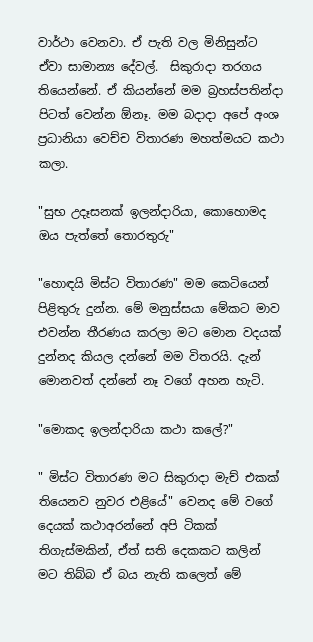වාර්ථා වෙනවා. ඒ පැති වල මිනිසුන්ට ඒවා සාමාන්‍ය දේවල්.  සිකුරාදා තරගය තියෙන්නේ. ඒ කියන්නේ මම බ්‍රහස්පතින්දා පිටත් වෙන්න ඕනෑ. මම බදාදා අපේ අංශ ප්‍රධානියා වෙච්ච විතාරණ මහත්මයට කථා කලා.

"සුභ උදෑසනක් ඉලන්දාරියා, කොහොමද ඔය පැත්තේ තොරතුරු"

"හොඳයි මිස්ට විතාරණ" මම කෙටියෙන් පිළිතුරු දුන්න. මේ මනුස්සයා මේකට මාව එවන්න තීරණය කරලා මට මොන වදයක් දුන්නද කියල දන්නේ මම විතරයි. දැන් මොනවත් දන්නේ නෑ වගේ අහන හැටි.

"මොකද ඉලන්දාරියා කථා කලේ?"

" මිස්ට විතාරණ මට සිකුරාදා මැච් එකක් තියෙනව නුවර එළියේ" වෙනද මේ වගේ දෙයක් කථාඅරන්නේ අපි ටිකක් තිගැස්මකින්, ඒත් සති දෙකකට කලින් මට තිබ්බ ඒ බය නැති කලෙත් මේ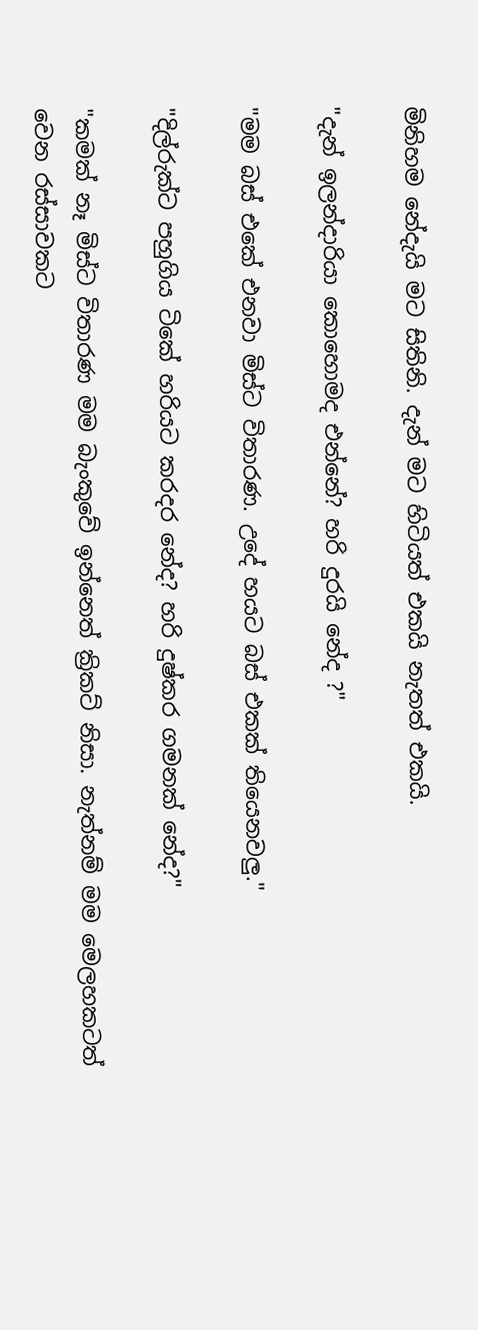මිනිහම නේදැයි මට සිතිනි. දැන් මට හිටියත් එකයි නැතත් එකයි.

"දැන් ඉලන්දාරියා කොහොමද එන්නේ? හරි දුරයි නේද ?"

"මම බස් එකේ එනවා මිස්ට විතාරණ. උදේ හයට බස් එකක් තියෙනවලු."

"දිල්රුක්ට පහුගිය ටිකේ හරියට කරදර නේද? හරි දුෂ්කර ගමනක් නේද?"

"කමක් නෑ මිස්ට විතාරණ මම බැංකුවේ ඉන්නෙත් ක්‍රිකට් නිසා. නැත්නම් මම මෙලහකටත් වෙන රස්සාවකට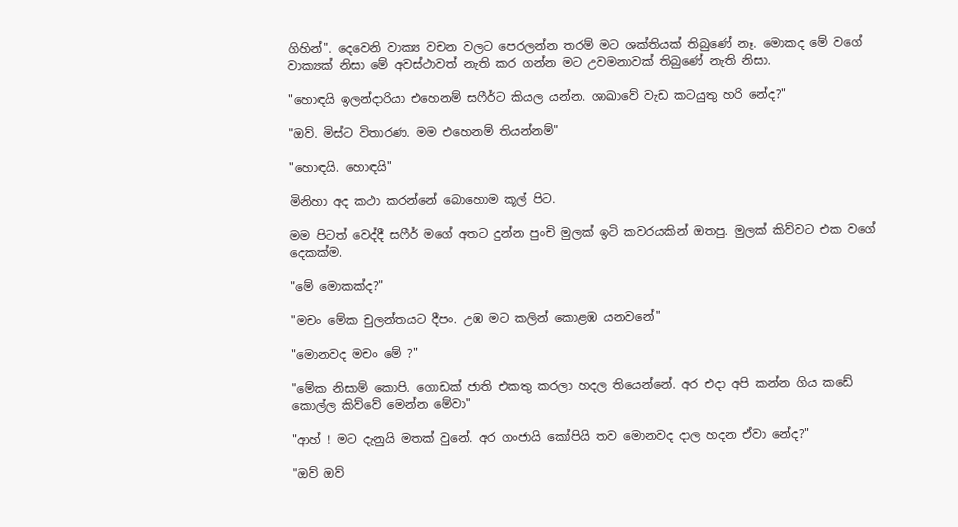ගිහින්". දෙවෙනි වාක්‍ය වචන වලට පෙරලන්න තරම් මට ශක්තියක් තිබුණේ නෑ. මොකද මේ වගේ වාක්‍යක් නිසා මේ අවස්ථාවත් නැති කර ගන්න මට උවමනාවක් තිබුණේ නැති නිසා.

"හොඳයි ඉලන්දාරියා එහෙනම් සෆීර්ට කියල යන්න. ශාඛාවේ වැඩ කටයුතු හරි නේද?"

"ඔව්. මිස්ට විතාරණ. මම එහෙනම් තියන්නම්"

"හොඳයි. හොඳයි"

මිනිහා අද කථා කරන්නේ බොහොම කූල් පිට.

මම පිටත් වෙද්දී සෆීර් මගේ අතට දුන්න පුංචි මුලක් ඉටි කවරයකින් ඔතපු. මුලක් කිව්වට එක වගේ දෙකක්ම.

"මේ මොකක්ද?"

"මචං මේක චුලන්තයට දීපං. උඹ මට කලින් කොළඹ යනවනේ"

"මොනවද මචං මේ ?"

"මේක නිසාම් කොපි. ගොඩක් ජාති එකතු කරලා හදල තියෙන්නේ. අර එදා අපි කන්න ගිය කඩේ කොල්ල කිව්වේ මෙන්න මේවා"

"ආහ් ! මට දැනුයි මතක් වුනේ. අර ගංජායි කෝපියි තව මොනවද දාල හදන ඒවා නේද?"

"ඔව් ඔව්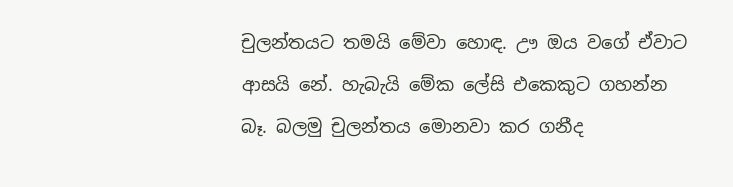චුලන්තයට තමයි මේවා හොඳ. ඌ ඔය වගේ ඒවාට ආසයි නේ. හැබැයි මේක ලේසි එකෙකුට ගහන්න බෑ. බලමු චුලන්තය මොනවා කර ගනීද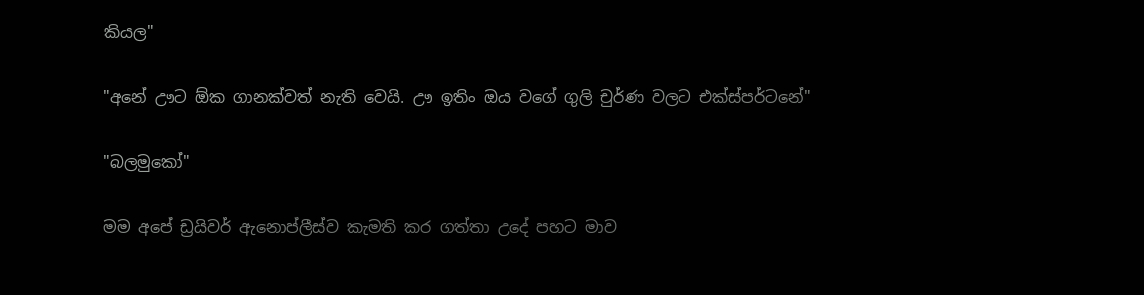කියල"

"අනේ ඌට ඕක ගානක්වත් නැති වෙයි. ඌ ඉතිං ඔය වගේ ගුලි චුර්ණ වලට එක්ස්පර්ටනේ"

"බලමුකෝ"

මම අපේ ඩ්‍රයිවර් ඇනොප්ලීස්ව කැමති කර ගත්තා උදේ පහට මාව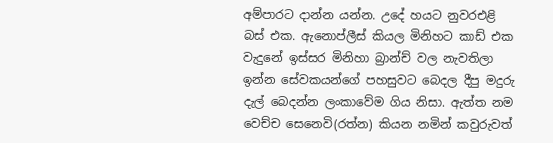අම්පාරට දාන්න යන්න. උදේ හයට නුවරඑළි බස් එක. ඇනොප්ලීස් කියල මිනිහට කාඩ් එක වැදුනේ ඉස්සර මිනිහා බ්‍රාන්ච් වල නැවතිලා ඉන්න සේවකයන්ගේ පහසුවට බෙදල දීපු මදුරු දැල් බෙදන්න ලංකාවේම ගිය නිසා. ඇත්ත නම වෙච්ච සෙනෙවි(රත්න) කියන නමින් කවුරුවත්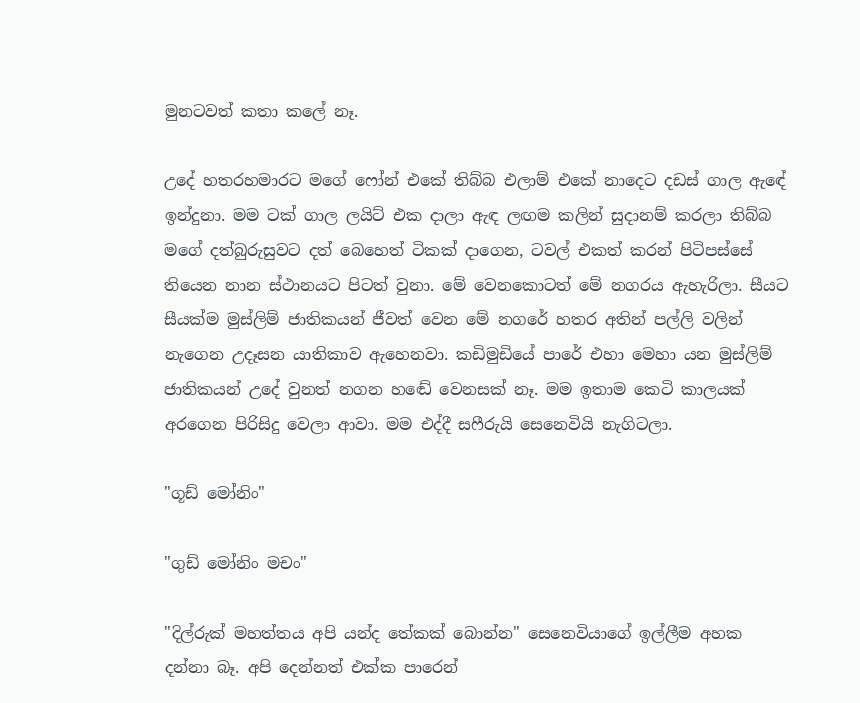මුනටවත් කතා කලේ නෑ.

උදේ හතරහමාරට මගේ ෆෝන් එකේ තිබ්බ එලාම් එකේ නාදෙට දඩස් ගාල ඇඳේ ඉන්දුනා. මම ටක් ගාල ලයිට් එක දාලා ඇඳ ලඟම කලින් සුදානම් කරලා තිබ්බ මගේ දත්බුරුසුවට දත් බෙහෙත් ටිකක් දාගෙන, ටවල් එකත් කරන් පිටිපස්සේ තියෙන නාන ස්ථානයට පිටත් වුනා. මේ වෙනකොටත් මේ නගරය ඇහැරිලා. සීයට සීයක්ම මුස්ලිම් ජාතිකයන් ජීවත් වෙන මේ නගරේ හතර අතින් පල්ලි වලින් නැගෙන උදෑසන යාතිකාව ඇහෙනවා. කඩිමුඩියේ පාරේ එහා මෙහා යන මුස්ලිම් ජාතිකයන් උදේ වුනත් නගන හඬේ වෙනසක් නෑ. මම ඉතාම කෙටි කාලයක් අරගෙන පිරිසිදු වෙලා ආවා. මම එද්දී සෆීරුයි සෙනෙවියි නැගිටලා.

"ගූඩ් මෝනිං"

"ගුඩ් මෝනිං මචං"

"දිල්රුක් මහත්තය අපි යන්ද තේකක් බොන්න" සෙනෙවියාගේ ඉල්ලීම අහක දන්නා බෑ. අපි දෙන්නත් එක්ක පාරෙන්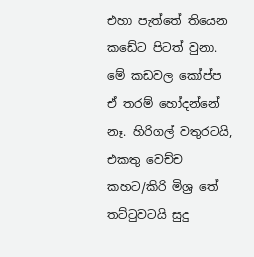එහා පැත්තේ තියෙන කඩේට පිටත් වුනා. මේ කඩවල කෝප්ප ඒ තරම් හෝදන්නේ නෑ. හිරිගල් වතුරටයි, එකතු වෙච්ච කහට/කිරි මිශ්‍ර තේ තට්ටුවටයි සුදු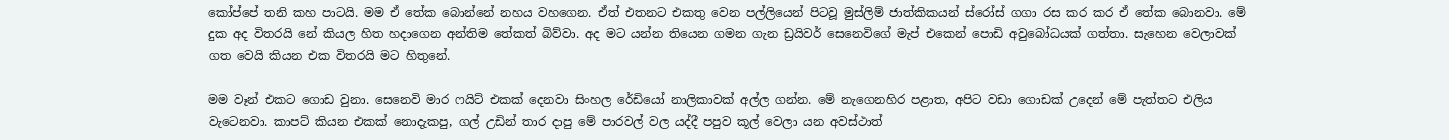කෝප්පේ තනි කහ පාටයි. මම ඒ තේක බොන්නේ නහය වහගෙන. ඒත් එතනට එකතු වෙන පල්ලියෙන් පිටවූ මුස්ලිම් ජාත්කිකයන් ස්රෝස් ගගා රස කර කර ඒ තේක බොනවා. මේ දුක අද විතරයි නේ කියල හිත හදාගෙන අන්තිම තේකත් බිව්වා. අද මට යන්න තියෙන ගමන ගැන ඩ්‍රයිවර් සෙනෙවිගේ මැප් එකෙන් පොඩි අවුබෝධයක් ගත්තා. සැහෙන වෙලාවක් ගත වෙයි කියන එක විතරයි මට හිතුනේ.

මම වෑන් එකට ගොඩ වුනා. සෙනෙවි මාර ෆයිට් එකක් දෙනවා සිංහල රේඩියෝ නාලිකාවක් අල්ල ගන්න. මේ නැගෙනහිර පළාත, අපිට වඩා ගොඩක් උදෙන් මේ පැත්තට එලිය වැටෙනවා. කාපට් කියන එකක් නොදැකපු, ගල් උඩින් තාර දාපු මේ පාරවල් වල යද්දී පපුව කූල් වෙලා යන අවස්ථාත්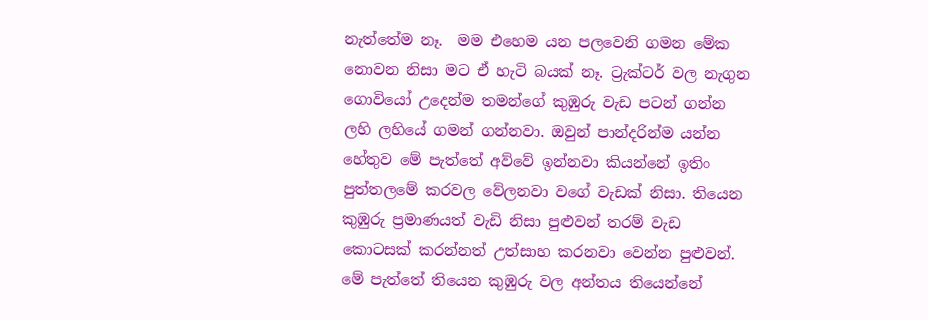නැත්තේම නෑ.  මම එහෙම යන පලවෙනි ගමන මේක නොවන නිසා මට ඒ හැටි බයක් නෑ. ට්‍රැක්ටර් වල නැගුන ගොවියෝ උදෙන්ම තමන්ගේ කුඹුරු වැඩ පටන් ගන්න ලහි ලහියේ ගමන් ගන්නවා. ඔවුන් පාන්දරින්ම යන්න හේතුව මේ පැත්තේ අව්වේ ඉන්නවා කියන්නේ ඉතිං පුත්තලමේ කරවල වේලනවා වගේ වැඩක් නිසා. තියෙන කුඹුරු ප්‍රමාණයත් වැඩි නිසා පුළුවන් තරම් වැඩ කොටසක් කරන්නත් උත්සාහ කරනවා වෙන්න පුළුවන්. මේ පැත්තේ තියෙන කුඹුරු වල අන්තය තියෙන්නේ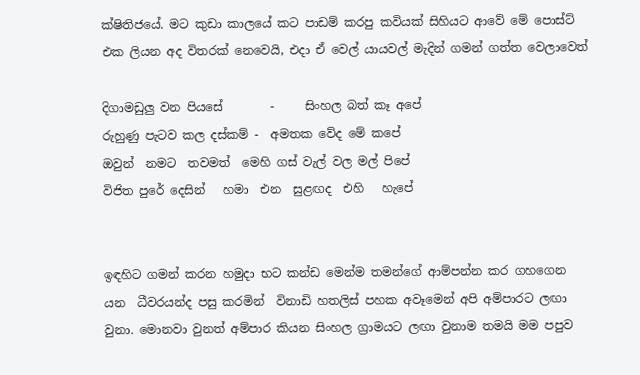ක්ෂිතිජයේ. මට කුඩා කාලයේ කට පාඩම් කරපු කවියක් සිහියට ආවේ මේ පොස්ට් එක ලියන අද විතරක් නෙවෙයි, එදා ඒ වෙල් යායවල් මැදින් ගමන් ගත්ත වෙලාවෙත්

දිගාමඩුලු වන පියසේ        -     සිංහල බත් කෑ අපේ
රුහුණු පැටව කල දස්කම් -  අමතක වේද මේ කපේ
ඔවුන්  නමට  තවමත්  මෙහි ගස් වැල් වල මල් පිපේ
විජිත පුරේ දෙසින්   හමා  එන  සුළඟද  එහි   හැපේ


ඉඳහිට ගමන් කරන හමුදා භට කන්ඩ මෙන්ම තමන්ගේ ආම්පන්න කර ගහගෙන යන  ධීවරයන්ද පසු කරමින්  විනාඩි හතලිස් පහක අවෑමෙන් අපි අම්පාරට ලඟා වුනා. මොනවා වුනත් අම්පාර කියන සිංහල ග්‍රාමයට ලඟා වුනාම තමයි මම පපුව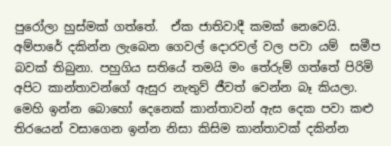පුරෝලා හුස්මක් ගත්තේ.  ඒක ජාතිවාදී කමක් නෙවෙයි. අම්පාරේ දකින්න ලැබෙන ගෙවල් දොරවල් වල පවා යම්  සමීප බවක් තිබුනා. පහුගිය සතියේ තමයි මං තේරුම් ගත්තේ පිරිමි අපිට කාන්තාවන්ගේ ඇසුර නැතුව් ජීවත් වෙන්න බෑ කියලා. මෙහි ඉන්න බොහෝ දෙනෙක් කාන්තාවන් ඇස දෙක පවා කළු තිරයෙන් වසාගෙන ඉන්න නිසා කිසිම කාන්තාවක් දකින්න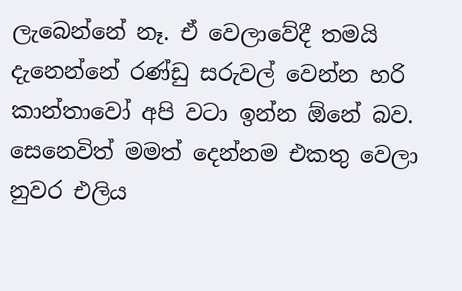ලැබෙන්නේ නෑ. ඒ වෙලාවේදී තමයි දැනෙන්නේ රණ්ඩු සරුවල් වෙන්න හරි කාන්තාවෝ අපි වටා ඉන්න ඕනේ බව. සෙනෙවිත් මමත් දෙන්නම එකතු වෙලා නුවර එලිය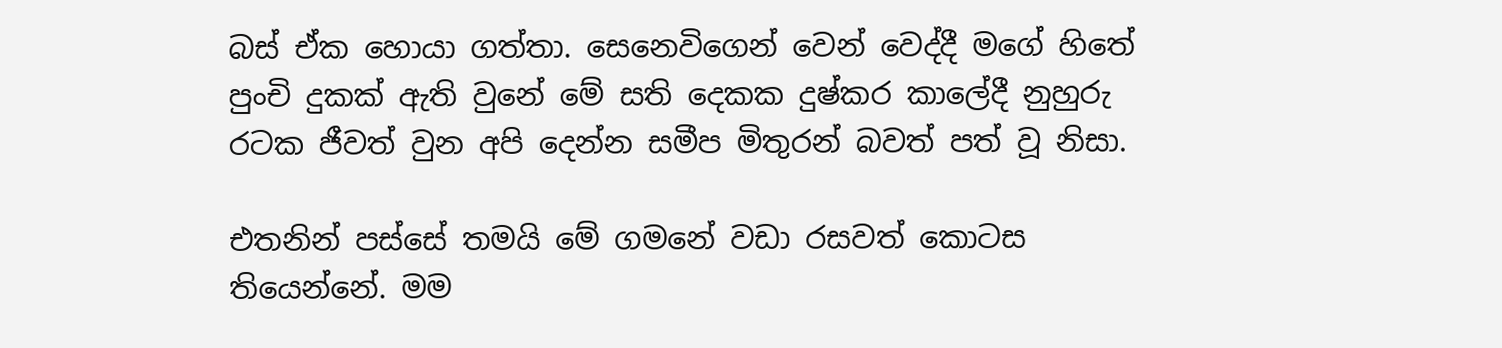බස් ඒක හොයා ගත්තා. සෙනෙවිගෙන් වෙන් වෙද්දී මගේ හිතේ පුංචි දුකක් ඇති වුනේ මේ සති දෙකක දුෂ්කර කාලේදී නුහුරු රටක ජීවත් වුන අපි දෙන්න සමීප මිතුරන් බවත් පත් වූ නිසා.

එතනින් පස්සේ තමයි මේ ගමනේ වඩා රසවත් කොටස තියෙන්නේ. මම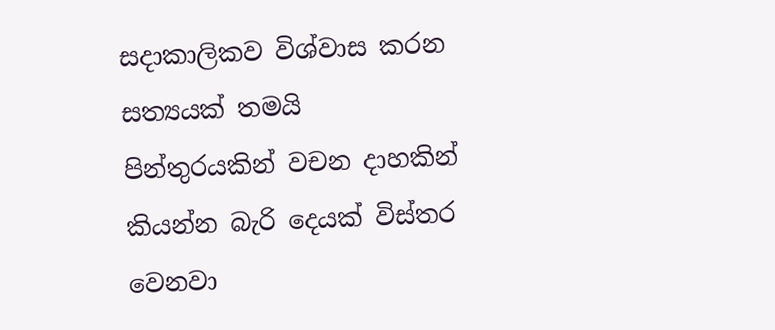සදාකාලිකව විශ්වාස කරන සත්‍යයක් තමයි පින්තුරයකින් වචන දාහකින් කියන්න බැරි දෙයක් විස්තර වෙනවා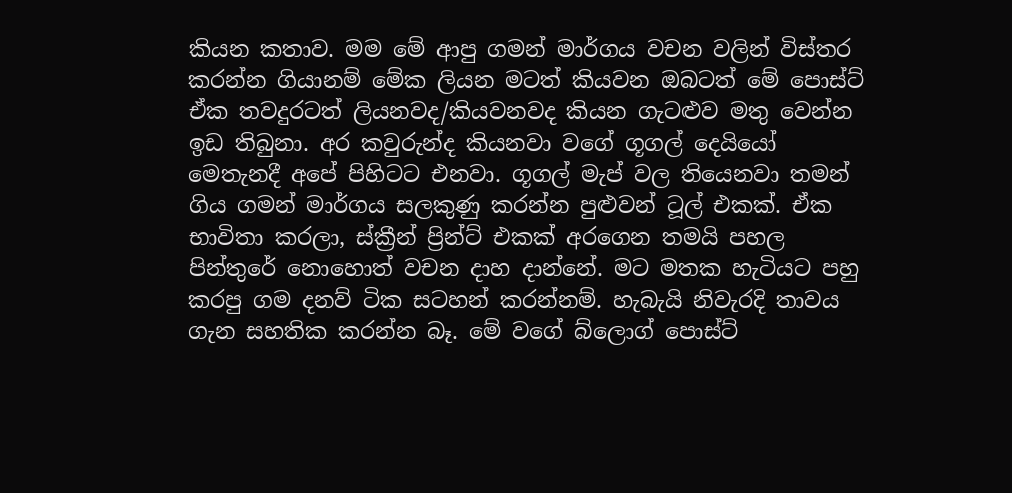කියන කතාව. මම මේ ආපු ගමන් මාර්ගය වචන වලින් විස්තර කරන්න ගියානම් මේක ලියන මටත් කියවන ඔබටත් මේ පොස්ට් ඒක තවදුරටත් ලියනවද/කියවනවද කියන ගැටළුව මතු වෙන්න ඉඩ තිබුනා. අර කවුරුන්ද කියනවා වගේ ගූගල් දෙයියෝ මෙතැනදී අපේ පිහිටට එනවා. ගූගල් මැප් වල තියෙනවා තමන් ගිය ගමන් මාර්ගය සලකුණු කරන්න පුළුවන් ටූල් එකක්. ඒක භාවිතා කරලා, ස්ක්‍රීන් ප්‍රින්ට් එකක් අරගෙන තමයි පහල පින්තුරේ නොහොත් වචන දාහ දාන්නේ. මට මතක හැටියට පහු කරපු ගම දනව් ටික සටහන් කරන්නම්. හැබැයි නිවැරදි තාවය ගැන සහතික කරන්න බෑ. මේ වගේ බ්ලොග් පොස්ට්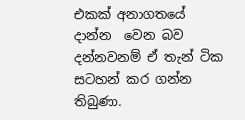එකක් අනාගතයේ දාන්න  වෙන බව දන්නවනම් ඒ තැන් ටික සටහන් කර ගන්න තිබුණා.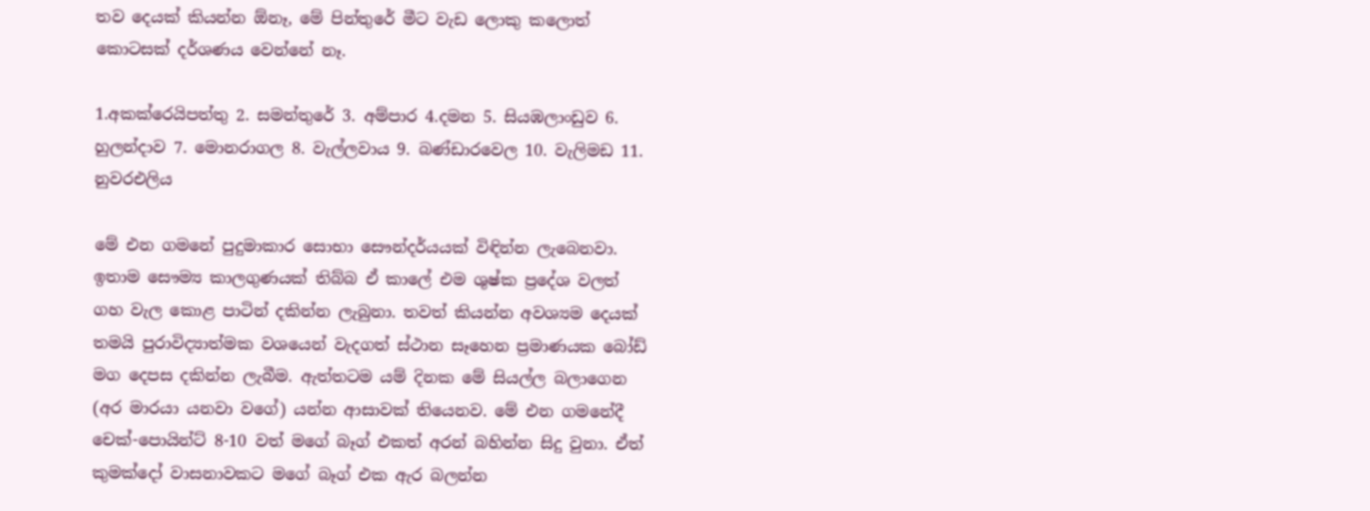තව දෙයක් කියන්න ඕනෑ, මේ පින්තුරේ මීට වැඩ ලොකු කලොත් කොටසක් දර්ශණය වෙන්නේ නෑ.

1.අකක්රෙයිපත්තු 2. සමන්තුරේ 3. අම්පාර 4.දමන 5. සියඹලාංඩුව 6. හුලන්දාව 7. මොනරාගල 8. වැල්ලවාය 9. බණ්ඩාරවෙල 10. වැලිමඩ 11. නුවරඑලිය

මේ එන ගමනේ පුදුමාකාර සොභා සෞන්දර්යයක් විඳින්න ලැබෙනවා. ඉතාම සෞම්‍ය කාලගුණයක් තිබ්බ ඒ කාලේ එම ශුෂ්ක ප්‍රදේශ වලත් ගහ වැල කොළ පාටින් දකින්න ලැබුනා. තවත් කියන්න අවශ්‍යම දෙයක් තමයි පුරාවිද්‍යාත්මක වශයෙන් වැදගත් ස්ථාන සෑහෙන ප්‍රමාණයක බෝඩ් මග දෙපස දකින්න ලැබීම. ඇත්තටම යම් දිනක මේ සියල්ල බලාගෙන (අර මාරයා යනවා වගේ) යන්න ආසාවක් තියෙනව. මේ එන ගමනේදී චෙක්-පොයින්ට් 8-10 වත් මගේ බෑග් එකත් අරන් බහින්න සිදු වුනා. ඒත් කුමක්දෝ වාසනාවකට මගේ බෑග් එක ඇර බලන්න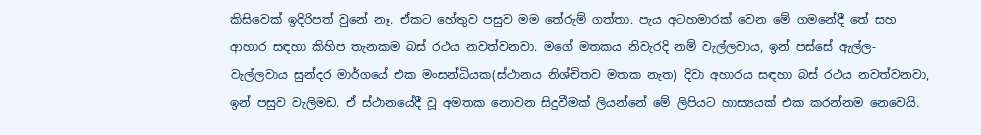කිසිවෙක් ඉදිරිපත් වුනේ නෑ. ඒකට හේතුව පසුව මම තේරුම් ගත්තා. පැය අටහමාරක් වෙන මේ ගමනේදී තේ සහ ආහාර සඳහා කිහිප තැනකම බස් රථය නවත්වනවා. මගේ මතකය නිවැරදි නම් වැල්ලවාය, ඉන් පස්සේ ඇල්ල-වැල්ලවාය සුන්දර මාර්ගයේ එක මංසන්ධියක(ස්ථානය නිශ්චිතව මතක නැත) දිවා අහාරය සඳහා බස් රථය නවත්වනවා, ඉන් පසුව වැලිමඩ. ඒ ස්ථානයේදී වූ අමතක නොවන සිදුවීමක් ලියන්නේ මේ ලිපියට හාස්‍යයක් එක කරන්නම නෙවෙයි.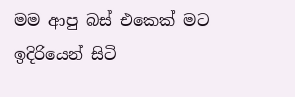මම ආපු බස් එකෙක් මට ඉදිරියෙන් සිටි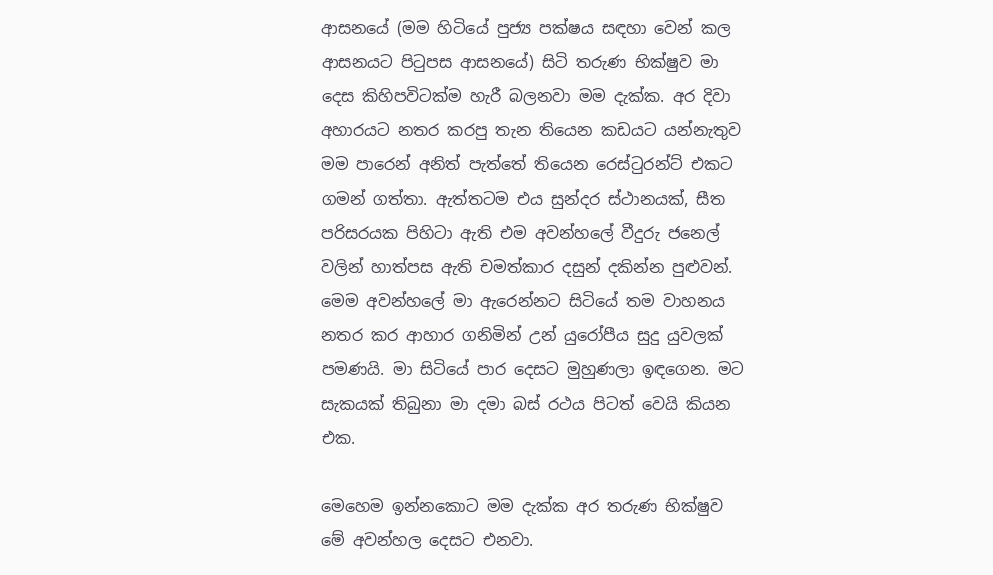ආසනයේ (මම හිටියේ පුජ්‍ය පක්ෂය සඳහා වෙන් කල ආසනයට පිටුපස ආසනයේ) සිටි තරුණ භික්ෂුව මා දෙස කිහිපවිටක්ම හැරී බලනවා මම දැක්ක. අර දිවා අහාරයට නතර කරපු තැන තියෙන කඩයට යන්නැතුව මම පාරෙන් අනිත් පැත්තේ තියෙන රෙස්ටුරන්ට් එකට ගමන් ගත්තා. ඇත්තටම එය සුන්දර ස්ථානයක්, සීත පරිසරයක පිහිටා ඇති එම අවන්හලේ වීදුරු ජනෙල් වලින් හාත්පස ඇති චමත්කාර දසුන් දකින්න පුළුවන්. මෙම අවන්හලේ මා ඇරෙන්නට සිටියේ තම වාහනය නතර කර ආහාර ගනිමින් උන් යුරෝපීය සුදු යුවලක් පමණයි. මා සිටියේ පාර දෙසට මුහුණලා ඉඳගෙන. මට සැකයක් තිබුනා මා දමා බස් රථය පිටත් වෙයි කියන එක.

මෙහෙම ඉන්නකොට මම දැක්ක අර තරුණ භික්ෂුව මේ අවන්හල දෙසට එනවා.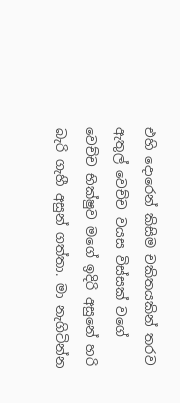එහි දොරෙන් කිසිම චකිතයකින් තරව ඇතුල් වෙච්ච වයස විස්සක් වගේ වෙච්ච භික්ෂුව මගේ ඉදිරි අසුනේ හරි බැරි ගැහී අසුන් ගත්තා. මා නැගිටින්න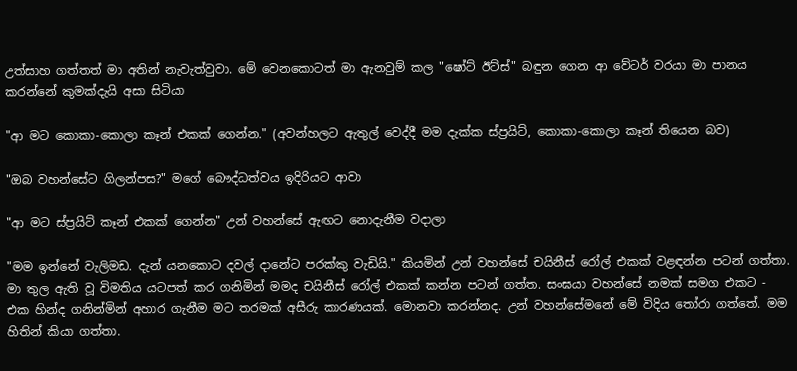උත්සාහ ගත්තත් මා අතින් නැවැත්වුවා. මේ වෙනකොටත් මා ඇනවුම් කල "ෂෝට් ඊට්ස්" බඳුන ගෙන ආ වේටර් වරයා මා පානය කරන්නේ කුමක්දැයි අසා සිටියා

"ආ මට කොකා-කොලා කෑන් එකක් ගෙන්න." (අවන්හලට ඇතුල් වෙද්දී මම දැක්ක ස්ප්‍රයිට්, කොකා-කොලා කෑන් තියෙන බව)

"ඔබ වහන්සේට ගිලන්පස?" මගේ බෞද්ධත්වය ඉදිරියට ආවා

"ආ මට ස්ප්‍රයිට් කෑන් එකක් ගෙන්න" උන් වහන්සේ ඇඟට නොදැනීම වදාලා

"මම ඉන්නේ වැලිමඩ. දැන් යනකොට දවල් දානේට පරක්කු වැඩියි." කියමින් උන් වහන්සේ චයිනීස් රෝල් එකක් වළඳන්න පටන් ගත්තා. මා තුල ඇති වූ විමතිය යටපත් කර ගනිමින් මමද චයිනීස් රෝල් එකක් කන්න පටන් ගත්ත. සංඝයා වහන්සේ නමක් සමග එකට - එක හින්ද ගනින්මින් අහාර ගැනීම මට තරමක් අසීරු කාරණයක්. මොනවා කරන්නද. උන් වහන්සේමනේ මේ විදිය තෝරා ගත්තේ. මම හිතින් කියා ගත්තා.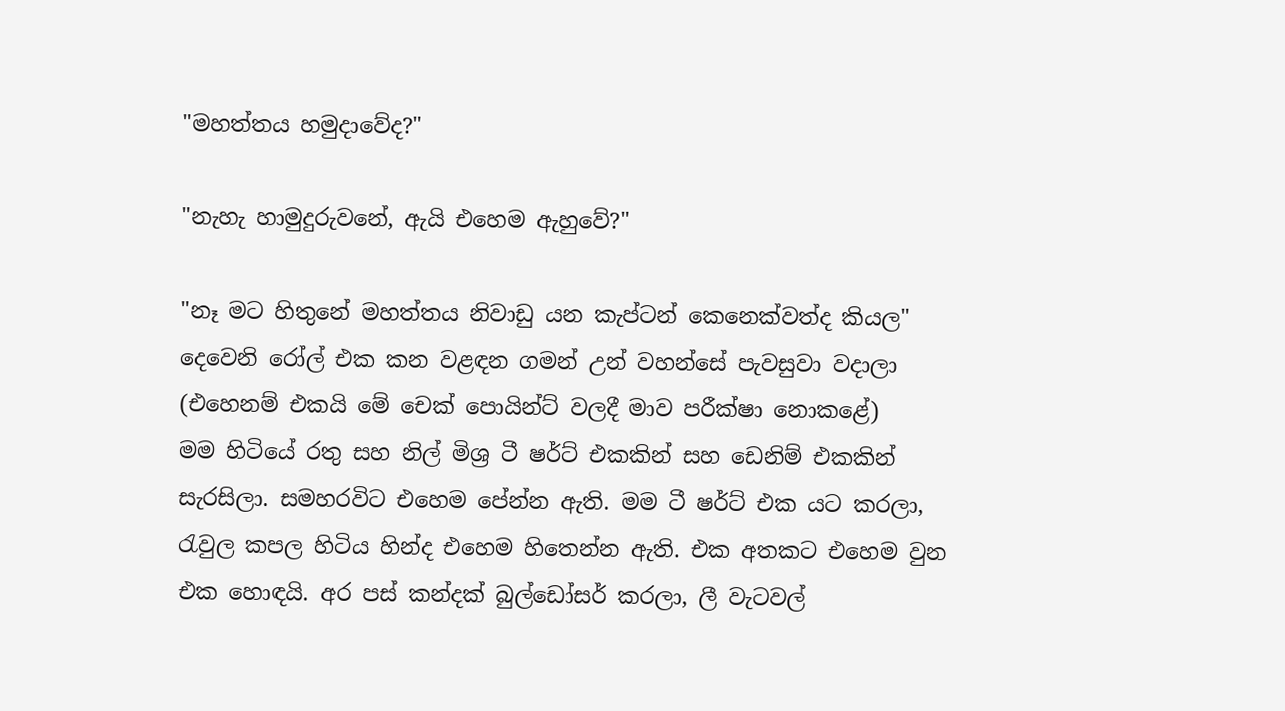"මහත්තය හමුදාවේද?"

"නැහැ හාමුදුරුවනේ, ඇයි එහෙම ඇහුවේ?"

"නෑ මට හිතුනේ මහත්තය නිවාඩු යන කැප්ටන් කෙනෙක්වත්ද කියල" දෙවෙනි රෝල් එක කන වළඳන ගමන් උන් වහන්සේ පැවසුවා වදාලා (එහෙනම් එකයි මේ චෙක් පොයින්ට් වලදී මාව පරීක්ෂා නොකළේ)
මම හිටියේ රතු සහ නිල් මිශ්‍ර ටී ෂර්ට් එකකින් සහ ඩෙනිම් එකකින් සැරසිලා. සමහරවිට එහෙම පේන්න ඇති. මම ටී ෂර්ට් එක යට කරලා, රැවුල කපල හිටිය හින්ද එහෙම හිතෙන්න ඇති. එක අතකට එහෙම වුන එක හොඳයි. අර පස් කන්දක් බුල්ඩෝසර් කරලා, ලී වැටවල්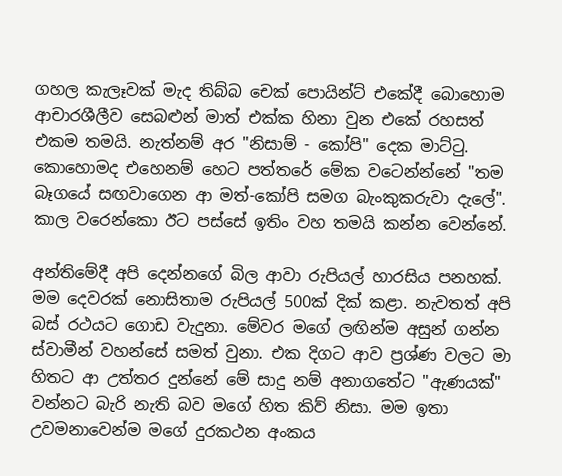ගහල කැලෑවක් මැද තිබ්බ චෙක් පොයින්ට් එකේදී බොහොම ආචාරශීලීව සෙබළුන් මාත් එක්ක හිනා වුන එකේ රහසත් එකම තමයි. නැත්නම් අර "නිසාම් - කෝපි" දෙක මාට්ටු. කොහොමද එහෙනම් හෙට පත්තරේ මේක වටෙන්න්නේ "තම බෑගයේ සඟවාගෙන ආ මත්-කෝපි සමග බැංකුකරුවා දැලේ". කාල වරෙන්කො ඊට පස්සේ ඉතිං වහ තමයි කන්න වෙන්නේ.

අන්තිමේදී අපි දෙන්නගේ බිල ආවා රුපියල් හාරසිය පනහක්. මම දෙවරක් නොසිතාම රුපියල් 500ක් දික් කළා. නැවතත් අපි බස් රථයට ගොඩ වැදුනා. මේවර මගේ ලඟින්ම අසුන් ගන්න ස්වාමීන් වහන්සේ සමත් වුනා. එක දිගට ආව ප්‍රශ්ණ වලට මා හිතට ආ උත්තර දුන්නේ මේ සාදු නම් අනාගතේට "ඇණයක්" වන්නට බැරි නැති බව මගේ හිත කිව් නිසා. මම ඉතා උවමනාවෙන්ම මගේ දුරකථන අංකය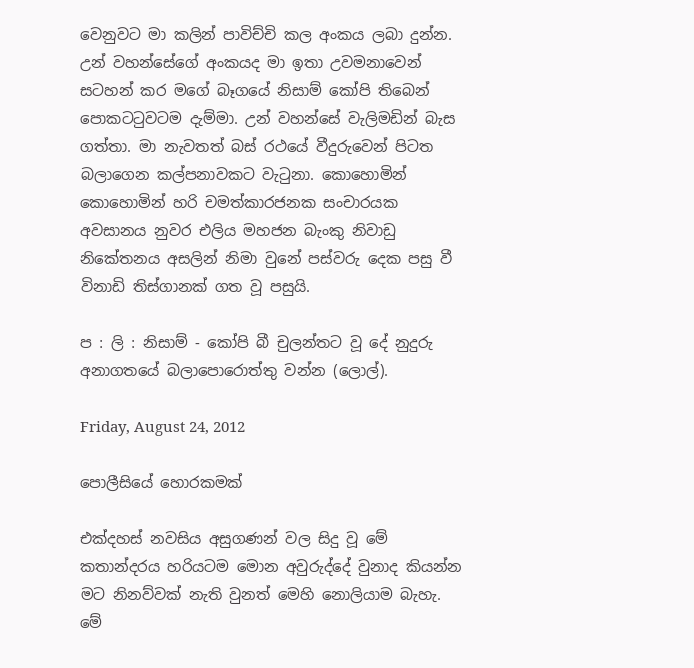වෙනුවට මා කලින් පාවිච්චි කල අංකය ලබා දුන්න. උන් වහන්සේගේ අංකයද මා ඉතා උවමනාවෙන් සටහන් කර මගේ බෑගයේ නිසාම් කෝපි තිබෙන් පොකටටුවටම දැම්මා. උන් වහන්සේ වැලිමඩින් බැස ගත්තා. මා නැවතත් බස් රථයේ වීදුරුවෙන් පිටත බලාගෙන කල්පනාවකට වැටුනා. කොහොමින් කොහොමින් හරි චමත්කාරජනක සංචාරයක අවසානය නුවර එලිය මහජන බැංකු නිවාඩු නිකේතනය අසලින් නිමා වුනේ පස්වරු දෙක පසු වී විනාඩි තිස්ගානක් ගත වූ පසුයි.

ප : ලි : නිසාම් - කෝපි බී චුලන්තට වූ දේ නුදුරු අනාගතයේ බලාපොරොත්තු වන්න (ලොල්).

Friday, August 24, 2012

පොලීසියේ හොරකමක්

එක්දහස් නවසිය අසුගණන් වල සිදු වූ මේ කතාන්දරය හරියටම මොන අවුරුද්දේ වුනාද කියන්න මට නිනව්වක් නැති වුනත් මෙහි නොලියාම බැහැ. මේ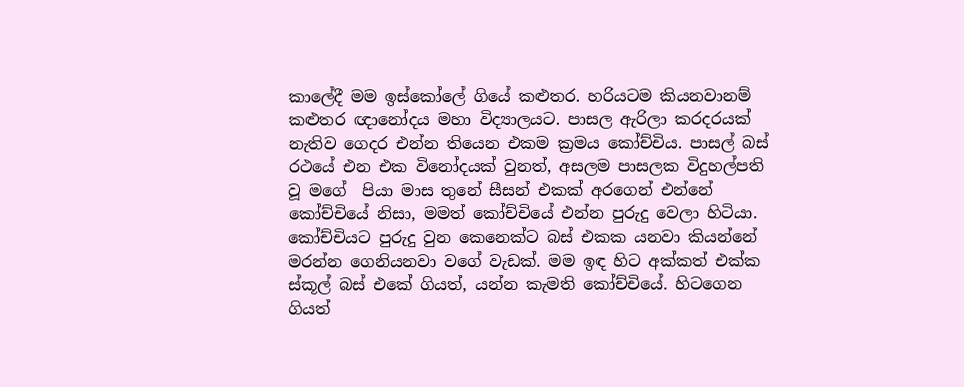කාලේදී මම ඉස්කෝලේ ගියේ කළුතර. හරියටම කියනවානම් කළුතර ඥානෝදය මහා විද්‍යාලයට. පාසල ඇරිලා කරදරයක් නැතිව ගෙදර එන්න තියෙන එකම ක්‍රමය කෝච්චිය. පාසල් බස් රථයේ එන එක විනෝදයක් වුනත්, අසලම පාසලක විදුහල්පති වූ මගේ  පියා මාස තුනේ සීසන් එකක් අරගෙන් එන්නේ කෝච්චියේ නිසා, මමත් කෝච්චියේ එන්න පුරුදු වෙලා හිටියා. කෝච්චියට පුරුදු වුන කෙනෙක්ට බස් එකක යනවා කියන්නේ මරන්න ගෙනියනවා වගේ වැඩක්. මම ඉඳ හිට අක්කත් එක්ක ස්කූල් බස් එකේ ගියත්, යන්න කැමති කෝච්චියේ. හිටගෙන ගියත්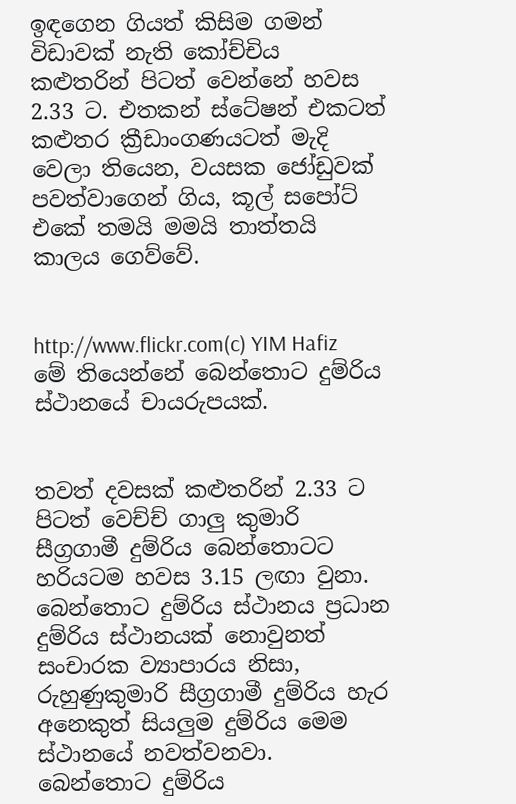ඉඳගෙන ගියත් කිසිම ගමන් විඩාවක් නැති කෝච්චිය කළුතරින් පිටත් වෙන්නේ හවස 2.33 ට. එතකන් ස්ටේෂන් එකටත් කළුතර ක්‍රීඩාංගණයටත් මැදි වෙලා තියෙන, වයසක ජෝඩුවක් පවත්වාගෙන් ගිය, කූල් සපෝට් එකේ තමයි මමයි තාත්තයි කාලය ගෙව්වේ.


http://www.flickr.com(c) YIM Hafiz මේ තියෙන්නේ බෙන්තොට දුම්රිය ස්ථානයේ චායරුපයක්.


තවත් දවසක් කළුතරින් 2.33 ට පිටත් වෙච්ච් ගාලු කුමාරි සීග්‍රගාමී දුම්රිය බෙන්තොටට හරියටම හවස 3.15 ලඟා වුනා. බෙන්තොට දුම්රිය ස්ථානය ප්‍රධාන දුම්රිය ස්ථානයක් නොවුනත් සංචාරක ව්‍යාපාරය නිසා, රුහුණුකුමාරි සීග්‍රගාමී දුම්රිය හැර අනෙකුත් සියලුම දුම්රිය මෙම ස්ථානයේ නවත්වනවා. බෙන්තොට දුම්රිය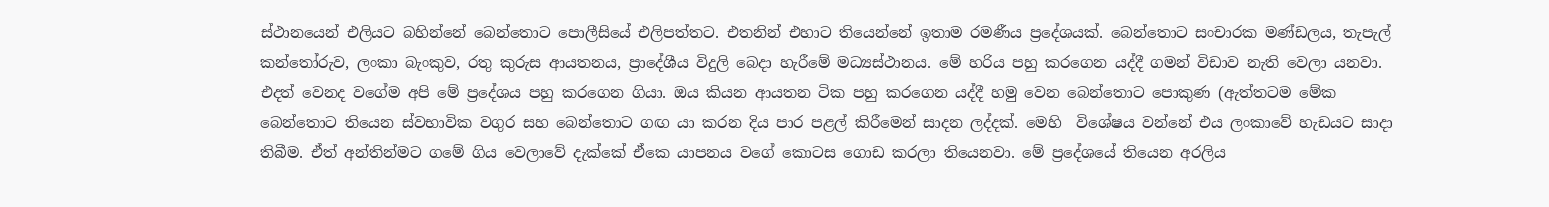ස්ථානයෙන් එලියට බහින්නේ බෙන්තොට පොලීසියේ එලිපත්තට. එතනින් එහාට තියෙන්නේ ඉතාම රමණීය ප්‍රදේශයක්. බෙන්තොට සංචාරක මණ්ඩලය, තැපැල් කන්තෝරුව, ලංකා බැංකුව, රතු කුරුස ආයතනය, ප්‍රාදේශීය විදුලි බෙදා හැරීමේ මධ්‍යස්ථානය. මේ හරිය පහු කරගෙන යද්දී ගමන් විඩාව නැති වෙලා යනවා. එදත් වෙනද වගේම අපි මේ ප්‍රදේශය පහු කරගෙන ගියා. ඔය කියන ආයතන ටික පහු කරගෙන යද්දී හමු වෙන බෙන්තොට පොකුණ (ඇත්තටම මේක බෙන්තොට තියෙන ස්වභාවික වගුර සහ බෙන්තොට ගඟ යා කරන දිය පාර පළල් කිරීමෙන් සාදන ලද්දක්. මෙහි  විශේෂය වන්නේ එය ලංකාවේ හැඩයට සාදා තිබීම. ඒත් අන්තින්මට ගමේ ගිය වෙලාවේ දැක්කේ ඒකෙ යාපනය වගේ කොටස ගොඩ කරලා තියෙනවා. මේ ප්‍රදේශයේ තියෙන අරලිය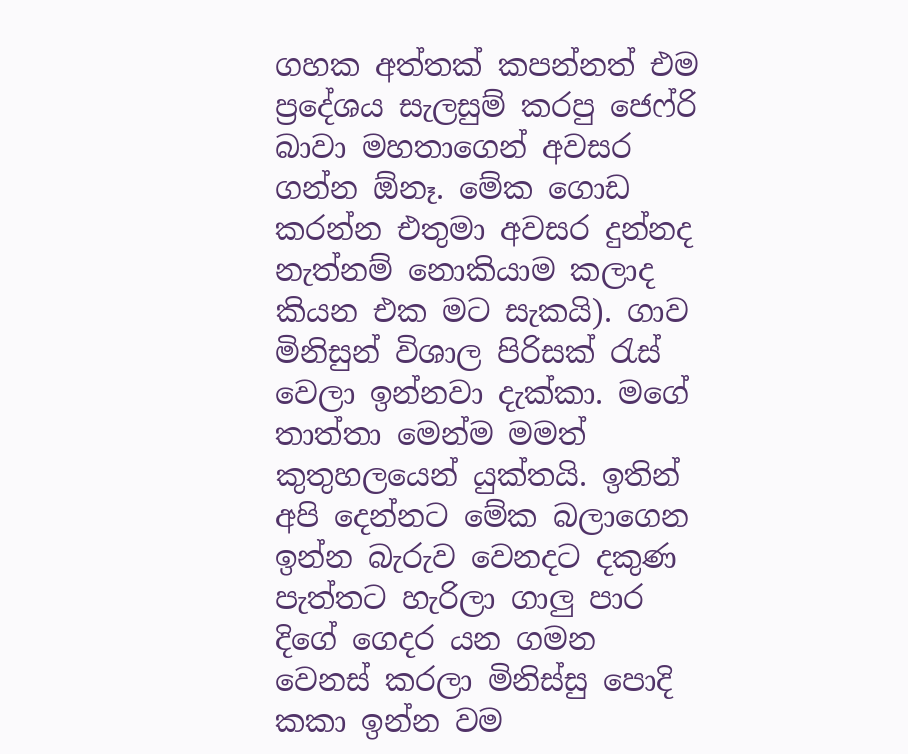ගහක අත්තක් කපන්නත් එම ප්‍රදේශය සැලසුම් කරපු ජෙෆ්රි බාවා මහතාගෙන් අවසර ගන්න ඕනෑ. මේක ගොඩ කරන්න එතුමා අවසර දුන්නද නැත්නම් නොකියාම කලාද කියන එක මට සැකයි). ගාව මිනිසුන් විශාල පිරිසක් රැස් වෙලා ඉන්නවා දැක්කා. මගේ තාත්තා මෙන්ම මමත් කුතුහලයෙන් යුක්තයි. ඉතින් අපි දෙන්නට මේක බලාගෙන ඉන්න බැරුව වෙනදට දකුණ පැත්තට හැරිලා ගාලු පාර දිගේ ගෙදර යන ගමන වෙනස් කරලා මිනිස්සු පොදි කකා ඉන්න වම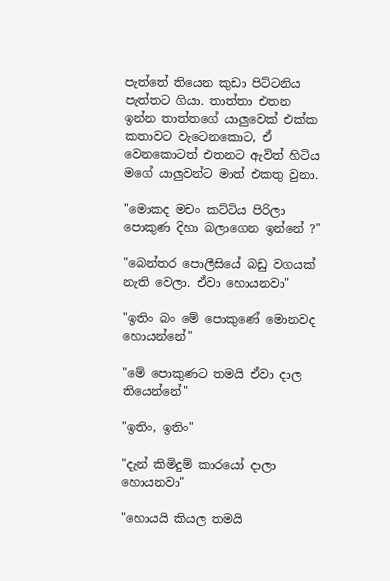පැත්තේ තියෙන කුඩා පිට්ටනිය පැත්තට ගියා. තාත්තා එතන ඉන්න තාත්තගේ යාලුවෙක් එක්ක කතාවට වැටෙනකොට, ඒ වෙනකොටත් එතනට ඇවිත් හිටිය මගේ යාලුවන්ට මාත් එකතු වුනා.

"මොකද මචං කට්ටිය පිරිලා පොකුණ දිහා බලාගෙන ඉන්නේ ?"

"බෙන්තර පොලීසියේ බඩු වගයක් නැති වෙලා. ඒවා හොයනවා"

"ඉතිං බං මේ පොකුණේ මොනවද හොයන්නේ"

"මේ පොකුණට තමයි ඒවා දාල තියෙන්නේ"

"ඉතිං, ඉතිං"

"දැන් කිමිදුම් කාරයෝ දාලා හොයනවා"

"හොයයි කියල තමයි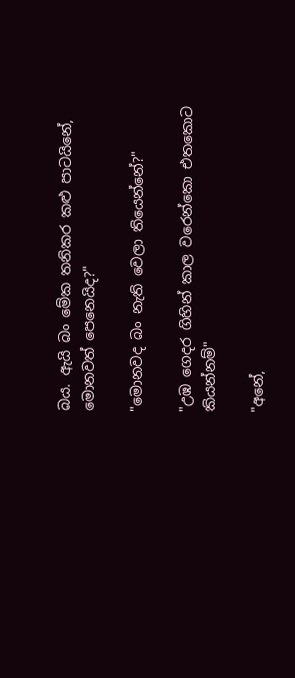බය. ඇයි බං මේක තනිකර කළු පාටයිනේ, මොනවත් පෙනෙයිද?"

"මොනවද බං නැති වෙලා තියෙන්නේ?"

"උඹ ගෙදර ගිහින් කාල වරෙන්කො එතකොට කියන්නම්"

"අනේ,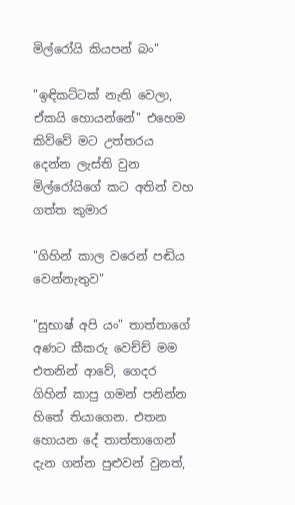මිල්රෝයි කියපන් බං"

"ඉඳිකට්ටක් නැති වෙලා, ඒකයි හොයන්නේ" එහෙම කිව්වේ මට උත්තරය දෙන්න ලැස්ති වුන මිල්රෝයිගේ කට අතින් වහ ගත්ත කුමාර

"ගිහින් කාල වරෙන් පඬිය වෙන්නැතුව"

"සුභාෂ් අපි යං" තාත්තාගේ අණට කීකරු වෙච්ච් මම එතනින් ආවේ, ගෙදර ගිහින් කාපු ගමන් පනින්න හිතේ තියාගෙන. එතන හොයන දේ තාත්තාගෙන් දැන ගන්න පුළුවන් වුනත්,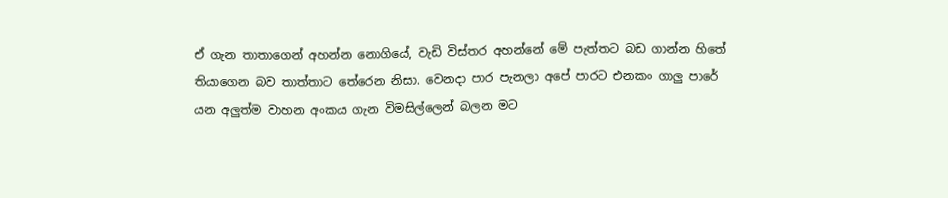ඒ ගැන තාතාගෙන් අහන්න නොගියේ, වැඩි විස්තර අහන්නේ මේ පැත්තට බඩ ගාන්න හිතේ තියාගෙන බව තාත්තාට තේරෙන නිසා. වෙනදා පාර පැනලා අපේ පාරට එනකං ගාලු පාරේ යන අලුත්ම වාහන අංකය ගැන විමසිල්ලෙන් බලන මට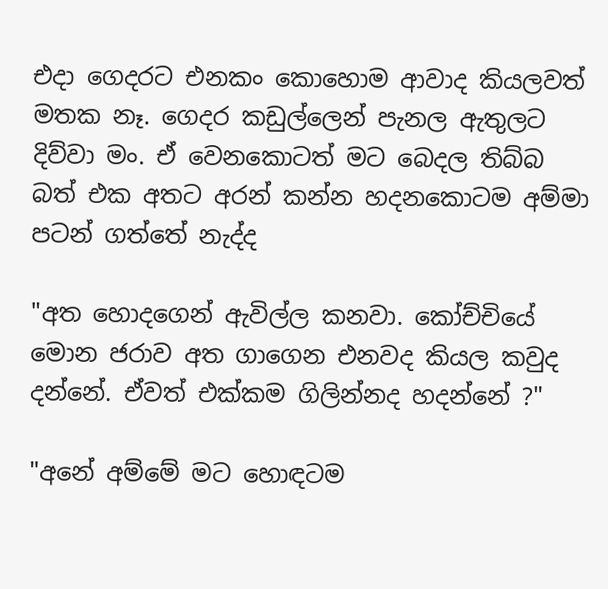එදා ගෙදරට එනකං කොහොම ආවාද කියලවත් මතක නෑ. ගෙදර කඩුල්ලෙන් පැනල ඇතුලට දිව්වා මං. ඒ වෙනකොටත් මට බෙදල තිබ්බ බත් එක අතට අරන් කන්න හදනකොටම අම්මා පටන් ගත්තේ නැද්ද

"අත හොදගෙන් ඇවිල්ල කනවා. කෝච්චියේ මොන ජරාව අත ගාගෙන එනවද කියල කවුද දන්නේ. ඒවත් එක්කම ගිලින්නද හදන්නේ ?"

"අනේ අම්මේ මට හොඳටම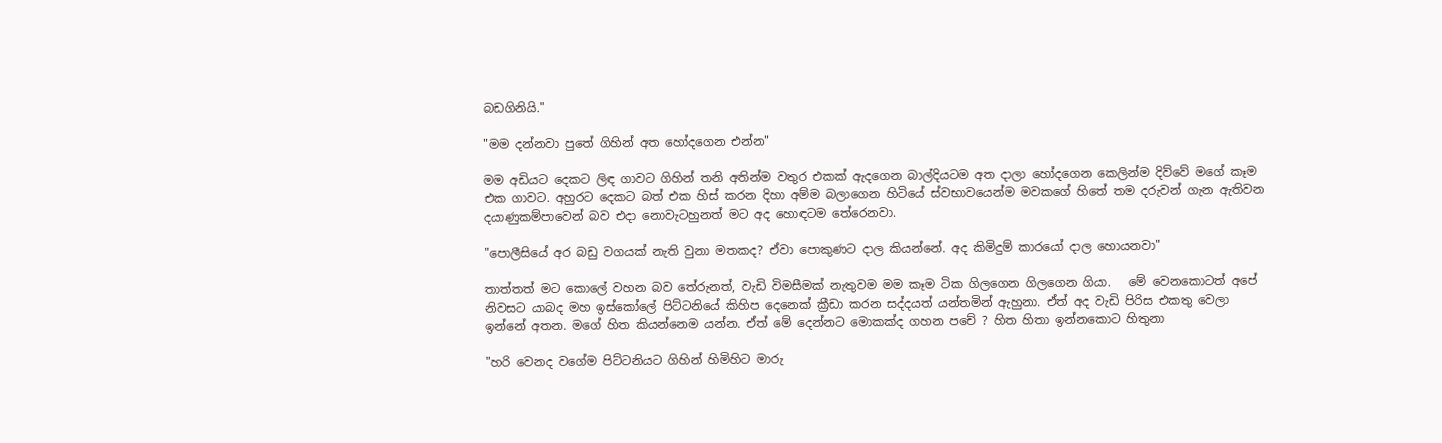බඩගිනියි."

"මම දන්නවා පුතේ ගිහින් අත හෝදගෙන එන්න"

මම අඩියට දෙකට ලිඳ ගාවට ගිහින් තනි අතින්ම වතුර එකක් ඇදගෙන බාල්දියටම අත දාලා හෝදගෙන කෙලින්ම දිව්වේ මගේ කෑම එක ගාවට. අහුරට දෙකට බත් එක හිස් කරන දිහා අම්ම බලාගෙන හිටියේ ස්වභාවයෙන්ම මවකගේ හිතේ තම දරුවන් ගැන ඇතිවන දයාණුකම්පාවෙන් බව එදා නොවැටහුනත් මට අද හොඳටම තේරෙනවා.

"පොලීසියේ අර බඩු වගයක් නැති වුනා මතකද? ඒවා පොකුණට දාල කියන්නේ. අද කිමිදුම් කාරයෝ දාල හොයනවා"

තාත්තත් මට කොලේ වහන බව තේරුනත්, වැඩි විමසීමක් නැතුවම මම කෑම ටික ගිලගෙන ගිලගෙන ගියා.   මේ වෙනකොටත් අපේ නිවසට යාබද මහ ඉස්කෝලේ පිට්ටනියේ කිහිප දෙනෙක් ක්‍රීඩා කරන සද්දයත් යන්තමින් ඇහුනා. ඒත් අද වැඩි පිරිස එකතු වෙලා ඉන්නේ අතන. මගේ හිත කියන්නෙම යන්න. ඒත් මේ දෙන්නට මොකක්ද ගහන පචේ ? හිත හිතා ඉන්නකොට හිතුනා

"හරි වෙනද වගේම පිට්ටනියට ගිහින් හිමිහිට මාරු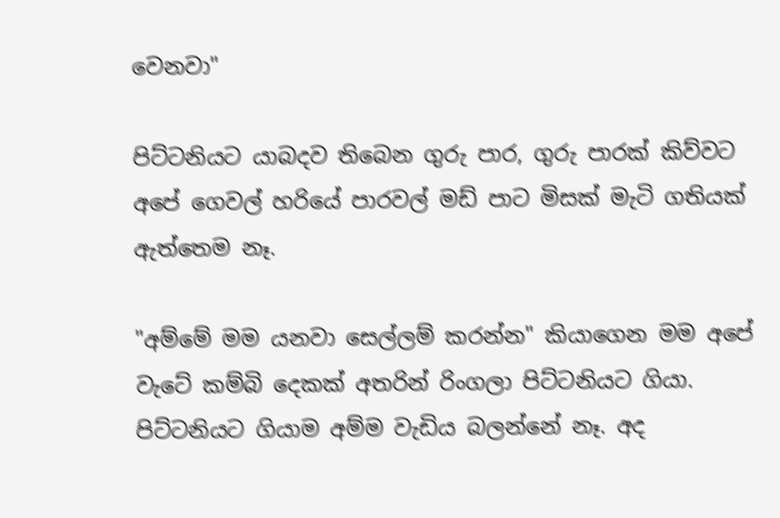වෙනවා"

පිට්ටනියට යාබදව තිබෙන ගුරු පාර, ගුරු පාරක් කිව්වට අපේ ගෙවල් හරියේ පාරවල් මඩ් පාට මිසක් මැටි ගතියක් ඇත්තෙම නෑ.

"අම්මේ මම යනවා සෙල්ලම් කරන්න" කියාගෙන මම අපේ වැටේ කම්බි දෙකක් අතරින් රිංගලා පිට්ටනියට ගියා. පිට්ටනියට ගියාම අම්ම වැඩිය බලන්නේ නෑ. අද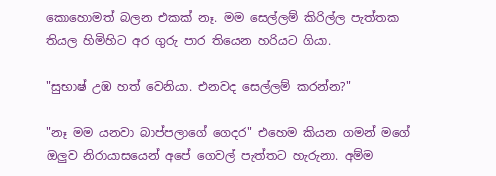කොහොමත් බලන එකක් නෑ. මම සෙල්ලම් කිරිල්ල පැත්තක තියල හිමිහිට අර ගුරු පාර තියෙන හරියට ගියා.

"සුභාෂ් උඹ හත් වෙනියා. එනවද සෙල්ලම් කරන්න?"

"නෑ මම යනවා බාප්පලාගේ ගෙදර" එහෙම කියන ගමන් මගේ ඔලුව නිරායාසයෙන් අපේ ගෙවල් පැත්තට හැරුනා. අම්ම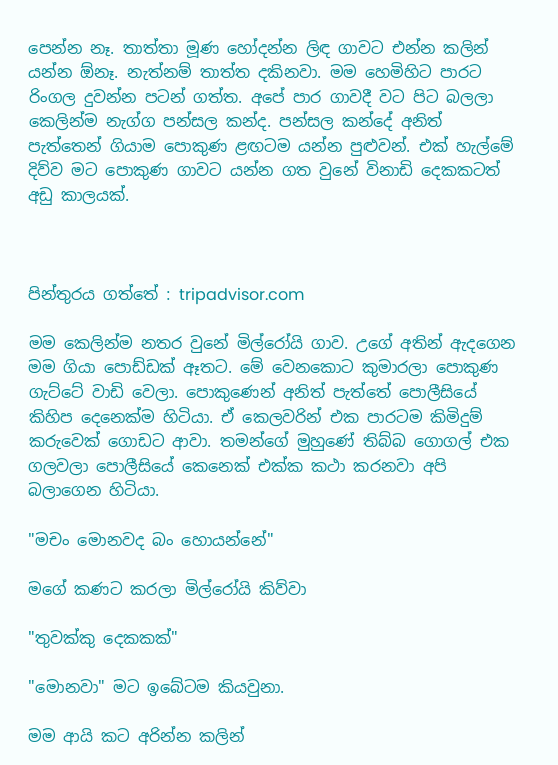පෙන්න නෑ. තාත්තා මූණ හෝදන්න ලිඳ ගාවට එන්න කලින් යන්න ඕනෑ. නැත්නම් තාත්ත දකිනවා. මම හෙමිහිට පාරට රිංගල දුවන්න පටන් ගත්ත. අපේ පාර ගාවදී වට පිට බලලා කෙලින්ම නැග්ග පන්සල කන්ද. පන්සල කන්දේ අනිත් පැත්තෙන් ගියාම පොකුණ ළඟටම යන්න පුළුවන්. එක් හැල්මේ දිව්ව මට පොකුණ ගාවට යන්න ගත වුනේ විනාඩි දෙකකටත් අඩු කාලයක්.



පින්තුරය ගත්තේ : tripadvisor.com

මම කෙලින්ම නතර වුනේ මිල්රෝයි ගාව. උගේ අතින් ඇදගෙන මම ගියා පොඩ්ඩක් ඈතට. මේ වෙනකොට කුමාරලා පොකුණ ගැට්ටේ වාඩි වෙලා. පොකුණෙන් අනිත් පැත්තේ පොලීසියේ කිහිප දෙනෙක්ම හිටියා. ඒ කෙලවරින් එක පාරටම කිමිදුම් කරුවෙක් ගොඩට ආවා. තමන්ගේ මුහුණේ තිබ්බ ගොගල් එක ගලවලා පොලීසියේ කෙනෙක් එක්ක කථා කරනවා අපි බලාගෙන හිටියා.

"මචං මොනවද බං හොයන්නේ"

මගේ කණට කරලා මිල්රෝයි කිව්වා

"තුවක්කු දෙකකක්"

"මොනවා" මට ඉබේටම කියවුනා.

මම ආයි කට අරින්න කලින්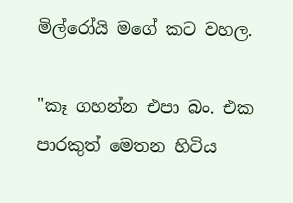මිල්රෝයි මගේ කට වහල.

"කෑ ගහන්න එපා බං. එක පාරකුත් මෙතන හිටිය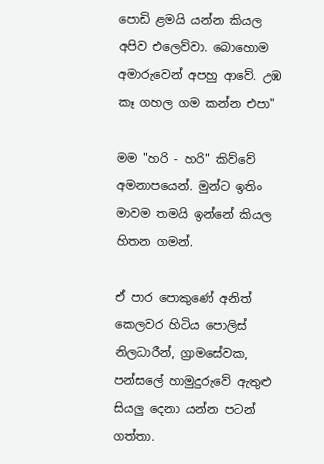පොඩි ළමයි යන්න කියල අපිව එලෙව්වා. බොහොම අමාරුවෙන් අපහු ආවේ. උඹ කෑ ගහල ගම කන්න එපා"

මම "හරි - හරි" කිව්වේ අමනාපයෙන්. මුන්ට ඉතිං මාවම තමයි ඉන්නේ කියල හිතන ගමන්.

ඒ පාර පොකුණේ අනිත් කෙලවර හිටිය පොලිස් නිලධාරීන්, ග්‍රාමසේවක, පන්සලේ හාමුදුරුවේ ඇතුළු සියලු දෙනා යන්න පටන් ගත්තා.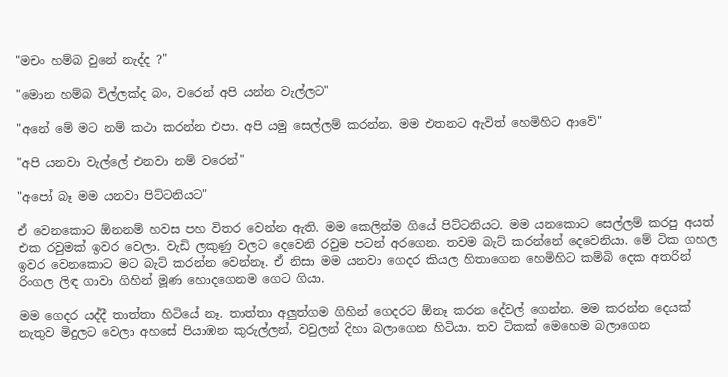"මචං හම්බ වුනේ නැද්ද ?"

"මොන හම්බ විල්ලක්ද බං, වරෙන් අපි යන්න වැල්ලට"

"අනේ මේ මට නම් කථා කරන්න එපා. අපි යමු සෙල්ලම් කරන්න. මම එතනට ඇවිත් හෙමිහිට ආවේ"

"අපි යනවා වැල්ලේ එනවා නම් වරෙන්"

"අපෝ බෑ මම යනවා පිට්ටනියට"

ඒ වෙනකොට ඕනනම් හවස පහ විතර වෙන්න ඇති. මම කෙලින්ම ගියේ පිට්ටනියට. මම යනකොට සෙල්ලම් කරපු අයත් එක රවුමක් ඉවර වෙලා. වැඩි ලකුණු වලට දෙවෙනි රවුම පටන් අරගෙන. තවම බැට් කරන්නේ දෙවෙනියා. මේ ටික ගහල ඉවර වෙනකොට මට බැට් කරන්න වෙන්නෑ. ඒ නිසා මම යනවා ගෙදර කියල හිතාගෙන හෙමිහිට කම්බි දෙක අතරින් රිංගල ලිඳ ගාවා ගිහින් මූණ හොදගෙනම ගෙට ගියා.

මම ගෙදර යද්දී තාත්තා හිටියේ නෑ. තාත්තා අලුත්ගම ගිහින් ගෙදරට ඕනෑ කරන දේවල් ගෙන්න. මම කරන්න දෙයක් නැතුව මිදුලට වෙලා අහසේ පියාඹන කුරුල්ලන්, වවුලන් දිහා බලාගෙන හිටියා. තව ටිකක් මෙහෙම බලාගෙන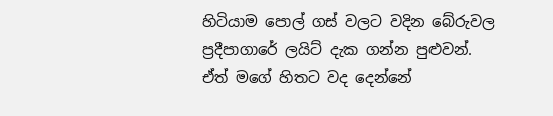හිටියාම පොල් ගස් වලට වදින බේරුවල ප්‍රදීපාගාරේ ලයිට් දැක ගන්න පුළුවන්. ඒත් මගේ හිතට වද දෙන්නේ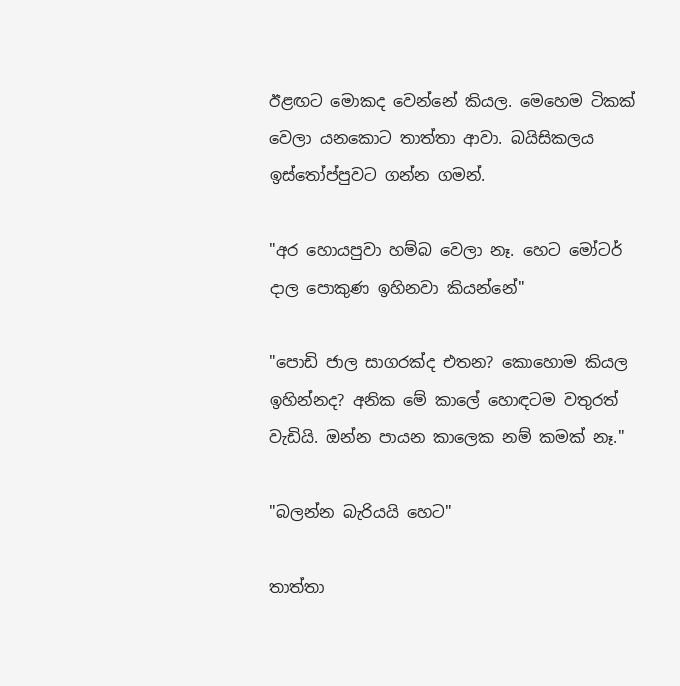ඊළඟට මොකද වෙන්නේ කියල. මෙහෙම ටිකක් වෙලා යනකොට තාත්තා ආවා. බයිසිකලය ඉස්තෝප්පුවට ගන්න ගමන්.

"අර හොයපුවා හම්බ වෙලා නෑ. හෙට මෝටර් දාල පොකුණ ඉහිනවා කියන්නේ"

"පොඩි ජාල සාගරක්ද එතන? කොහොම කියල ඉහින්නද? අනික මේ කාලේ හොඳටම වතුරත් වැඩියි. ඔන්න පායන කාලෙක නම් කමක් නෑ."

"බලන්න බැරියයි හෙට"

තාත්තා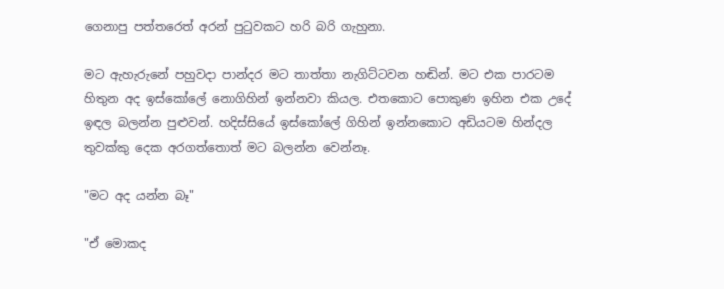ගෙනාපු පත්තරෙත් අරන් පුටුවකට හරි බරි ගැහුනා.

මට ඇහැරුනේ පහුවදා පාන්දර මට තාත්තා නැගිට්ටවන හඬින්. මට එක පාරටම හිතුන අද ඉස්කෝලේ නොගිහින් ඉන්නවා කියල. එතකොට පොකුණ ඉහින එක උදේ ඉඳල බලන්න පුළුවන්. හදිස්සියේ ඉස්කෝලේ ගිහින් ඉන්නකොට අඩියටම හින්දල තුවක්කු දෙක අරගත්තොත් මට බලන්න වෙන්නෑ.

"මට අද යන්න බෑ"

"ඒ මොකද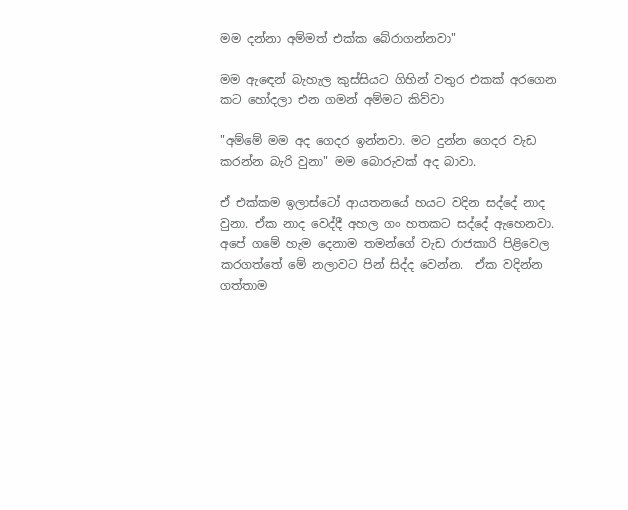මම දන්නා අම්මත් එක්ක බේරාගන්නවා"

මම ඇඳෙන් බැහැල කුස්සියට ගිහින් වතුර එකක් අරගෙන කට හෝදලා එන ගමන් අම්මට කිව්වා

"අම්මේ මම අද ගෙදර ඉන්නවා. මට දුන්න ගෙදර වැඩ කරන්න බැරි වුනා" මම බොරුවක් අද බාවා.

ඒ එක්කම ඉලාස්ටෝ ආයතනයේ හයට වදින සද්දේ නාද වුනා. ඒක නාද වෙද්දී අහල ගං හතකට සද්දේ ඇහෙනවා. අපේ ගමේ හැම දෙනාම තමන්ගේ වැඩ රාජකාරි පිළිවෙල කරගත්තේ මේ නලාවට පින් සිද්ද වෙන්න.  ඒක වදින්න ගත්තාම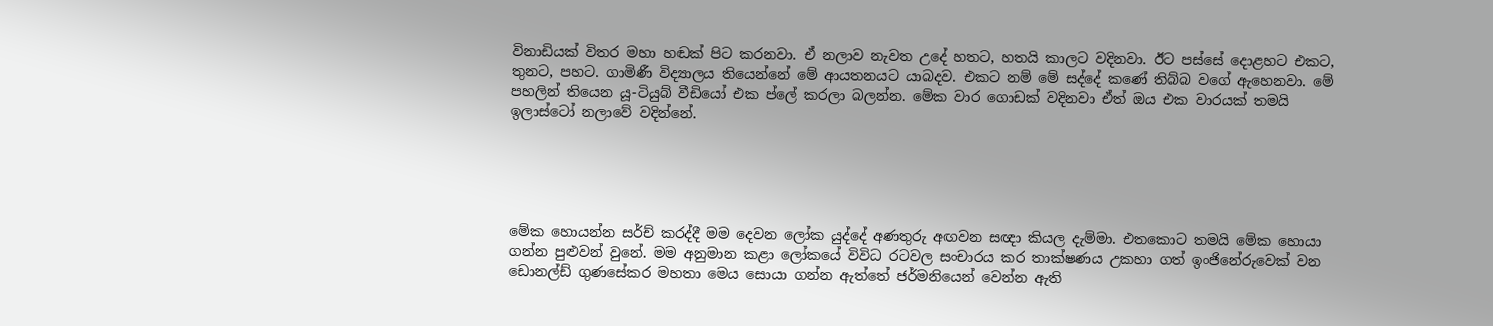විනාඩියක් විතර මහා හඬක් පිට කරනවා. ඒ නලාව නැවත උදේ හතට, හතයි කාලට වදිනවා. ඊට පස්සේ දොළහට එකට, තුනට, පහට. ගාමිණී විද්‍යාලය තියෙන්නේ මේ ආයතනයට යාබදව. එකට නම් මේ සද්දේ කණේ තිබ්බ වගේ ඇහෙනවා. මේ පහලින් තියෙන යූ-ටියුබ් වීඩියෝ එක ප්ලේ කරලා බලන්න. මේක වාර ගොඩක් වදිනවා ඒත් ඔය එක වාරයක් තමයි ඉලාස්ටෝ නලාවේ වදින්නේ.





මේක හොයන්න සර්ච් කරද්දී මම දෙවන ලෝක යුද්දේ අණතුරු අඟවන සඥා කියල දැම්මා. එතකොට තමයි මේක හොයා ගන්න පුළුවන් වුනේ. මම අනුමාන කළා ලෝකයේ විවිධ රටවල සංචාරය කර තාක්ෂණය උකහා ගත් ඉංජිනේරුවෙක් වන ඩොනල්ඩ් ගුණසේකර මහතා මෙය සොයා ගන්න ඇත්තේ ජර්මනියෙන් වෙන්න ඇති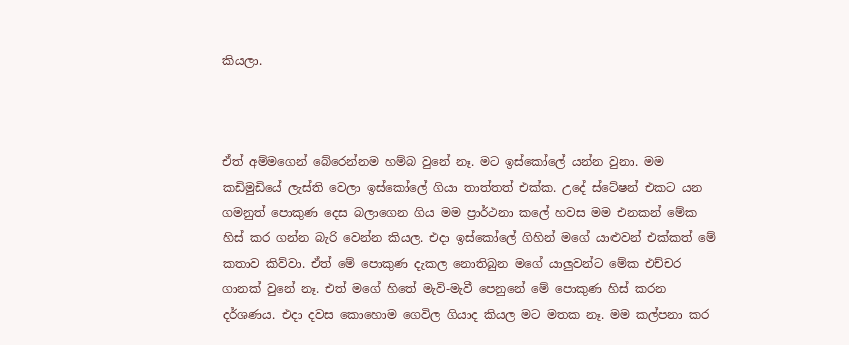කියලා.



ඒත් අම්මගෙන් බේරෙන්නම හම්බ වුනේ නෑ. මට ඉස්කෝලේ යන්න වුනා. මම කඩිමුඩියේ ලැස්ති වෙලා ඉස්කෝලේ ගියා තාත්තත් එක්ක. උදේ ස්ටේෂන් එකට යන ගමනුත් පොකුණ දෙස බලාගෙන ගිය මම ප්‍රාර්ථනා කලේ හවස මම එනකන් මේක හිස් කර ගන්න බැරි වෙන්න කියල. එදා ඉස්කෝලේ ගිහින් මගේ යාළුවන් එක්කත් මේ කතාව කිව්වා. ඒත් මේ පොකුණ දැකල නොතිබුන මගේ යාලුවන්ට මේක එච්චර ගානක් වුනේ නෑ. එත් මගේ හිතේ මැවි-මැවී පෙනුනේ මේ පොකුණ හිස් කරන දර්ශණය. එදා දවස කොහොම ගෙවිල ගියාද කියල මට මතක නෑ. මම කල්පනා කර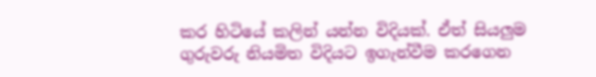කර හිටියේ කලින් යන්න විදියක්. ඒත් සියලුම ගුරුවරු නියමිත විදියට ඉගැන්වීම කරගෙන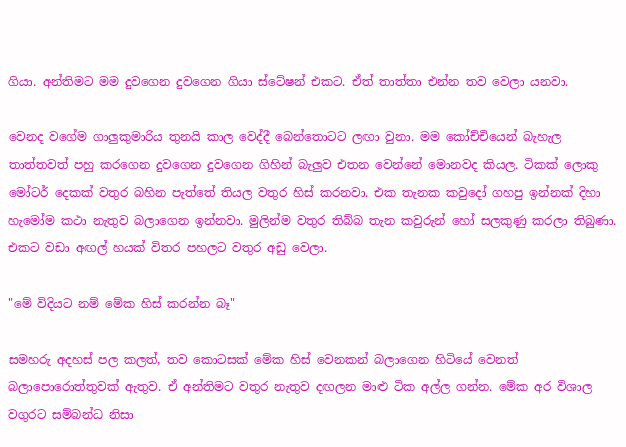ගියා. අන්තිමට මම දුවගෙන දුවගෙන ගියා ස්ටේෂන් එකට. ඒත් තාත්තා එන්න තව වෙලා යනවා.

වෙනද වගේම ගාලුකුමාරිය තුනයි කාල වෙද්දී බෙන්තොටට ලඟා වුනා. මම කෝච්චියෙන් බැහැල තාත්තවත් පහු කරගෙන දුවගෙන දුවගෙන ගිහින් බැලුව එතන වෙන්නේ මොනවද කියල. ටිකක් ලොකු මෝටර් දෙකක් වතුර බහින පැත්තේ තියල වතුර හිස් කරනවා. එක තැනක කවුදෝ ගහපු ඉන්නක් දිහා හැමෝම කථා නැතුව බලාගෙන ඉන්නවා. මුලින්ම වතුර තිබ්බ තැන කවුරුන් හෝ සලකුණු කරලා තිබුණා. එකට වඩා අඟල් හයක් විතර පහලට වතුර අඩු වෙලා.

"මේ විදියට නම් මේක හිස් කරන්න බෑ"

සමහරු අදහස් පල කලත්, තව කොටසක් මේක හිස් වෙනකන් බලාගෙන හිටියේ වෙනත් බලාපොරොත්තුවක් ඇතුව. ඒ අන්තිමට වතුර නැතුව දඟලන මාළු ටික අල්ල ගන්න. මේක අර විශාල වගුරට සම්බන්ධ නිසා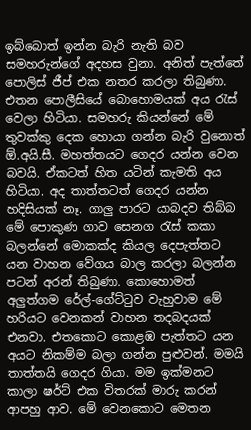ඉබ්බොත් ඉන්න බැරි නැති බව සමහරුන්ගේ අදහස වුනා. අනිත් පැත්තේ පොලිස් ජීප් එක නතර කරලා තිබුණා. එතන පොලීසියේ බොහොමයක් අය රැස් වෙලා හිටියා. සමහරු කියන්නේ මේ තුවක්කු දෙක හොයා ගන්න බැරි වුනොත් ඕ.අයි.සී. මහත්තයට ගෙදර යන්න වෙන බවයි. ඒකටත් හිත යටින් කැමති අය හිටියා. අද තාත්තටත් ගෙදර යන්න හදිසියක් නෑ. ගාලු පාරට යාබදව තිබ්බ මේ පොකුණ ගාව සෙනග රැස් කකා බලන්නේ මොකක්ද කියල දෙපැත්තට යන වාහන වේගය බාල කරලා බලන්න පටන් අරන් තිබුණා. කොහොමත් අලුත්ගම රේල්-ගේට්ටුව වැහුවාම මේ හරියට වෙනකන් වාහන තදබදයක් එනවා. එතකොට කොළඹ පැත්තට යන අයට නිකම්ම බලා ගන්න පුළුවන්. මමයි තාත්තයි ගෙදර ගියා. මම ඉක්මනට කාලා ෂර්ට් එක විතරක් මාරු කරන් ආපහු ආව. මේ වෙනකොට මෙතන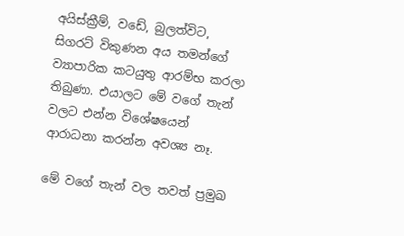අයිස්ක්‍රීම්, වඩේ, බුලත්විට, සිගරට් විකුණන අය තමන්ගේ ව්‍යාපාරික කටයුතු ආරම්භ කරලා තිබුණා. එයාලට මේ වගේ තැන් වලට එන්න විශේෂයෙන් ආරාධනා කරන්න අවශ්‍ය නෑ.

මේ වගේ තැන් වල තවත් ප්‍රමුඛ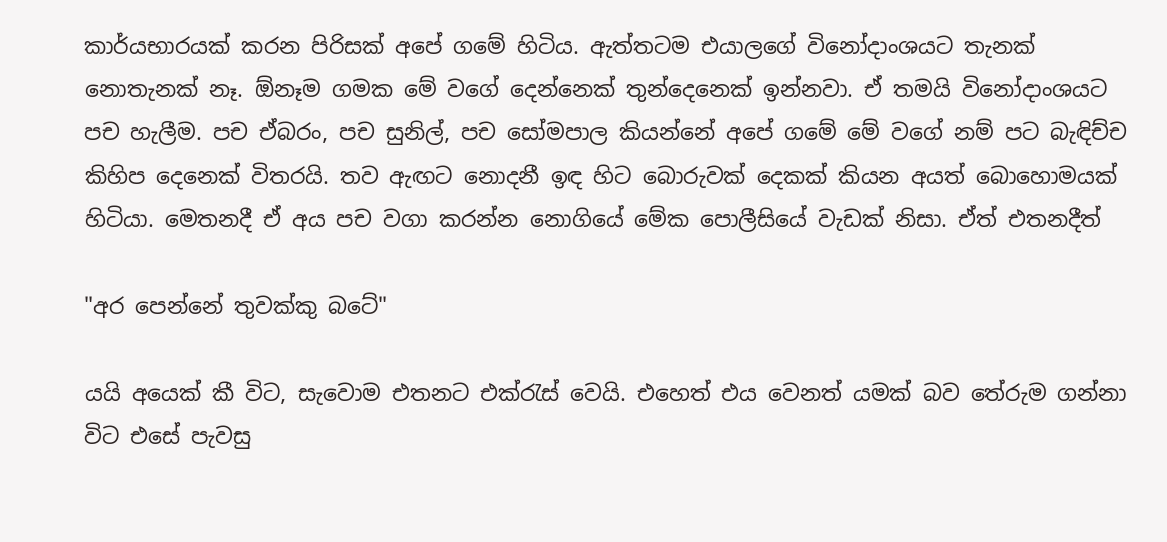කාර්යභාරයක් කරන පිරිසක් අපේ ගමේ හිටිය. ඇත්තටම එයාලගේ විනෝදාංශයට තැනක් නොතැනක් නෑ. ඕනෑම ගමක මේ වගේ දෙන්නෙක් තුන්දෙනෙක් ඉන්නවා. ඒ තමයි විනෝදාංශයට  පච හැලීම. පච ඒබරං, පච සුනිල්, පච සෝමපාල කියන්නේ අපේ ගමේ මේ වගේ නම් පට බැඳිච්ච කිහිප දෙනෙක් විතරයි. තව ඇඟට නොදනී ඉඳ හිට බොරුවක් දෙකක් කියන අයත් බොහොමයක් හිටියා. මෙතනදී ඒ අය පච වගා කරන්න නොගියේ මේක පොලීසියේ වැඩක් නිසා. ඒත් එතනදීත්

"අර පෙන්නේ තුවක්කු බටේ"

යයි අයෙක් කී විට, සැවොම එතනට එක්රැස් වෙයි. එහෙත් එය වෙනත් යමක් බව තේරුම ගන්නා විට එසේ පැවසු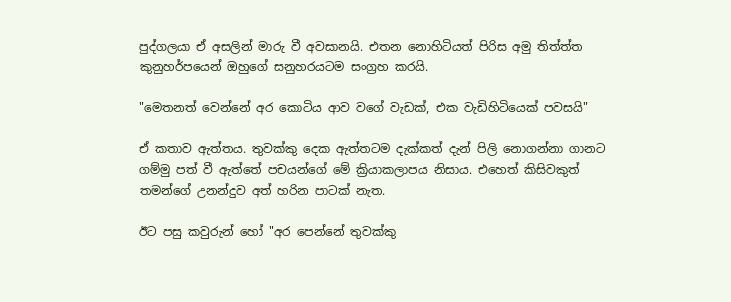පුද්ගලයා ඒ අසලින් මාරු වී අවසානයි. එතන නොහිටියත් පිරිස අමු තිත්ත්ත කුනුහර්පයෙන් ඔහුගේ සනුහරයටම සංග්‍රහ කරයි.

"මෙතනත් වෙන්නේ අර කොටිය ආව වගේ වැඩක්, එක වැඩිහිටියෙක් පවසයි"

ඒ කතාව ඇත්තය. තුවක්කු දෙක ඇත්තටම දැක්කත් දැන් පිලි නොගන්නා ගානට ගම්මු පත් වී ඇත්තේ පචයන්ගේ මේ ක්‍රියාකලාපය නිසාය. එහෙත් කිසිවකුත් තමන්ගේ උනන්දුව අත් හරින පාටක් නැත.

ඊට පසු කවුරුන් හෝ "අර පෙන්නේ තුවක්කු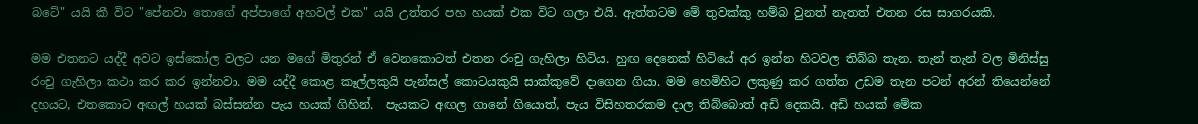බටේ" යයි කී විට "පේනවා තොගේ අප්පාගේ අහවල් එක" යයි උත්තර පහ හයක් එක විට ගලා එයි. ඇත්තටම මේ තුවක්කු හම්බ වුනත් නැතත් එතන රස සාගරයකි.

මම එතනට යද්දී අවට ඉස්කෝල වලට යන මගේ මිතුරන් ඒ වෙනකොටත් එතන රංචු ගැහිලා හිටිය. හුඟ දෙනෙක් හිටියේ අර ඉන්න හිටවල තිබ්බ තැන. තැන් තැන් වල මිනිස්සු රංචු ගැහිලා කථා කර කර ඉන්නවා. මම යද්දී කොළ කෑල්ලකුයි පැන්සල් කොටයකුයි සාක්කුවේ දාගෙන ගියා. මම හෙමිහිට ලකුණු කර ගත්ත උඩම තැන පටන් අරන් තියෙන්නේ දහයට, එතකොට අඟල් හයක් බස්සන්න පැය හයක් ගිහින්.  පැයකට අඟල ගානේ ගියොත්, පැය විසිහතරකම දාල තිබ්බොත් අඩි දෙකයි. අඩි හයක් මේක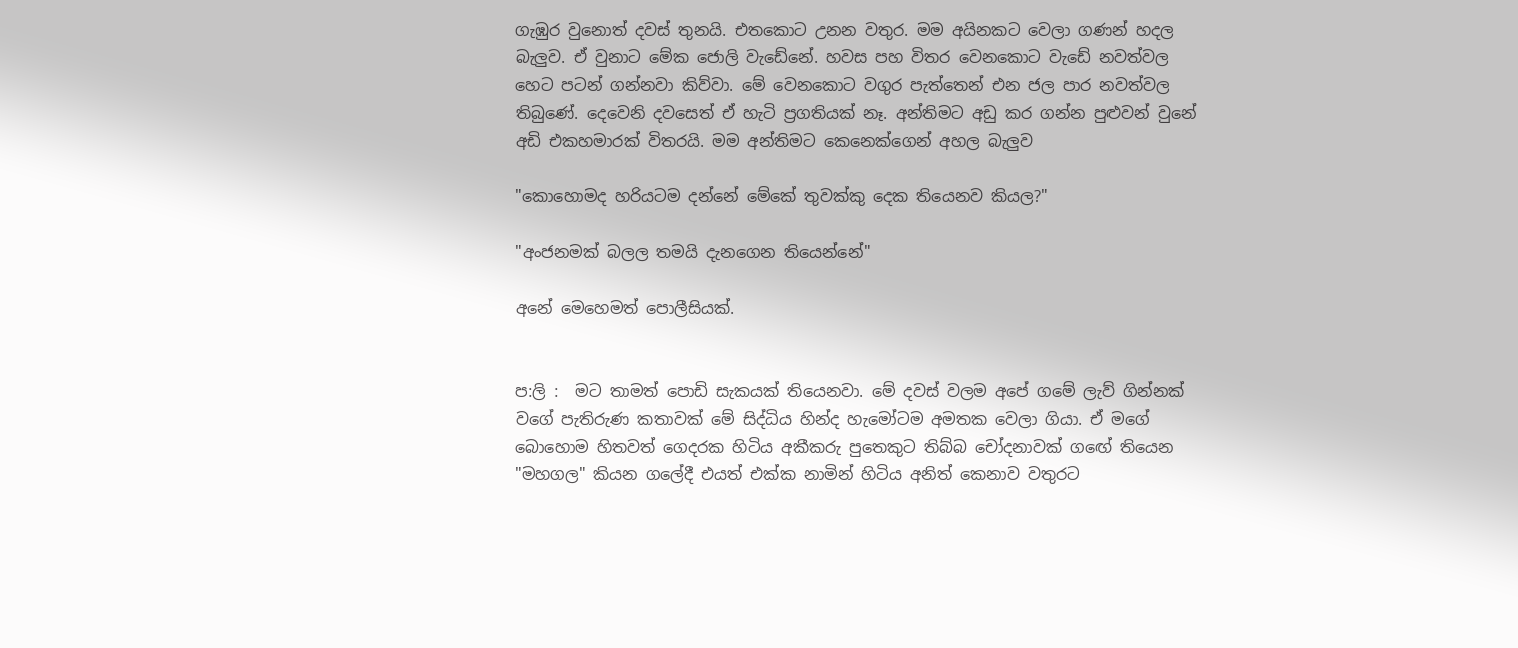ගැඹුර වුනොත් දවස් තුනයි. එතකොට උනන වතුර. මම අයිනකට වෙලා ගණන් හදල බැලුව. ඒ වුනාට මේක ජොලි වැඩේනේ. හවස පහ විතර වෙනකොට වැඩේ නවත්වල හෙට පටන් ගන්නවා කිව්වා. මේ වෙනකොට වගුර පැත්තෙන් එන ජල පාර නවත්වල තිබුණේ. දෙවෙනි දවසෙත් ඒ හැටි ප්‍රගතියක් නෑ. අන්තිමට අඩු කර ගන්න පුළුවන් වුනේ අඩි එකහමාරක් විතරයි. මම අන්තිමට කෙනෙක්ගෙන් අහල බැලුව

"කොහොමද හරියටම දන්නේ මේකේ තුවක්කු දෙක තියෙනව කියල?"

"අංජනමක් බලල තමයි දැනගෙන තියෙන්නේ"

අනේ මෙහෙමත් පොලීසියක්.


ප:ලි :  මට තාමත් පොඩි සැකයක් තියෙනවා. මේ දවස් වලම අපේ ගමේ ලැව් ගින්නක් වගේ පැතිරුණ කතාවක් මේ සිද්ධිය හින්ද හැමෝටම අමතක වෙලා ගියා. ඒ මගේ බොහොම හිතවත් ගෙදරක හිටිය අකීකරු පුතෙකුට තිබ්බ චෝදනාවක් ගඟේ තියෙන "මහගල" කියන ගලේදී එයත් එක්ක නාමින් හිටිය අනිත් කෙනාව වතුරට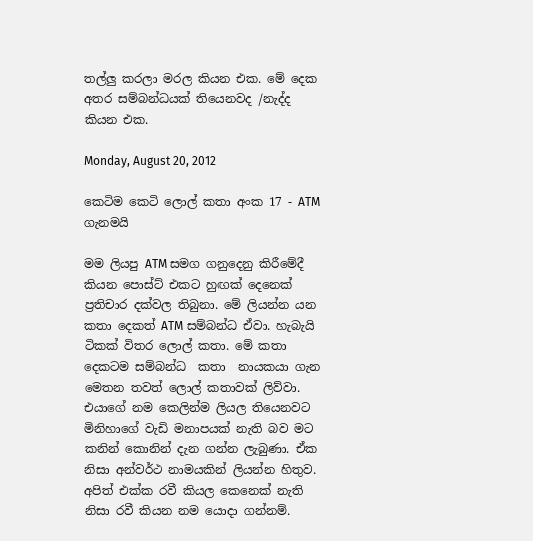තල්ලු කරලා මරල කියන එක. මේ දෙක අතර සම්බන්ධයක් තියෙනවද /නැද්ද කියන එක.

Monday, August 20, 2012

කෙටිම කෙටි ලොල් කතා අංක 17 - ATM ගැනමයි

මම ලියපු ATM සමග ගනුදෙනු කිරීමේදී කියන පොස්ට් එකට හුඟක් දෙනෙක් ප්‍රතිචාර දක්වල තිබුනා. මේ ලියන්න යන කතා දෙකත් ATM සම්බන්ධ ඒවා. හැබැයි ටිකක් විතර ලොල් කතා. මේ කතා දෙකටම සම්බන්ධ  කතා  නායකයා ගැන මෙතන තවත් ලොල් කතාවක් ලිව්වා. එයාගේ නම කෙලින්ම ලියල තියෙනවට මිනිහාගේ වැඩි මනාපයක් නැති බව මට කනින් කොනින් දැන ගන්න ලැබුණා. ඒක නිසා අන්වර්ථ නාමයකින් ලියන්න හිතුව. අපිත් එක්ක රවී කියල කෙනෙක් නැති නිසා රවී කියන නම යොදා ගන්නම්.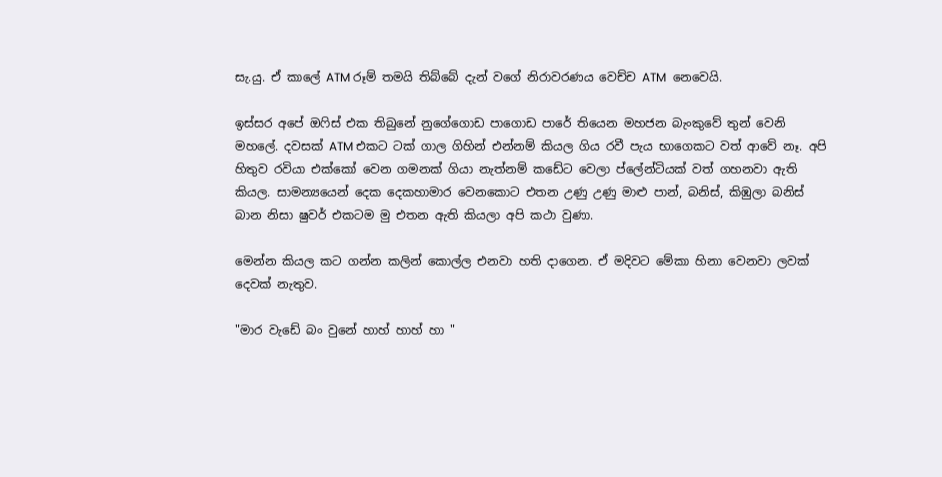සැ.යු. ඒ කාලේ ATM රූම් තමයි තිබ්බේ දැන් වගේ නිරාවරණය වෙච්ච ATM  නෙවෙයි.

ඉස්සර අපේ ඔෆිස් එක තිබුනේ නුගේගොඩ පාගොඩ පාරේ තියෙන මහජන බැංකුවේ තුන් වෙනි මහලේ. දවසක් ATM එකට ටක් ගාල ගිහින් එන්නම් කියල ගිය රවී පැය භාගෙකට වත් ආවේ නෑ. අපි හිතුව රවියා එක්කෝ වෙන ගමනක් ගියා නැත්නම් කඩේට වෙලා ප්ලේන්ටියක් වත් ගහනවා ඇති කියල. සාමන්‍යයෙන් දෙක දෙකහාමාර වෙනකොට එතන උණු උණු මාළු පාන්, බනිස්, කිඹුලා බනිස් බාන නිසා ෂුවර් එකටම මු එතන ඇති කියලා අපි කථා වුණා.

මෙන්න කියල කට ගන්න කලින් කොල්ල එනවා හති දාගෙන. ඒ මදිවට මේකා හිනා වෙනවා ලවක් දෙවක් නැතුව.

"මාර වැඩේ බං වුනේ හාහ් හාහ් හා "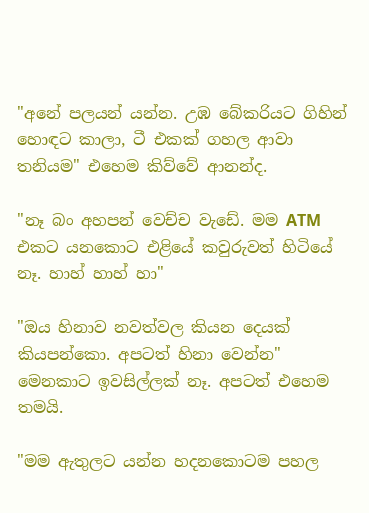"අනේ පලයන් යන්න. උඹ බේකරියට ගිහින් හොඳට කාලා, ටී එකක් ගහල ආවා තනියම" එහෙම කිව්වේ ආනන්ද.

"නෑ බං අහපන් වෙච්ච වැඩේ. මම ATM එකට යනකොට එළියේ කවුරුවත් හිටියේ නෑ. හාහ් හාහ් හා"

"ඔය හිනාව නවත්වල කියන දෙයක් කියපන්කො. අපටත් හිනා වෙන්න" මෙනකාට ඉවසිල්ලක් නෑ. අපටත් එහෙම තමයි.

"මම ඇතුලට යන්න හදනකොටම පහල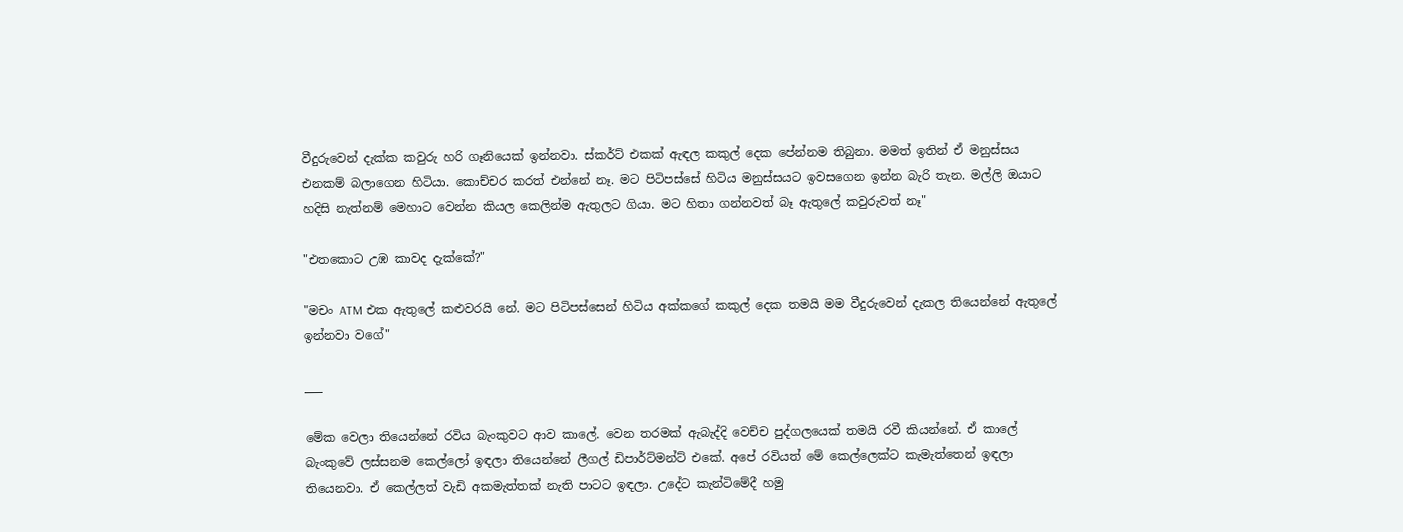වීදුරුවෙන් දැක්ක කවුරු හරි ගෑනියෙක් ඉන්නවා. ස්කර්ට් එකක් ඇඳල කකුල් දෙක පේන්නම තිබුනා. මමත් ඉතින් ඒ මනුස්සය එනකම් බලාගෙන හිටියා. කොච්චර කරත් එන්නේ නෑ. මට පිටිපස්සේ හිටිය මනුස්සයට ඉවසගෙන ඉන්න බැරි තැන. මල්ලි ඔයාට හදිසි නැත්නම් මෙහාට වෙන්න කියල කෙලින්ම ඇතුලට ගියා. මට හිතා ගන්නවත් බෑ ඇතුලේ කවුරුවත් නෑ"

"එතකොට උඹ කාවද දැක්කේ?"

"මචං ATM එක ඇතුලේ කළුවරයි නේ. මට පිටිපස්සෙන් හිටිය අක්කගේ කකුල් දෙක තමයි මම වීදුරුවෙන් දැකල තියෙන්නේ ඇතුලේ ඉන්නවා වගේ"

___

මේක වෙලා තියෙන්නේ රවිය බැංකුවට ආව කාලේ. වෙන තරමක් ඇබැද්දි වෙච්ච පුද්ගලයෙක් තමයි රවී කියන්නේ. ඒ කාලේ බැංකුවේ ලස්සනම කෙල්ලෝ ඉඳලා තියෙන්නේ ලීගල් ඩිපාර්ට්මන්ට් එකේ. අපේ රවියත් මේ කෙල්ලෙක්ට කැමැත්තෙන් ඉඳලා තියෙනවා. ඒ කෙල්ලත් වැඩි අකමැත්තක් නැති පාටට ඉඳලා. උදේට කැන්ටිමේදී හමු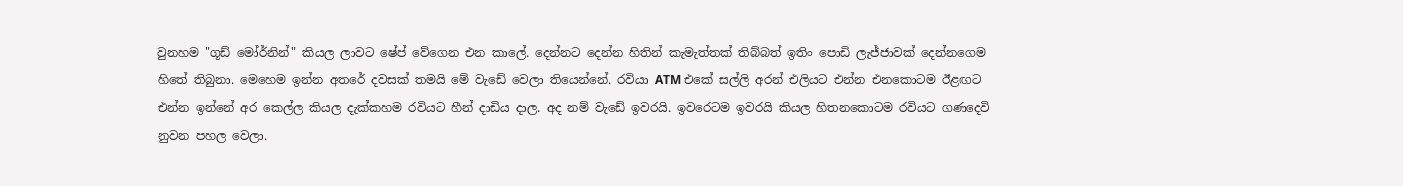වුනහම "ගූඩ් මෝර්නින්" කියල ලාවට ෂේප් වේගෙන එන කාලේ. දෙන්නට දෙන්න හිතින් කැමැත්තක් තිබ්බත් ඉතිං පොඩි ලැජ්ජාවක් දෙන්නගෙම හිතේ තිබුනා. මෙහෙම ඉන්න අතරේ දවසක් තමයි මේ වැඩේ වෙලා තියෙන්නේ. රවියා ATM එකේ සල්ලි අරන් එලියට එන්න එනකොටම ඊළඟට එන්න ඉන්නේ අර කෙල්ල කියල දැක්කහම රවියට හීන් දාඩිය දාල. අද නම් වැඩේ ඉවරයි. ඉවරෙටම ඉවරයි කියල හිතනකොටම රවියට ගණදෙවි නුවන පහල වෙලා.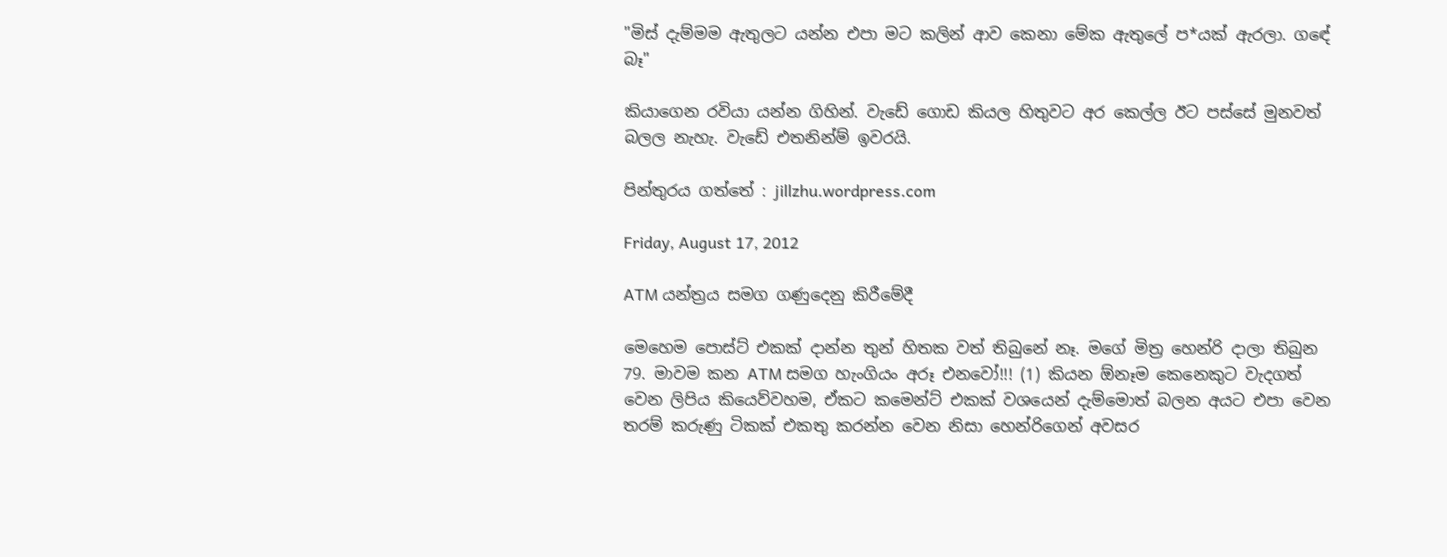"මිස් දැම්මම ඇතුලට යන්න එපා මට කලින් ආව කෙනා මේක ඇතුලේ ප*යක් ඇරලා. ගඳේ බෑ"

කියාගෙන රවියා යන්න ගිහින්. වැඩේ ගොඩ කියල හිතුවට අර කෙල්ල ඊට පස්සේ මුනවත් බලල නැහැ. වැඩේ එතනින්ම් ඉවරයි.

පින්තුරය ගත්තේ : jillzhu.wordpress.com

Friday, August 17, 2012

ATM යන්ත්‍රය සමග ගණුදෙනු කිරීමේදී

මෙහෙම පොස්ට් එකක් දාන්න තුන් හිතක වත් තිබුනේ නෑ. මගේ මිත්‍ර හෙන්රි දාලා තිබුන 79. මාවම කන ATM සමග හැංගියං අරූ එනවෝ!!! (1) කියන ඕනෑම කෙනෙකුට වැදගත් වෙන ලිපිය කියෙව්වහම, ඒකට කමෙන්ට් එකක් වශයෙන් දැම්මොත් බලන අයට එපා වෙන තරම් කරුණු ටිකක් එකතු කරන්න වෙන නිසා හෙන්රිගෙන් අවසර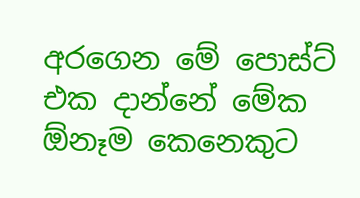අරගෙන මේ පොස්ට් එක දාන්නේ මේක ඕනෑම කෙනෙකුට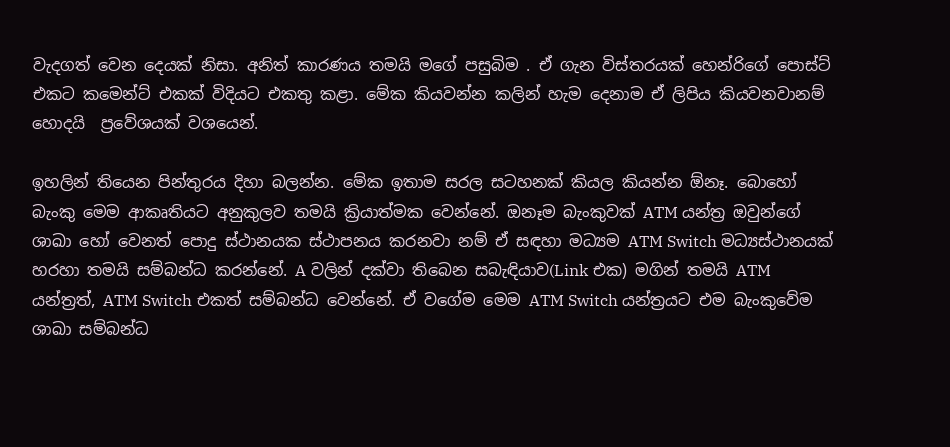වැදගත් වෙන දෙයක් නිසා. අනිත් කාරණය තමයි මගේ පසුබිම . ඒ ගැන විස්තරයක් හෙන්රිගේ පොස්ට් එකට කමෙන්ට් එකක් විදියට එකතු කළා. මේක කියවන්න කලින් හැම දෙනාම ඒ ලිපිය කියවනවානම් හොදයි  ප්‍රවේශයක් වශයෙන්.

ඉහලින් තියෙන පින්තුරය දිහා බලන්න. මේක ඉතාම සරල සටහනක් කියල කියන්න ඕනෑ. බොහෝ බැංකු මෙම ආකෘතියට අනුකුලව තමයි ක්‍රියාත්මක වෙන්නේ. ඔනෑම බැංකුවක් ATM යන්ත්‍ර ඔවුන්ගේ ශාඛා හෝ වෙනත් පොදු ස්ථානයක ස්ථාපනය කරනවා නම් ඒ සඳහා මධ්‍යම ATM Switch මධ්‍යස්ථානයක් හරහා තමයි සම්බන්ධ කරන්නේ. A වලින් දක්වා තිබෙන සබැඳියාව(Link එක) මගින් තමයි ATM යන්ත්‍රත්, ATM Switch එකත් සම්බන්ධ වෙන්නේ. ඒ වගේම මෙම ATM Switch යන්ත්‍රයට එම බැංකුවේම ශාඛා සම්බන්ධ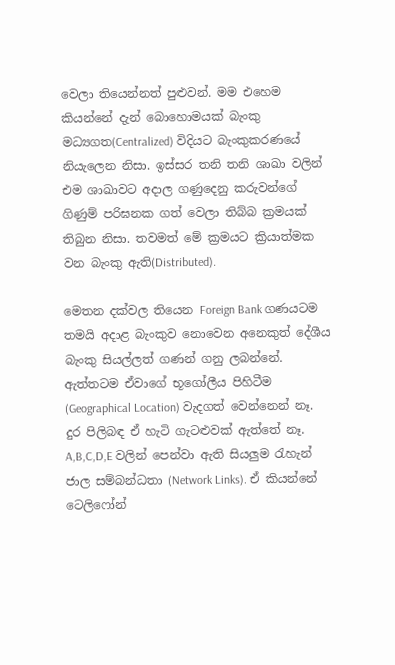වෙලා තියෙන්නත් පුළුවන්. මම එහෙම කියන්නේ දැන් බොහොමයක් බැංකු මධ්‍යගත(Centralized) විදියට බැංකුකරණයේ නියැලෙන නිසා. ඉස්සර තනි තනි ශාඛා වලින් එම ශාඛාවට අදාල ගණුදෙනු කරුවන්ගේ ගිණුම් පරිඝනක ගත් වෙලා තිබ්බ ක්‍රමයක් තිබුන නිසා. තවමත් මේ ක්‍රමයට ක්‍රියාත්මක වන බැංකු ඇති(Distributed).

මෙතන දක්වල තියෙන Foreign Bank ගණයටම තමයි අදාළ බැංකුව නොවෙන අනෙකුත් දේශීය බැංකු සියල්ලත් ගණන් ගනු ලබන්නේ. ඇත්තටම ඒවාගේ භූගෝලීය පිහිටීම (Geographical Location) වැදගත් වෙන්නෙන් නෑ. දුර පිලිබඳ ඒ හැටි ගැටළුවක් ඇත්තේ නෑ. A,B,C,D,E වලින් පෙන්වා ඇති සියලුම රැහැන් ජාල සම්බන්ධතා (Network Links). ඒ කියන්නේ ටෙලිෆෝන්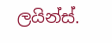ලයින්ස්.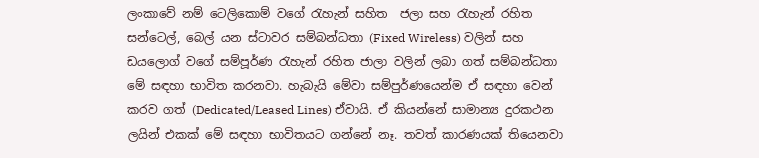ලංකාවේ නම් ටෙලිකොම් වගේ රැහැන් සහිත  ජලා සහ රැහැන් රහිත සන්ටෙල්, බෙල් යන ස්ටාවර සම්බන්ධතා (Fixed Wireless) වලින් සහ ඩයලොග් වගේ සම්පූර්ණ රැහැන් රහිත ජාලා වලින් ලබා ගත් සම්බන්ධතා මේ සඳහා භාවිත කරනවා. හැබැයි මේවා සම්පුර්ණයෙන්ම ඒ සඳහා වෙන් කරව ගත් (Dedicated/Leased Lines) ඒවායි. ඒ කියන්නේ සාමාන්‍ය දුරකථන ලයින් එකක් මේ සඳහා භාවිතයට ගන්නේ නෑ. තවත් කාරණයක් තියෙනවා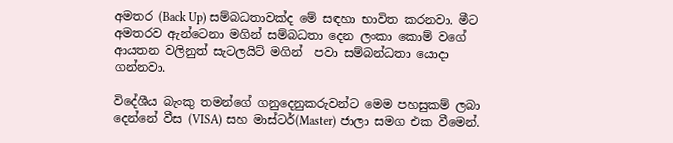අමතර (Back Up) සම්බධතාවක්ද මේ සඳහා භාවිත කරනවා. මීට අමතරව ඇන්ටෙනා මගින් සම්බධතා දෙන ලංකා කොම් වගේ ආයතන වලිනුත් සැටලයිට් මගින්  පවා සම්බන්ධතා යොදා ගන්නවා.

විදේශීය බැංකු තමන්ගේ ගනුදෙනුකරුවන්ට මෙම පහසුකම් ලබා දෙන්නේ වීස (VISA) සහ මාස්ටර්(Master) ජාලා සමග එක වීමෙන්.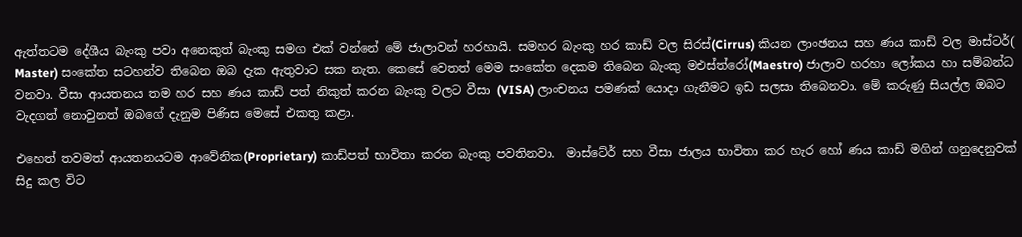ඇත්තටම දේශීය බැංකු පවා අනෙකුත් බැංකු සමග එක් වන්නේ මේ ජාලාවන් හරහායි. සමහර බැංකු හර කාඩ් වල සිරස්(Cirrus) කියන ලාංඡනය සහ ණය කාඩ් වල මාස්ටර්( Master) සංකේත සටහන්ව තිබෙන ඔබ දැක ඇතුවාට සක නැත. කෙසේ වෙතත් මෙම සංකේත දෙකම තිබෙන බැංකු මඑස්ත්රෝ(Maestro) ජාලාව හරහා ලෝකය හා සම්බන්ධ වනවා. වීසා ආයතනය තම හර සහ ණය කාඩ් පත් නිකුත් කරන බැංකු වලට වීසා (VISA) ලාංචනය පමණක් යොදා ගැනීමට ඉඩ සලසා තිබෙනවා. මේ කරුණු සියල්ල ඔබට වැදගත් නොවුනත් ඔබගේ දැනුම පිණිස මෙසේ එකතු කළා.

එහෙත් තවමත් ආයතනයටම ආවේනික(Proprietary) කාඩ්පත් භාවිතා කරන බැංකු පවතිනවා.  මාස්ටේර් සහ වීසා ජාලය භාවිතා කර හැර හෝ ණය කාඩ් මගින් ගනුදෙනුවක් සිදු කල විට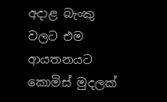අදාළ බැංකු වලට එම ආයතනයට කොමිස් මුදලක්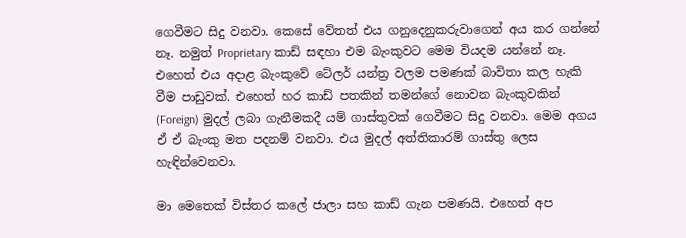ගෙවීමට සිදු වනවා. කෙසේ වේතත් එය ගනුදෙනුකරුවාගෙන් අය කර ගන්නේ නෑ. නමුත් Proprietary කාඩ් සඳහා එම බැංකුවට මෙම වියදම යන්නේ නෑ. එහෙත් එය අදාළ බැංකුවේ ටේලර් යන්ත්‍ර වලම පමණක් බාවිතා කල හැකි වීම පාඩුවක්. එහෙත් හර කාඩ් පතකින් තමන්ගේ නොවන බැංකුවකින් (Foreign) මුදල් ලබා ගැනීමකදී යම් ගාස්තුවක් ගෙවීමට සිදු වනවා. මෙම අගය ඒ ඒ බැංකු මත පදනම් වනවා. එය මුදල් අත්තිකාරම් ගාස්තු ලෙස හැඳින්වෙනවා.

මා මෙතෙක් විස්තර කලේ ජාලා සහ කාඩ් ගැන පමණයි. එහෙත් අප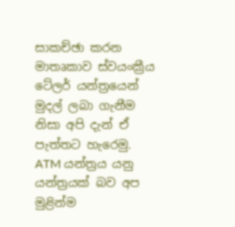සාකච්ඡා කරන මාතෘකාව ස්වයංක්‍රීය ටේලර් යන්ත්‍රයෙන් මුදල් ලබා ගැනීම නිසා අපි දැන් ඒ පැත්තට හැරෙමු. ATM යන්ත්‍රය යනු යන්ත්‍රයක් බව අප මුළින්ම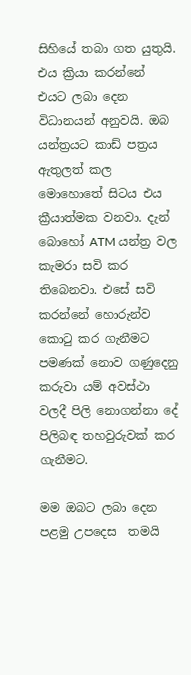සිහියේ තබා ගත යුතුයි. එය ක්‍රියා කරන්නේ එයට ලබා දෙන විධානයන් අනුවයි. ඔබ යන්ත්‍රයට කාඩ් පත්‍රය ඇතුලත් කල මොහොතේ සිටය එය ක්‍රීයාත්මක වනවා. දැන් බොහෝ ATM යන්ත්‍ර වල කැමරා සවි කර තිබෙනවා. එසේ සවි කරන්නේ හොරුන්ව කොටු කර ගැනීමට පමණක් නොව ගණුදෙනු කරුවා යම් අවස්ථා වලදී පිලි නොගන්නා දේ පිලිබඳ තහවුරුවක් කර ගැනීමට.

මම ඔබට ලබා දෙන පළමු උපදෙස  තමයි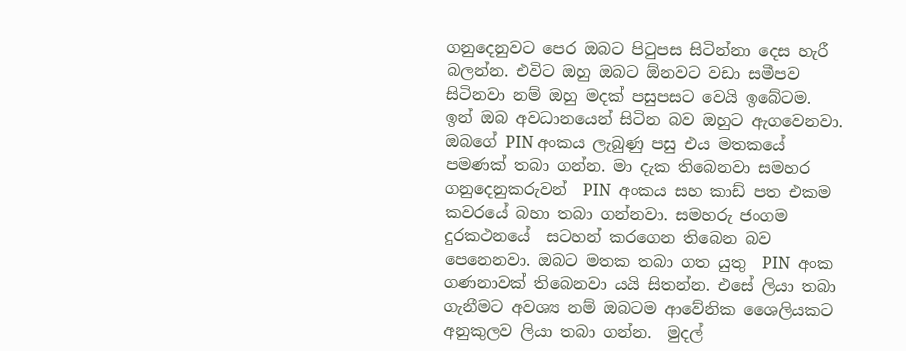ගනුදෙනුවට පෙර ඔබට පිටුපස සිටින්නා දෙස හැරී බලන්න. එවිට ඔහු ඔබට ඕනවට වඩා සමීපව සිටිනවා නම් ඔහු මදක් පසුපසට වෙයි ඉබේටම. ඉන් ඔබ අවධානයෙන් සිටින බව ඔහුට ඇගවෙනවා. ඔබගේ PIN අංකය ලැබුණු පසු එය මතකයේ පමණක් තබා ගන්න. මා දැක තිබෙනවා සමහර ගනුදෙනුකරුවන්  PIN  අංකය සහ කාඩ් පත එකම කවරයේ බහා තබා ගන්නවා. සමහරු ජංගම  දුරකථනයේ  සටහන් කරගෙන තිබෙන බව පෙනෙනවා. ඔබට මතක තබා ගත යුතු  PIN  අංක ගණනාවක් තිබෙනවා යයි සිතන්න. එසේ ලියා තබා ගැනීමට අවශ්‍ය නම් ඔබටම ආවේනික ශෛලියකට අනුකුලව ලියා තබා ගන්න.  මුදල්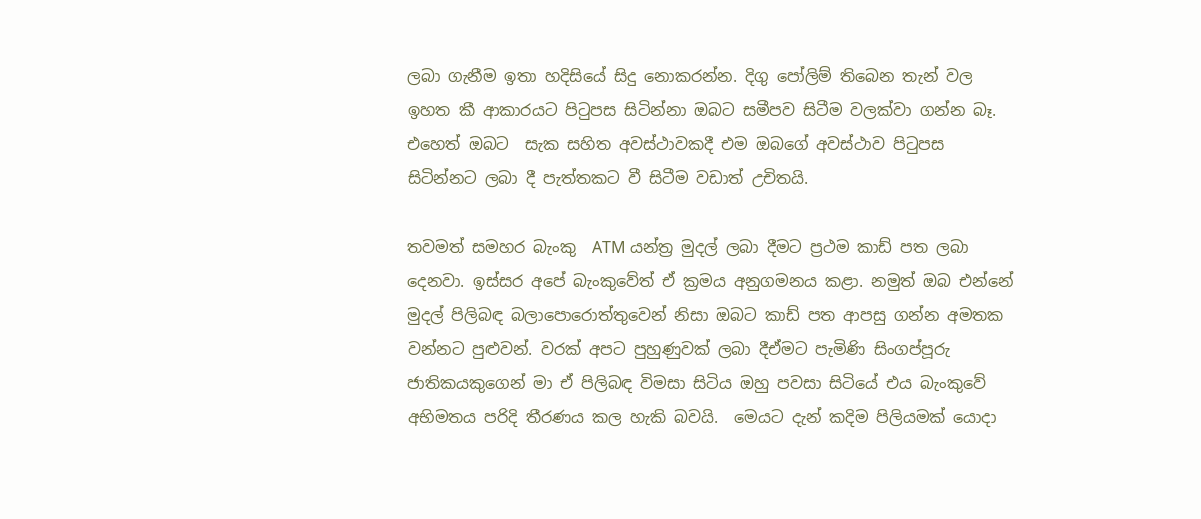ලබා ගැනීම ඉතා හදිසියේ සිදු නොකරන්න. දිගු පෝලිම් තිබෙන තැන් වල ඉහත කී ආකාරයට පිටුපස සිටින්නා ඔබට සමීපව සිටීම වලක්වා ගන්න බෑ. එහෙත් ඔබට  සැක සහිත අවස්ථාවකදී එම ඔබගේ අවස්ථාව පිටුපස සිටින්නට ලබා දී පැත්තකට වී සිටීම වඩාත් උචිතයි.

තවමත් සමහර බැංකු  ATM යන්ත්‍ර මුදල් ලබා දීමට ප්‍රථම කාඩ් පත ලබා දෙනවා. ඉස්සර අපේ බැංකුවේත් ඒ ක්‍රමය අනුගමනය කළා. නමුත් ඔබ එන්නේ මුදල් පිලිබඳ බලාපොරොත්තුවෙන් නිසා ඔබට කාඩ් පත ආපසු ගන්න අමතක වන්නට පුළුවන්. වරක් අපට පුහුණුවක් ලබා දීඒමට පැමිණි සිංගප්පූරු ජාතිකයකුගෙන් මා ඒ පිලිබඳ විමසා සිටිය ඔහු පවසා සිටියේ එය බැංකුවේ අභිමතය පරිදි තීරණය කල හැකි බවයි.  මෙයට දැන් කදිම පිලියමක් යොදා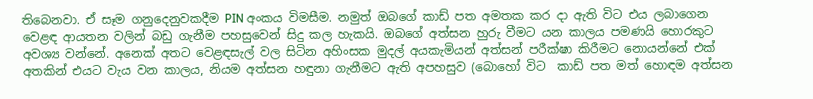තිබෙනවා. ඒ සෑම ගනුදෙනුවකදීම PIN අංකය විමසීම. නමුත් ඔබගේ කාඩ් පත අමතක කර දා ඇති විට එය ලබාගෙන වෙළඳ ආයතන වලින් බඩු ගැනීම පහසුවෙන් සිදු කල හැකයි. ඔබගේ අත්සන හුරු වීමට යන කාලය පමණයි හොරකුට අවශ්‍ය වන්නේ. අනෙක් අතට වෙළඳසැල් වල සිටින අහිංසක මුදල් අයකැමියන් අත්සන් පරීක්ෂා කිරීමට නොයන්නේ එක් අතකින් එයට වැය වන කාලය, නියම අත්සන හඳුනා ගැනීමට ඇති අපහසුව (බොහෝ විට  කාඩ් පත මත් හොඳම අත්සන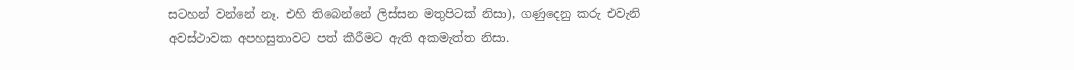සටහන් වන්නේ නෑ. එහි තිබෙන්නේ ලිස්සන මතුපිටක් නිසා), ගණුදෙනු කරු එවැනි අවස්ථාවක අපහසුතාවට පත් කීරීමට ඇති අකමැත්ත නිසා.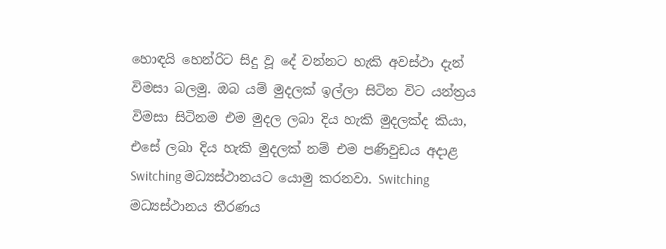හොඳයි හෙන්රිට සිදු වූ දේ වන්නට හැකි අවස්ථා දැන් විමසා බලමු. ඔබ යම් මුදලක් ඉල්ලා සිටින විට යන්ත්‍රය විමසා සිටිනම එම මුදල ලබා දිය හැකි මුදලක්ද කියා, එසේ ලබා දිය හැකි මුදලක් නම් එම පණිවුඩය අදාළ Switching මධ්‍යස්ථානයට යොමු කරනවා. Switching මධ්‍යස්ථානය තීරණය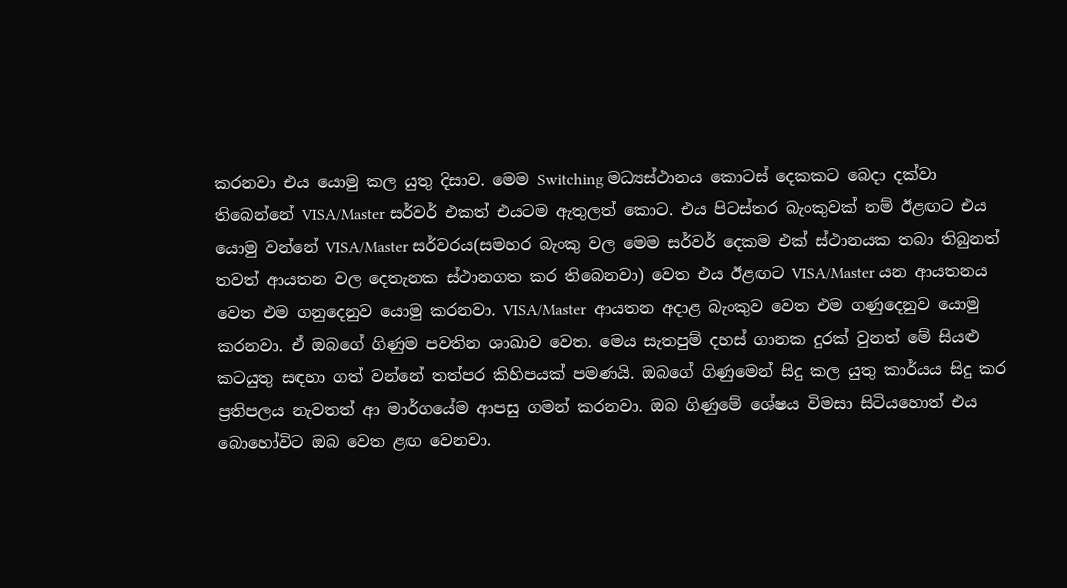කරනවා එය යොමු කල යුතු දිසාව. මෙම Switching මධ්‍යස්ථානය කොටස් දෙකකට බෙදා දක්වා තිබෙන්නේ VISA/Master සර්වර් එකත් එයටම ඇතුලත් කොට. එය පිටස්තර බැංකුවක් නම් ඊළඟට එය යොමු වන්නේ VISA/Master සර්වරය(සමහර බැංකු වල මෙම සර්වර් දෙකම එක් ස්ථානයක තබා තිබුනත් තවත් ආයතන වල දෙතැනක ස්ථානගත කර තිබෙනවා) වෙත එය ඊළඟට VISA/Master යන ආයතනය වෙත එම ගනුදෙනුව යොමු කරනවා. VISA/Master  ආයතන අදාළ බැංකුව වෙත එම ගණුදෙනුව යොමු කරනවා. ඒ ඔබගේ ගිණුම පවතින ශාඛාව වෙත. මෙය සැතපුම් දහස් ගානක දුරක් වුනත් මේ සියළු කටයුතු සඳහා ගත් වන්නේ තත්පර කිහිපයක් පමණයි. ඔබගේ ගිණුමෙන් සිදු කල යුතු කාර්යය සිදු කර ප්‍රතිපලය නැවතත් ආ මාර්ගයේම ආපසු ගමන් කරනවා. ඔබ ගිණුමේ ශේෂය විමසා සිටියහොත් එය බොහෝවිට ඔබ වෙත ළඟ වෙනවා.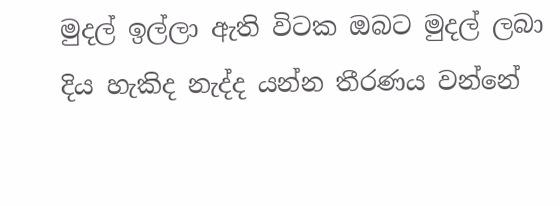මුදල් ඉල්ලා ඇති විටක ඔබට මුදල් ලබා දිය හැකිද නැද්ද යන්න තීරණය වන්නේ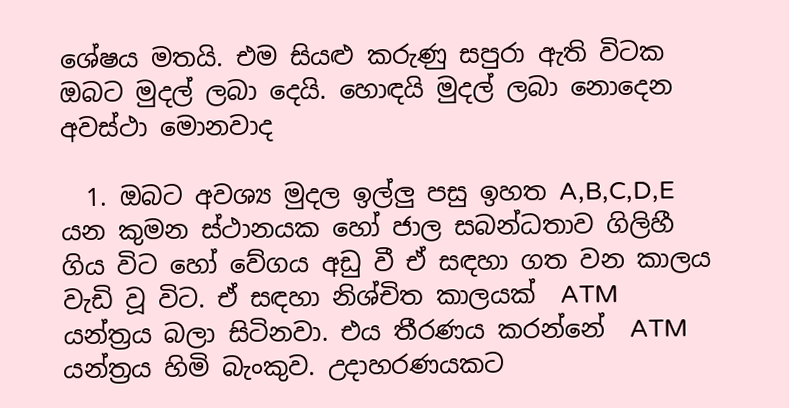ශේෂය මතයි. එම සියළු කරුණු සපුරා ඇති විටක ඔබට මුදල් ලබා දෙයි. හොඳයි මුදල් ලබා නොදෙන අවස්ථා මොනවාද

  1. ඔබට අවශ්‍ය මුදල ඉල්ලු පසු ඉහත A,B,C,D,E යන කුමන ස්ථානයක හෝ ජාල සබන්ධතාව ගිලිහී ගිය විට හෝ වේගය අඩු වී ඒ සඳහා ගත වන කාලය වැඩි වූ විට. ඒ සඳහා නිශ්චිත කාලයක්  ATM යන්ත්‍රය බලා සිටිනවා. එය තීරණය කරන්නේ  ATM යන්ත්‍රය හිමි බැංකුව. උදාහරණයකට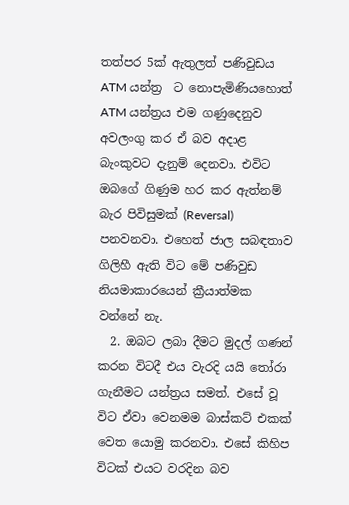තත්පර 5ක් ඇතුලත් පණිවුඩය  ATM යන්ත්‍ර  ට නොපැමිණියහොත්  ATM යන්ත්‍රය එම ගණුදෙනුව අවලංගු කර ඒ බව අදාළ බැංකුවට දැනුම් දෙනවා. එවිට ඔබගේ ගිණුම හර කර ඇත්නම් බැර පිවිසුමක් (Reversal) පනවනවා. එහෙත් ජාල සබඳතාව ගිලිහී ඇති විට මේ පණිවුඩ නියමාකාරයෙන් ක්‍රීයාත්මක වන්නේ නැ.
  2. ඔබට ලබා දීමට මුදල් ගණන් කරන විටදී එය වැරදි යයි තෝරා ගැනීමට යන්ත්‍රය සමත්. එසේ වූ විට ඒවා වෙනමම බාස්කට් එකක් වෙත යොමු කරනවා. එසේ කිහිප විටක් එයට වරදින බව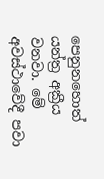පෙනුනහොත් යන්ත්‍ර අක්‍රීය වනවා. මේ අවස්ථාවේදී පවා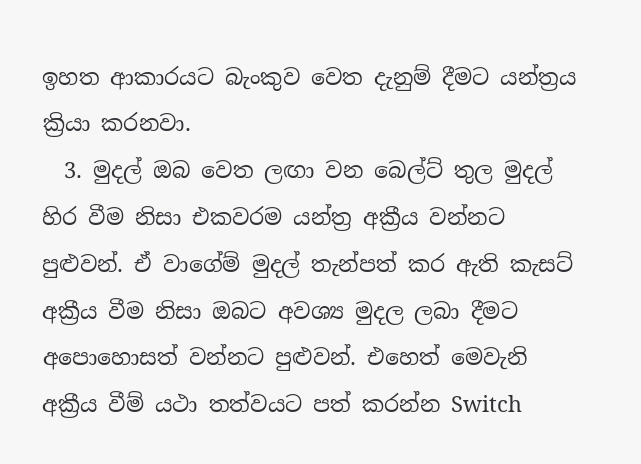ඉහත ආකාරයට බැංකුව වෙත දැනුම් දීමට යන්ත්‍රය ක්‍රියා කරනවා.
  3. මුදල් ඔබ වෙත ලඟා වන බෙල්ට් තුල මුදල් හිර වීම නිසා එකවරම යන්ත්‍ර අක්‍රීය වන්නට පුළුවන්. ඒ වාගේම් මුදල් තැන්පත් කර ඇති කැසට් අක්‍රීය වීම නිසා ඔබට අවශ්‍ය මුදල ලබා දීමට අපොහොසත් වන්නට පුළුවන්. එහෙත් මෙවැනි අක්‍රීය වීම් යථා තත්වයට පත් කරන්න Switch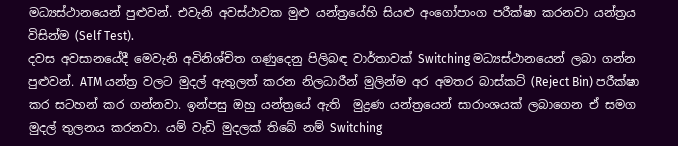මධ්‍යස්ථානයෙන් පුළුවන්. එවැනි අවස්ථාවක මුළු යන්ත්‍රයේහි සියළු අංගෝපාංග පරීක්ෂා කරනවා යන්ත්‍රය විසින්ම (Self Test).
දවස අවසානයේදී මෙවැනි අවිනිශ්චිත ගණුදෙනු පිලිබඳ වාර්තාවක් Switching මධ්‍යස්ථානයෙන් ලබා ගන්න පුළුවන්. ATM යන්ත්‍ර වලට මුදල් ඇතුලත් කරන නිලධාරීන් මුලින්ම අර අමතර බාස්කට් (Reject Bin) පරීක්ෂා කර සටහන් කර ගන්නවා. ඉන්පසු ඔහු යන්ත්‍රයේ ඇති  මුද්‍රණ යන්ත්‍රයෙන් සාරාංශයක් ලබාගෙන ඒ සමග මුදල් තුලනය කරනවා. යම් වැඩි මුදලක් තිබේ නම් Switching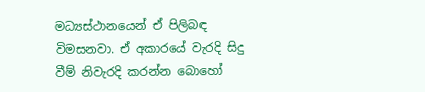මධ්‍යස්ථානයෙන් ඒ පිලිබඳ විමසනවා. ඒ අකාරයේ වැරදි සිදු වීම් නිවැරදි කරන්න බොහෝ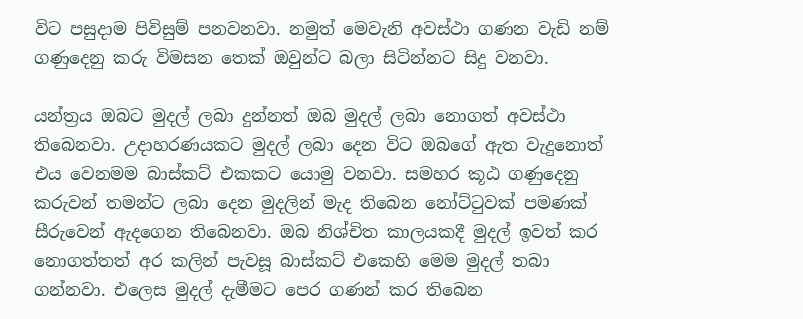විට පසුදාම පිවිසුම් පනවනවා. නමුත් මෙවැනි අවස්ථා ගණන වැඩි නම් ගණුදෙනු කරු විමසන තෙක් ඔවුන්ට බලා සිටින්නට සිදු වනවා.

යන්ත්‍රය ඔබට මුදල් ලබා දුන්නත් ඔබ මුදල් ලබා නොගත් අවස්ථා තිබෙනවා. උදාහරණයකට මුදල් ලබා දෙන විට ඔබගේ ඇත වැදුනොත් එය වෙනමම බාස්කට් එකකට යොමු වනවා. සමහර කූඨ ගණුදෙනු කරුවන් තමන්ට ලබා දෙන මුදලින් මැද තිබෙන නෝට්ටුවක් පමණක් සීරුවෙන් ඇදගෙන තිබෙනවා. ඔබ නිශ්චිත කාලයකදී මුදල් ඉවත් කර නොගත්තත් අර කලින් පැවසූ බාස්කට් එකෙහි මෙම මුදල් තබා ගන්නවා. එලෙස මුදල් දැමීමට පෙර ගණන් කර තිබෙන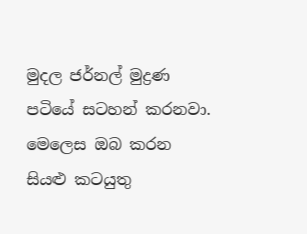මුදල ජර්නල් මුද්‍රණ පටියේ සටහන් කරනවා. මෙලෙස ඔබ කරන සියළු කටයුතු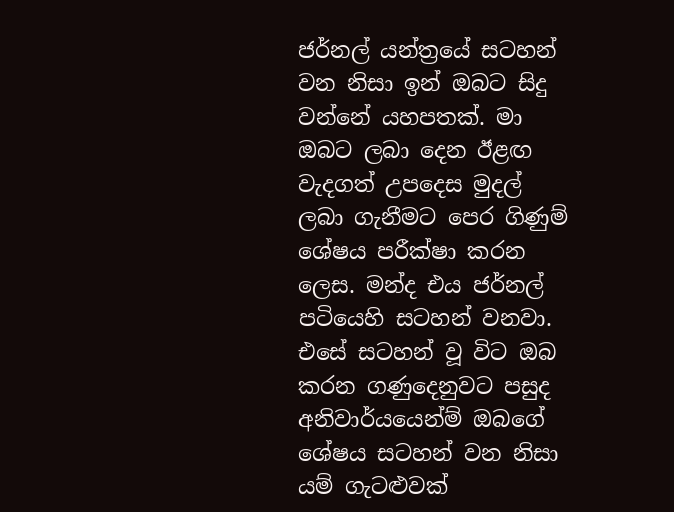ජර්නල් යන්ත්‍රයේ සටහන් වන නිසා ඉන් ඔබට සිදු වන්නේ යහපතක්. මා ඔබට ලබා දෙන ඊළඟ වැදගත් උපදෙස මුදල් ලබා ගැනීමට පෙර ගිණුම් ශේෂය පරීක්ෂා කරන ලෙස. මන්ද එය ජර්නල් පටියෙහි සටහන් වනවා. එසේ සටහන් වූ විට ඔබ කරන ගණුදෙනුවට පසුද අනිවාර්යයෙන්ම් ඔබගේ ශේෂය සටහන් වන නිසා යම් ගැටළුවක්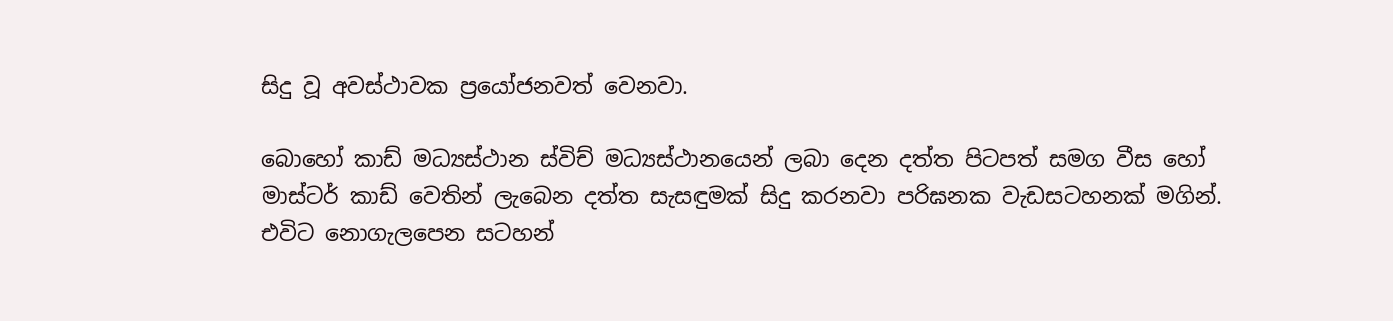සිදු වූ අවස්ථාවක ප්‍රයෝජනවත් වෙනවා.

බොහෝ කාඩ් මධ්‍යස්ථාන ස්විච් මධ්‍යස්ථානයෙන් ලබා දෙන දත්ත පිටපත් සමග වීස හෝ මාස්ටර් කාඩ් වෙතින් ලැබෙන දත්ත සැසඳුමක් සිදු කරනවා පරිඝනක වැඩසටහනක් මගින්. එවිට නොගැලපෙන සටහන්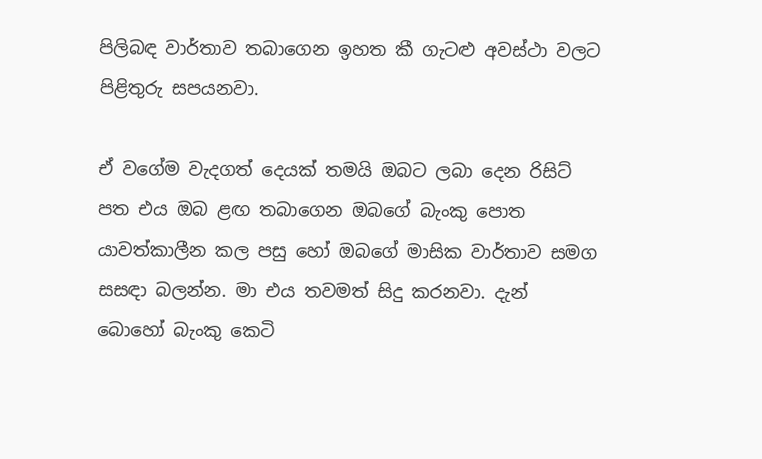පිලිබඳ වාර්තාව තබාගෙන ඉහත කී ගැටළු අවස්ථා වලට පිළිතුරු සපයනවා.

ඒ වගේම වැදගත් දෙයක් තමයි ඔබට ලබා දෙන රිසිට් පත එය ඔබ ළඟ තබාගෙන ඔබගේ බැංකු පොත යාවත්කාලීන කල පසු හෝ ඔබගේ මාසික වාර්තාව සමග සසඳා බලන්න. මා එය තවමත් සිදු කරනවා. දැන් බොහෝ බැංකු කෙටි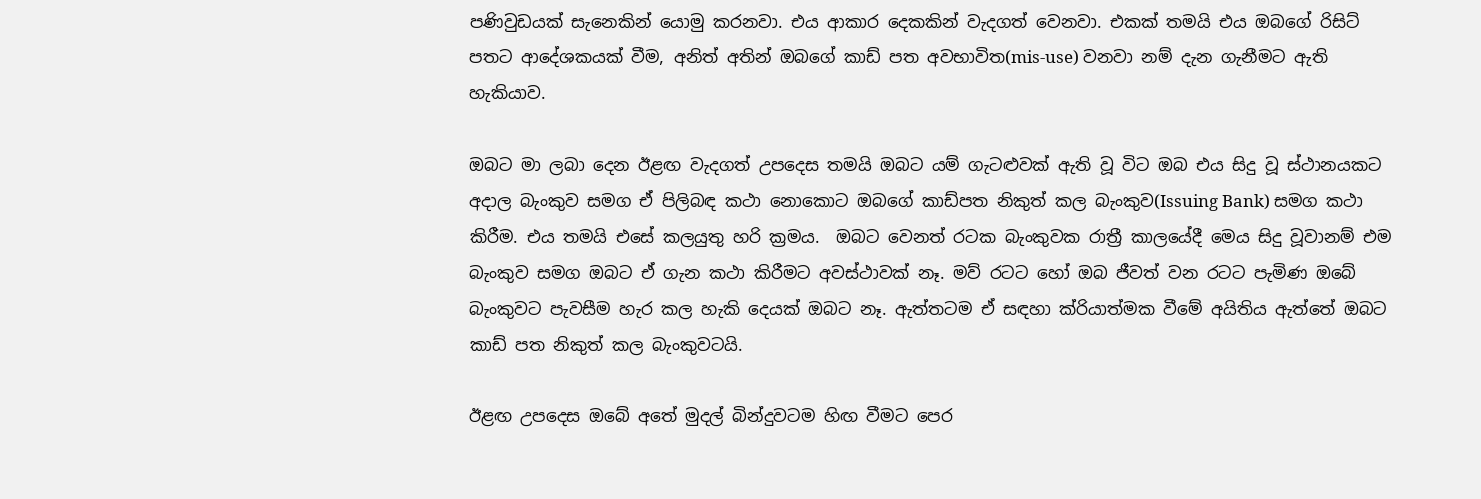පණිවුඩයක් සැනෙකින් යොමු කරනවා. එය ආකාර දෙකකින් වැදගත් වෙනවා. එකක් තමයි එය ඔබගේ රිසිට් පතට ආදේශකයක් වීම, අනිත් අතින් ඔබගේ කාඩ් පත අවභාවිත(mis-use) වනවා නම් දැන ගැනීමට ඇති හැකියාව.

ඔබට මා ලබා දෙන ඊළඟ වැදගත් උපදෙස තමයි ඔබට යම් ගැටළුවක් ඇති වූ විට ඔබ එය සිදු වූ ස්ථානයකට අදාල බැංකුව සමග ඒ පිලිබඳ කථා නොකොට ඔබගේ කාඩ්පත නිකුත් කල බැංකුව(Issuing Bank) සමග කථා කිරීම. එය තමයි එසේ කලයුතු හරි ක්‍රමය.  ඔබට වෙනත් රටක බැංකුවක රාත්‍රී කාලයේදී මෙය සිදු වූවානම් එම බැංකුව සමග ඔබට ඒ ගැන කථා කිරීමට අවස්ථාවක් නෑ. මව් රටට හෝ ඔබ ජීවත් වන රටට පැමිණ ඔබේ බැංකුවට පැවසීම හැර කල හැකි දෙයක් ඔබට නෑ. ඇත්තටම ඒ සඳහා ක්රියාත්මක වීමේ අයිතිය ඇත්තේ ඔබට කාඩ් පත නිකුත් කල බැංකුවටයි.

ඊළඟ උපදෙස ඔබේ අතේ මුදල් බින්දුවටම හිඟ වීමට පෙර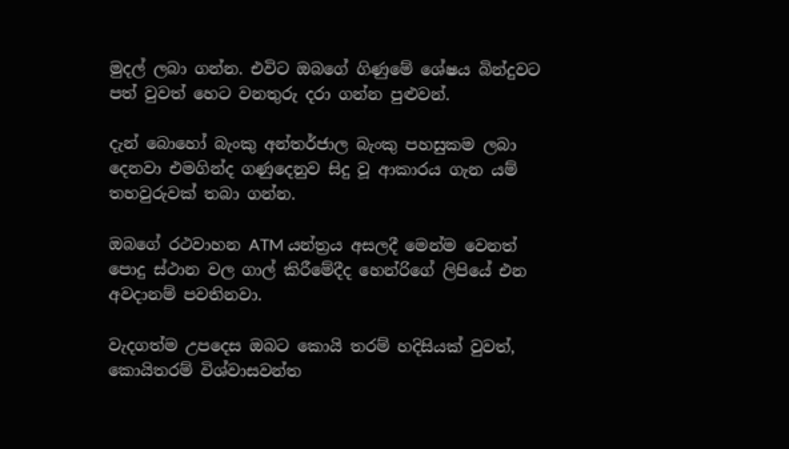මුදල් ලබා ගන්න. එවිට ඔබගේ ගිණුමේ ශේෂය බින්දුවට පත් වුවත් හෙට වනතුරු දරා ගන්න පුළුවන්.

දැන් බොහෝ බැංකු අන්තර්ජාල බැංකු පහසුකම ලබා දෙනවා එමගින්ද ගණුදෙනුව සිදු වූ ආකාරය ගැන යම් තහවුරුවක් තබා ගන්න.

ඔබගේ රථවාහන ATM යන්ත්‍රය අසලදී මෙන්ම වෙනත් පොදු ස්ථාන වල ගාල් කිරීමේදීද හෙන්රිගේ ලිපියේ එන අවදානම් පවතිනවා.

වැදගත්ම උපදෙස ඔබට කොයි තරම් හදිසියක් වුවත්, කොයිතරම් විශ්වාසවන්ත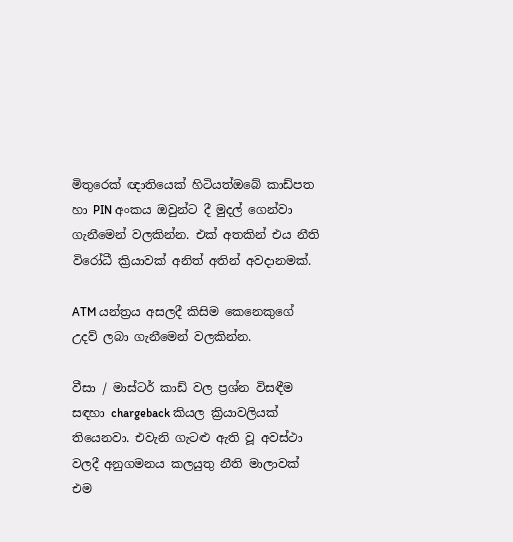මිතුරෙක් ඥාතියෙක් හිටියත්ඔබේ කාඩ්පත හා PIN අංකය ඔවුන්ට දී මුදල් ගෙන්වා ගැනීමෙන් වලකින්න. එක් අතකින් එය නීති විරෝධී ක්‍රියාවක් අනිත් අතින් අවදානමක්.

ATM යන්ත්‍රය අසලදී කිසිම කෙනෙකුගේ උදව් ලබා ගැනීමෙන් වලකින්න.

වීසා / මාස්ටර් කාඩ් වල ප්‍රශ්න විසඳීම සඳහා chargeback කියල ක්‍රියාවලියක් තියෙනවා. එවැනි ගැටළු ඇති වූ අවස්ථා වලදී අනුගමනය කලයුතු නීති මාලාවක් එම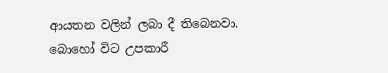ආයතන වලින් ලබා දී තිබෙනවා. බොහෝ විට උපකාරී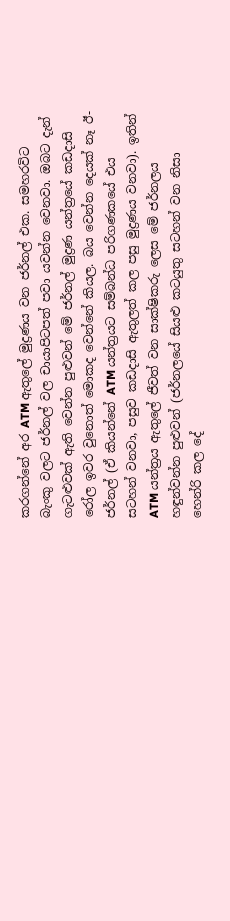කරගන්නේ අර ATM ඇතුලේ මුද්‍රණය වන ජර්නල් එක. සමහරවිට බැංකු වලට ජර්නල් වල චායාපිටපත් පවා යවන්න වෙනවා. ඔබට දැන් ගැටළුවක් ඇති වෙන්න පුළුවන් මේ ජර්නල් මුද්‍රණ යන්ත්‍රයේ කඩදාසි රෝල ඉවර වුනොත් මොකද වෙන්නේ කියල. බය වෙන්න දෙයක් නෑ ඊ-ජර්නල් (ඒ කියන්නේ ATM යන්ත්‍රයට සම්බන්ධ පරිගණකයේ එය සටහන් වනවා, පසුව කඩදාසි ඇතුලත් කල පසු මුද්‍රණය වනවා). ඉතින් ATM යන්ත්‍රය ඇතුලේ ජීවත් වන සාක්ෂිකරු ලෙස මේ ජර්නලය හඳුන්වන්න පුළුවන් (ජර්නලයේ සියළු කටයුතු සටහන් වන නිසා හෙන්රි කල දේ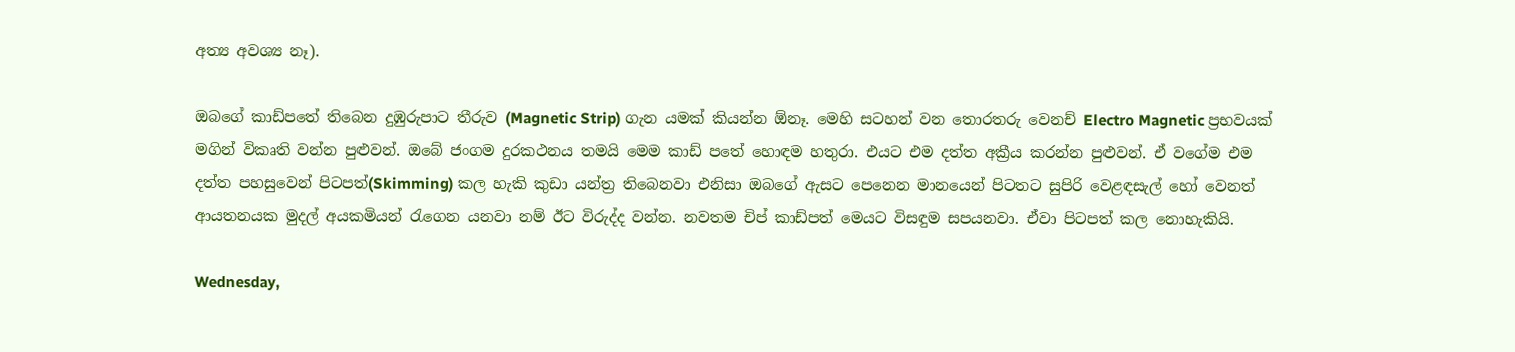අත්‍ය අවශ්‍ය නෑ).

ඔබගේ කාඩ්පතේ තිබෙන දුඹුරුපාට තීරුව (Magnetic Strip) ගැන යමක් කියන්න ඕනෑ. මෙහි සටහන් වන තොරතරු වෙනච් Electro Magnetic ප්‍රභවයක් මගින් විකෘති වන්න පුළුවන්. ඔබේ ජංගම දුරකථනය තමයි මෙම කාඩ් පතේ හොඳම හතුරා. එයට එම දත්ත අක්‍රීය කරන්න පුළුවන්. ඒ වගේම එම දත්ත පහසුවෙන් පිටපත්(Skimming) කල හැකි කුඩා යන්ත්‍ර තිබෙනවා එනිසා ඔබගේ ඇසට පෙනෙන මානයෙන් පිටතට සුපිරි වෙළඳසැල් හෝ වෙනත් ආයතනයක මුදල් අයකමියන් රැගෙන යනවා නම් ඊට විරුද්ද වන්න. නවතම චිප් කාඩ්පත් මෙයට විසඳුම සපයනවා. ඒවා පිටපත් කල නොහැකියි.

Wednesday,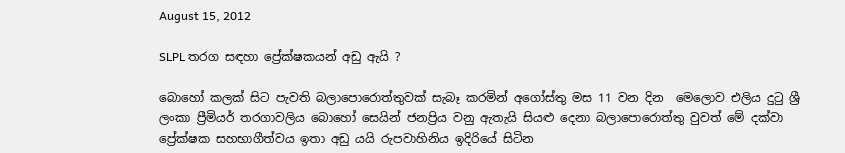August 15, 2012

SLPL තරග සඳහා ප්‍රේක්ෂකයන් අඩු ඇයි ?

බොහෝ කලක් සිට පැවති බලාපොරොත්තුවක් සැබෑ කරමින් අගෝස්තු මස 11 වන දින  මෙලොව එලිය දුටු ශ්‍රී ලංකා ප්‍රීමියර් තරගාවලිය බොහෝ සෙයින් ජනප්‍රිය වනු ඇතැයි සියළු දෙනා බලාපොරොත්තු වුවත් මේ දක්වා ප්‍රේක්ෂක සහභාගීත්වය ඉතා අඩු යයි රුපවාහිනිය ඉදිරියේ සිටින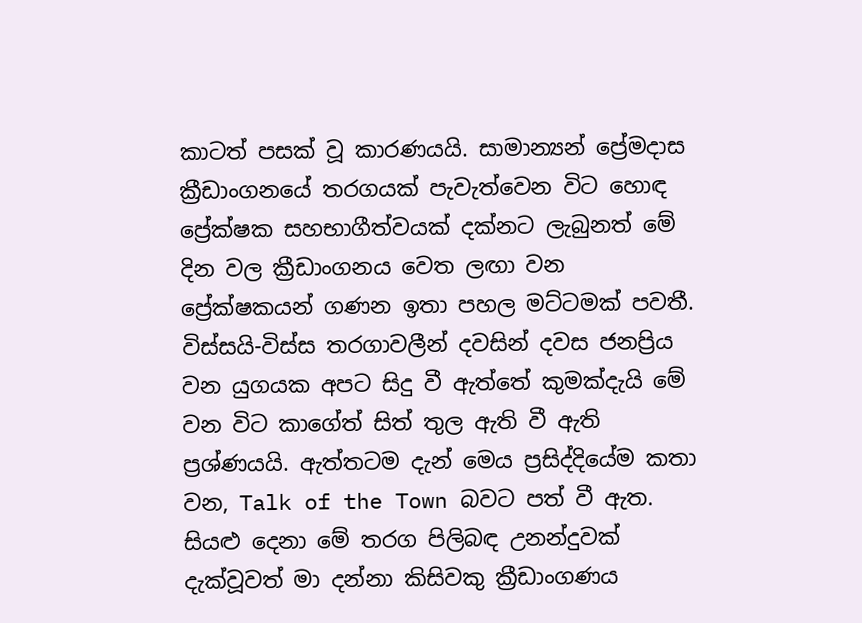කාටත් පසක් වූ කාරණයයි. සාමාන්‍යන් ප්‍රේමදාස ක්‍රීඩාංගනයේ තරගයක් පැවැත්වෙන විට හොඳ ප්‍රේක්ෂක සහභාගීත්වයක් දක්නට ලැබුනත් මේ දින වල ක්‍රීඩාංගනය වෙත ලඟා වන ප්‍රේක්ෂකයන් ගණන ඉතා පහල මට්ටමක් පවතී. විස්සයි-විස්ස තරගාවලීන් දවසින් දවස ජනප්‍රිය වන යුගයක අපට සිදු වී ඇත්තේ කුමක්දැයි මේ වන විට කාගේත් සිත් තුල ඇති වී ඇති ප්‍රශ්ණයයි. ඇත්තටම දැන් මෙය ප්‍රසිද්දියේම කතා වන, Talk of the Town බවට පත් වී ඇත. සියළු දෙනා මේ තරග පිලිබඳ උනන්දුවක් දැක්වූවත් මා දන්නා කිසිවකු ක්‍රීඩාංගණය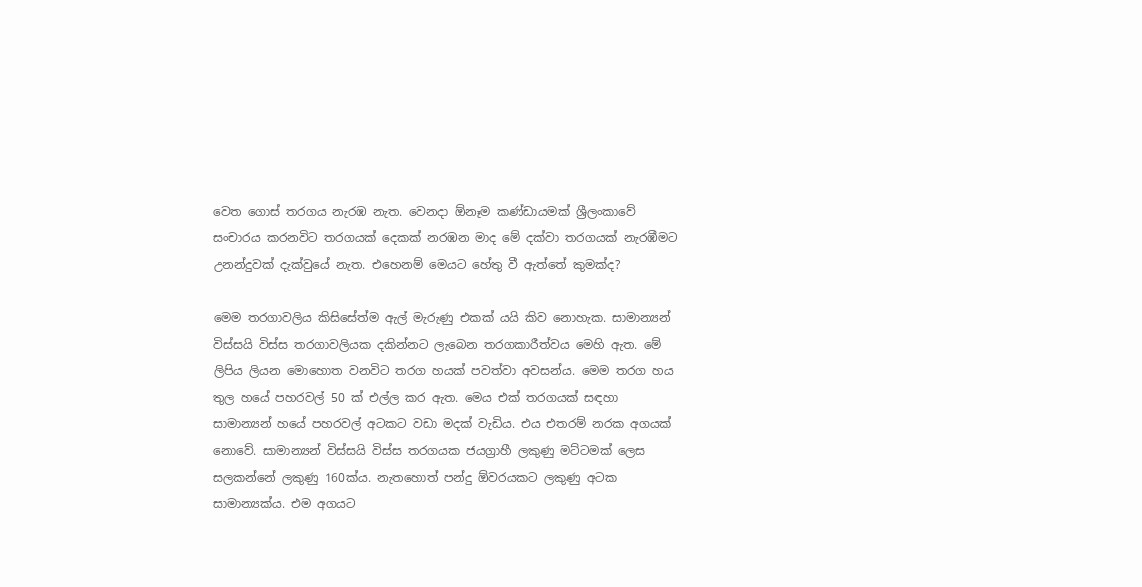වෙත ගොස් තරගය නැරඹ නැත. වෙනදා ඕනෑම කණ්ඩායමක් ශ්‍රීලංකාවේ සංචාරය කරනවිට තරගයක් දෙකක් නරඹන මාද මේ දක්වා තරගයක් නැරඹීමට උනන්දුවක් දැක්වුයේ නැත. එහෙනම් මෙයට හේතු වී ඇත්තේ කුමක්ද?

මෙම තරගාවලිය කිසිසේත්ම ඇල් මැරුණු එකක් යයි කිව නොහැක. සාමාන්‍යන් විස්සයි විස්ස තරගාවලියක දකින්නට ලැබෙන තරගකාරීත්වය මෙහි ඇත. මේ ලිපිය ලියන මොහොත වනවිට තරග හයක් පවත්වා අවසන්ය. මෙම තරග හය තුල හයේ පහරවල් 50 ක් එල්ල කර ඇත. මෙය එක් තරගයක් සඳහා සාමාන්‍යන් හයේ පහරවල් අටකට වඩා මදක් වැඩිය. එය එතරම් නරක අගයක් නොවේ. සාමාන්‍යන් විස්සයි විස්ස තරගයක ජයග්‍රාහී ලකුණු මට්ටමක් ලෙස සලකන්නේ ලකුණු 160ක්ය. නැතහොත් පන්දු ඕවරයකට ලකුණු අටක සාමාන්‍යක්ය. එම අගයට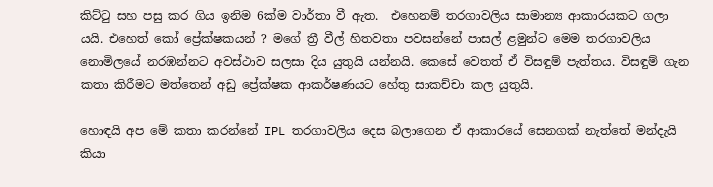කිට්ටු සහ පසු කර ගිය ඉනිම 6ක්ම වාර්තා වී ඇත.  එහෙනම් තරගාවලිය සාමාන්‍ය ආකාරයකට ගලා යයි. එහෙත් කෝ ප්‍රේක්ෂකයන් ? මගේ ත්‍රී වීල් හිතවතා පවසන්නේ පාසල් ළමුන්ට මෙම තරගාවලිය නොමිලයේ නරඹන්නට අවස්ථාව සලසා දිය යුතුයි යන්නයි. කෙසේ වෙතත් ඒ විසඳුම් පැත්තය. විසඳුම් ගැන කතා කිරීමට මත්තෙන් අඩු ප්‍රේක්ෂක ආකර්ෂණයට හේතු සාකච්චා කල යුතුයි.

හොඳයි අප මේ කතා කරන්නේ IPL තරගාවලිය දෙස බලාගෙන ඒ ආකාරයේ සෙනගක් නැත්තේ මන්දැයි කියා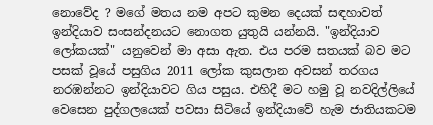නොවේද ? මගේ මතය නම අපට කුමන දෙයක් සඳහාවත් ඉන්දියාව සංසන්දනයට නොගත යුතුයි යන්නයි. "ඉන්දියාව ලෝකයක්" යනුවෙන් මා අසා ඇත. එය පරම සතයක් බව මට පසක් වූයේ පසුගිය 2011 ලෝක කුසලාන අවසන් තරගය නරඹන්නට ඉන්දියාවට ගිය පසුය. එහිදී මට හමු වූ නවදිල්ලියේ වෙසෙන පුද්ගලයෙක් පවසා සිටියේ ඉන්දියාවේ හැම ජාතියකටම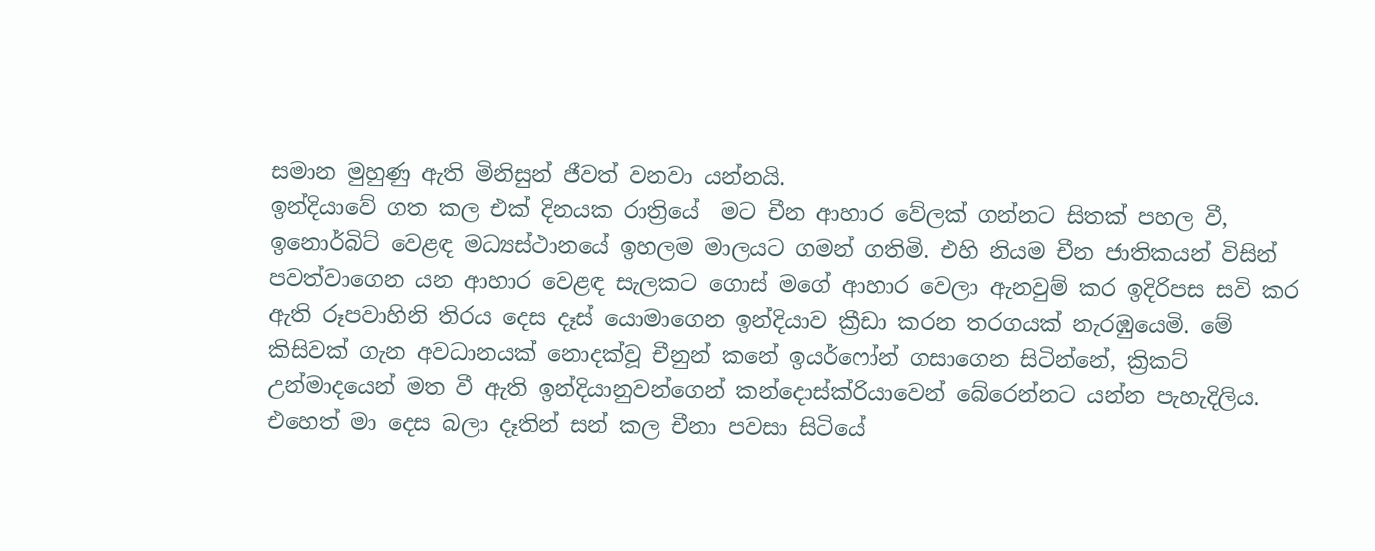සමාන මුහුණු ඇති මිනිසුන් ජීවත් වනවා යන්නයි.
ඉන්දියාවේ ගත කල එක් දිනයක රාත්‍රියේ  මට චීන ආහාර වේලක් ගන්නට සිතක් පහල වී, ඉනොර්බිට් වෙළඳ මධ්‍යස්ථානයේ ඉහලම මාලයට ගමන් ගතිමි. එහි නියම චීන ජාතිකයන් විසින් පවත්වාගෙන යන ආහාර වෙළඳ සැලකට ගොස් මගේ ආහාර වෙලා ඇනවුම් කර ඉදිරිපස සවි කර ඇති රූපවාහිනි තිරය දෙස දෑස් යොමාගෙන ඉන්දියාව ක්‍රීඩා කරන තරගයක් නැරඹුයෙමි. මේ කිසිවක් ගැන අවධානයක් නොදක්වූ චීනුන් කනේ ඉයර්ෆෝන් ගසාගෙන සිටින්නේ, ක්‍රිකට් උන්මාදයෙන් මත වී ඇති ඉන්දියානුවන්ගෙන් කන්දොස්ක්රියාවෙන් බේරෙන්නට යන්න පැහැදිලිය. එහෙත් මා දෙස බලා දෑතින් සන් කල චීනා පවසා සිටියේ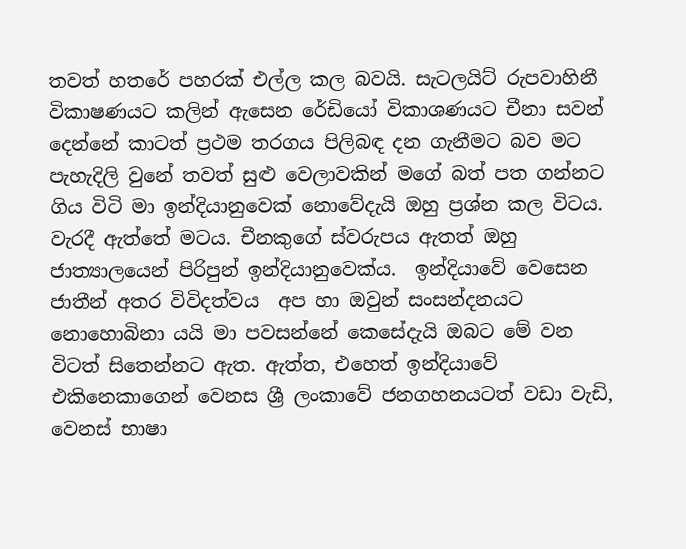තවත් හතරේ පහරක් එල්ල කල බවයි. සැටලයිට් රුපවාහිනී විකාෂණයට කලින් ඇසෙන රේඩියෝ විකාශණයට චීනා සවන් දෙන්නේ කාටත් ප්‍රථම තරගය පිලිබඳ දන ගැනීමට බව මට පැහැදිලි වුනේ තවත් සුළු වෙලාවකින් මගේ බත් පත ගන්නට ගිය විටි මා ඉන්දියානුවෙක් නොවේදැයි ඔහු ප්‍රශ්න කල විටය. වැරදී ඇත්තේ මටය. චීනකුගේ ස්වරුපය ඇතත් ඔහු ජාත්‍යාලයෙන් පිරිපුන් ඉන්දියානුවෙක්ය.  ඉන්දියාවේ වෙසෙන ජාතීන් අතර විවිදත්වය  අප හා ඔවුන් සංසන්දනයට නොහොබිනා යයි මා පවසන්නේ කෙසේදැයි ඔබට මේ වන විටත් සිතෙන්නට ඇත. ඇත්ත, එහෙත් ඉන්දියාවේ එකිනෙකාගෙන් වෙනස ශ්‍රී ලංකාවේ ජනගහනයටත් වඩා වැඩි, වෙනස් භාෂා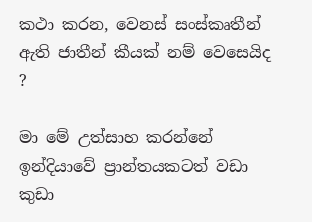කථා කරන, වෙනස් සංස්කෘතීන් ඇති ජාතීන් කීයක් නම් වෙසෙයිද ?

මා මේ උත්සාහ කරන්නේ ඉන්දියාවේ ප්‍රාන්තයකටත් වඩා කුඩා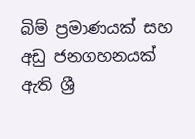බිම් ප්‍රමාණයක් සහ අඩු ජනගහනයක් ඇති ශ්‍රී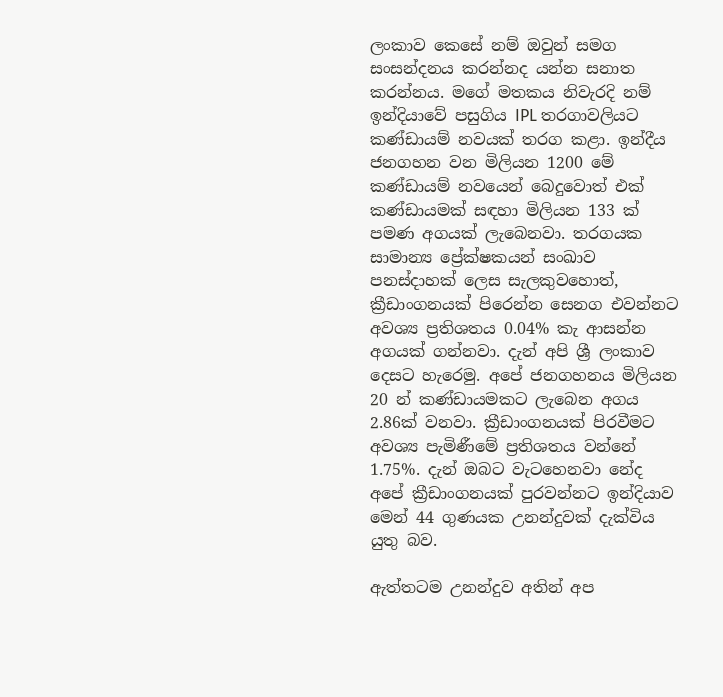ලංකාව කෙසේ නම් ඔවුන් සමග සංසන්දනය කරන්නද යන්න සනාත කරන්නය. මගේ මතකය නිවැරදි නම් ඉන්දියාවේ පසුගිය IPL තරගාවලියට කණ්ඩායම් නවයක් තරග කළා. ඉන්දීය ජනගහන වන මිලියන 1200 මේ කණ්ඩායම් නවයෙන් බෙදුවොත් එක් කණ්ඩායමක් සඳහා මිලියන 133 ක් පමණ අගයක් ලැබෙනවා. තරගයක සාමාන්‍ය ප්‍රේක්ෂකයන් සංඛාව පනස්දාහක් ලෙස සැලකුවහොත්, ක්‍රීඩාංගනයක් පිරෙන්න සෙනග එවන්නට අවශ්‍ය ප්‍රතිශතය 0.04% කැ ආසන්න අගයක් ගන්නවා. දැන් අපි ශ්‍රී ලංකාව දෙසට හැරෙමු. අපේ ජනගහනය මිලියන 20 න් කණ්ඩායමකට ලැබෙන අගය 2.86ක් වනවා. ක්‍රීඩාංගනයක් පිරවීමට අවශ්‍ය පැමිණීමේ ප්‍රතිශතය වන්නේ 1.75%. දැන් ඔබට වැටහෙනවා නේද අපේ ක්‍රීඩාංගනයක් පුරවන්නට ඉන්දියාව මෙන් 44 ගුණයක උනන්දුවක් දැක්විය යුතු බව.

ඇත්තටම උනන්දුව අතින් අප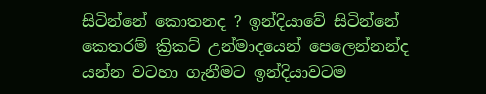සිටින්නේ කොතනද ? ඉන්දියාවේ සිටින්නේ කෙතරම් ක්‍රිකට් උන්මාදයෙන් පෙලෙන්නන්ද යන්න වටහා ගැනීමට ඉන්දියාවටම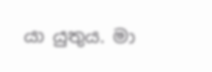යා යුතුය. මා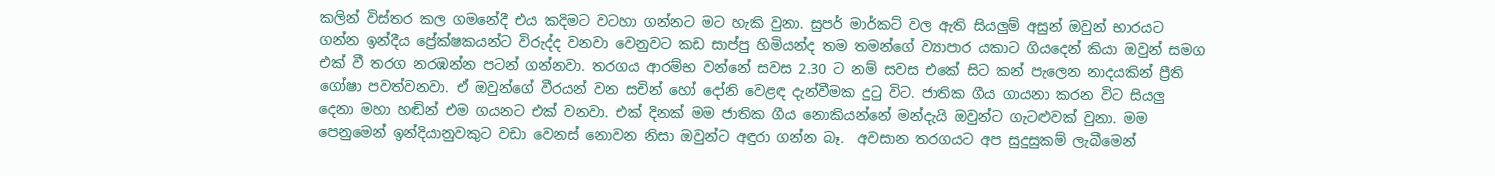කලින් විස්තර කල ගමනේදී එය කදිමට වටහා ගන්නට මට හැකි වුනා. සුපර් මාර්කට් වල ඇති සියලුම් අසුන් ඔවුන් භාරයට ගන්න ඉන්දීය ප්‍රේක්ෂකයන්ට විරුද්ද වනවා වෙනුවට කඩ සාප්පු හිමියන්ද තම තමන්ගේ ව්‍යාපාර යකාට ගියදෙන් කියා ඔවුන් සමග එක් වී තරග නරඹන්න පටන් ගන්නවා. තරගය ආරම්භ වන්නේ සවස 2.30 ට නම් සවස එකේ සිට කන් පැලෙන නාදයකින් ප්‍රීති ගෝෂා පවත්වනවා. ඒ ඔවුන්ගේ වීරයන් වන සචින් හෝ දෝනි වෙළඳ දැන්වීමක දුටු විට. ජාතික ගීය ගායනා කරන විට සියලු දෙනා මහා හඬින් එම ගයනට එක් වනවා. එක් දිනක් මම ජාතික ගීය නොකියන්නේ මන්දැයි ඔවුන්ට ගැටළුවක් වුනා. මම පෙනුමෙන් ඉන්දියානුවකුට වඩා වෙනස් නොවන නිසා ඔවුන්ට අඳුරා ගන්න බෑ.  අවසාන තරගයට අප සුදුසුකම් ලැබීමෙන්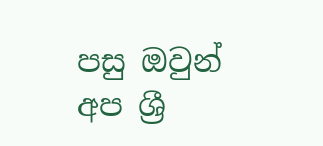පසු ඔවුන් අප ශ්‍රී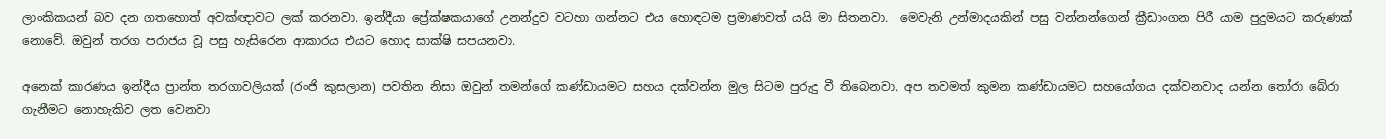ලාංකිකයන් බව දන ගතහොත් අවක්ඥාවට ලක් කරනවා. ඉන්දීයා ප්‍රේක්ෂකයාගේ උනන්දුව වටහා ගන්නට එය හොඳටම ප්‍රමාණවත් යයි මා සිතනවා.  මෙවැනි උන්මාදයකින් පසු වන්නන්ගෙන් ක්‍රීඩාංගන පිරී යාම පුදුමයට කරුණක් නොවේ. ඔවුන් තරග පරාජය වූ පසු හැසිරෙන ආකාරය එයට හොද සාක්ෂි සපයනවා.

අනෙක් කාරණය ඉන්දීය ප්‍රාන්ත තරගාවලියක් (රංජි කුසලාන) පවතින නිසා ඔවුන් තමන්ගේ කණ්ඩායමට සහය දක්වන්න මුල සිටම පුරුදු වී තිබෙනවා. අප තවමත් කුමන කණ්ඩායමට සහයෝගය දක්වනවාද යන්න තෝරා බේරා ගැනීමට නොහැකිව ලත වෙනවා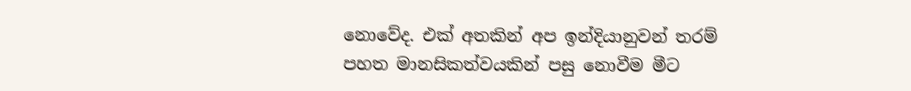නොවේද. එක් අතකින් අප ඉන්දියානුවන් තරම් පහත මානසිකත්වයකින් පසු නොවීම මීට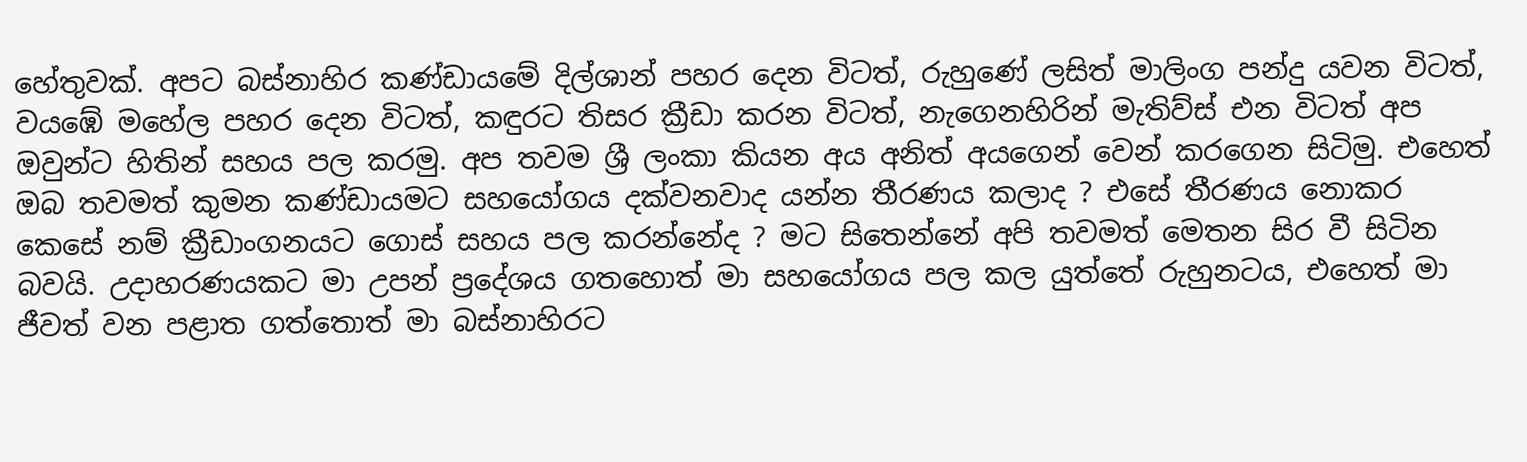හේතුවක්. අපට බස්නාහිර කණ්ඩායමේ දිල්ශාන් පහර දෙන විටත්, රුහුණේ ලසිත් මාලිංග පන්දු යවන විටත්, වයඹේ මහේල පහර දෙන විටත්, කඳුරට තිසර ක්‍රීඩා කරන විටත්, නැගෙනහිරින් මැතිව්ස් එන විටත් අප ඔවුන්ට හිතින් සහය පල කරමු. අප තවම ශ්‍රී ලංකා කියන අය අනිත් අයගෙන් වෙන් කරගෙන සිටිමු. එහෙත් ඔබ තවමත් කුමන කණ්ඩායමට සහයෝගය දක්වනවාද යන්න තීරණය කලාද ? එසේ තීරණය නොකර කෙසේ නම් ක්‍රීඩාංගනයට ගොස් සහය පල කරන්නේද ? මට සිතෙන්නේ අපි තවමත් මෙතන සිර වී සිටින බවයි. උදාහරණයකට මා උපන් ප්‍රදේශය ගතහොත් මා සහයෝගය පල කල යුත්තේ රුහුනටය, එහෙත් මා ජීවත් වන පළාත ගත්තොත් මා බස්නාහිරට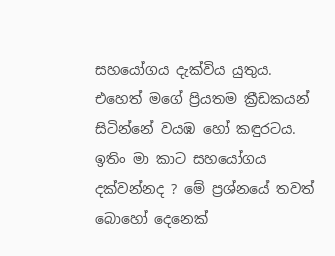සහයෝගය දැක්විය යුතුය. එහෙත් මගේ ප්‍රියතම ක්‍රීඩකයන් සිටින්නේ වයඹ හෝ කඳුරටය. ඉතිං මා කාට සහයෝගය දක්වන්නද ? මේ ප්‍රශ්නයේ තවත් බොහෝ දෙනෙක්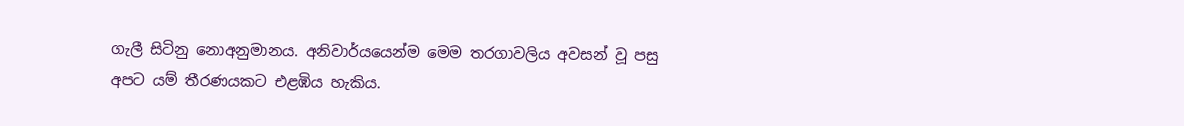ගැලී සිටිනු නොඅනුමානය. අනිවාර්යයෙන්ම මෙම තරගාවලිය අවසන් වූ පසු අපට යම් තීරණයකට එළඹිය හැකිය.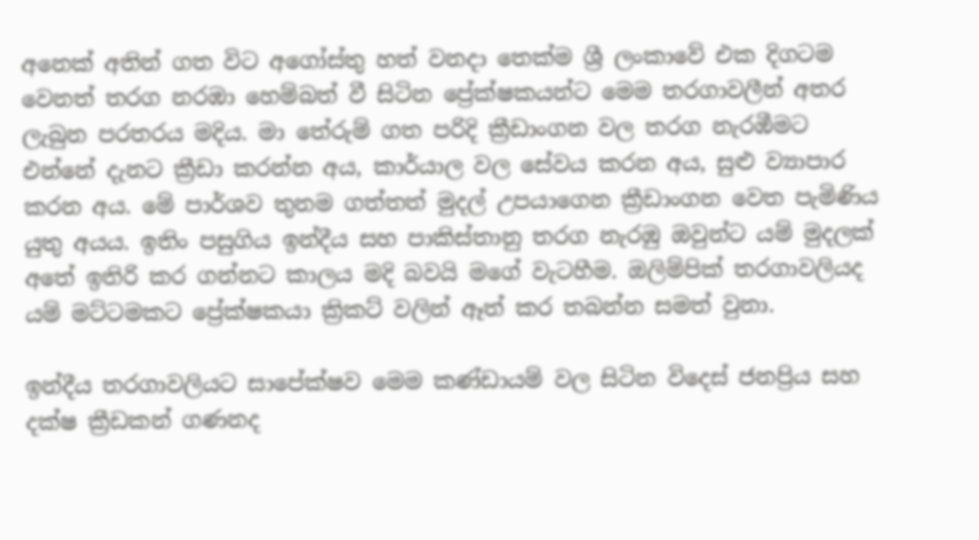අනෙක් අතින් ගත විට අගෝස්තු හත් වනදා තෙක්ම ශ්‍රී ලංකාවේ එක දිගටම වෙනත් තරග නරඹා හෙම්බත් වී සිටින ප්‍රේක්ෂකයන්ට මෙම තරගාවලීන් අතර ලැබුන පරතරය මදිය. මා තේරුම් ගත පරිදි ක්‍රීඩාංගන වල තරග නැරඹීමට එන්නේ දැනට ක්‍රීඩා කරන්න අය, කාර්යාල වල සේවය කරන අය, සුළු ව්‍යාපාර කරන අය. මේ පාර්ශව තුනම ගත්තත් මුදල් උපයාගෙන ක්‍රීඩාංගන වෙත පැමිණිය යුතු අයය. ඉතිං පසුගිය ඉන්දීය සහ පාකිස්තානු තරග නැරඹු ඔවුන්ට යම් මුදලක් අතේ ඉතිරි කර ගන්නට කාලය මදි බවයි මගේ වැටහීම. ඔලිම්පික් තරගාවලියද යම් මට්ටමකට ප්‍රේක්ෂකයා ක්‍රිකට් වලින් ඈත් කර තබන්න සමත් වුනා.

ඉන්දීය තරගාවලියට සාපේක්ෂව මෙම කණ්ඩායම් වල සිටින විදෙස් ජනප්‍රිය සහ දක්ෂ ක්‍රීඩකන් ගණනද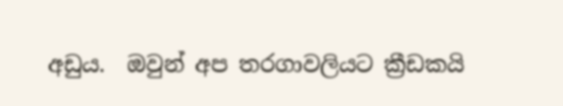අඩුය.  ඔවුන් අප තරගාවලියට ක්‍රීඩකයි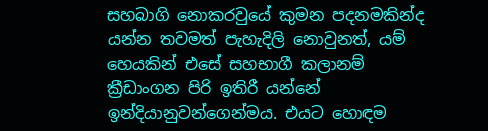සහබාගි නොකරවුයේ කුමන පදනමකින්ද යන්න තවමත් පැහැදිලි නොවුනත්, යම් හෙයකින් එසේ සහභාගී කලානම් ක්‍රීඩාංගන පිරි ඉතිරී යන්නේ ඉන්දියානුවන්ගෙන්මය. එයට හොඳම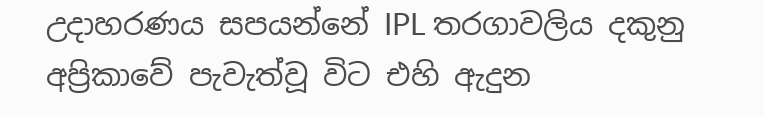උදාහරණය සපයන්නේ IPL තරගාවලිය දකුනු අප්‍රිකාවේ පැවැත්වූ විට එහි ඇදුන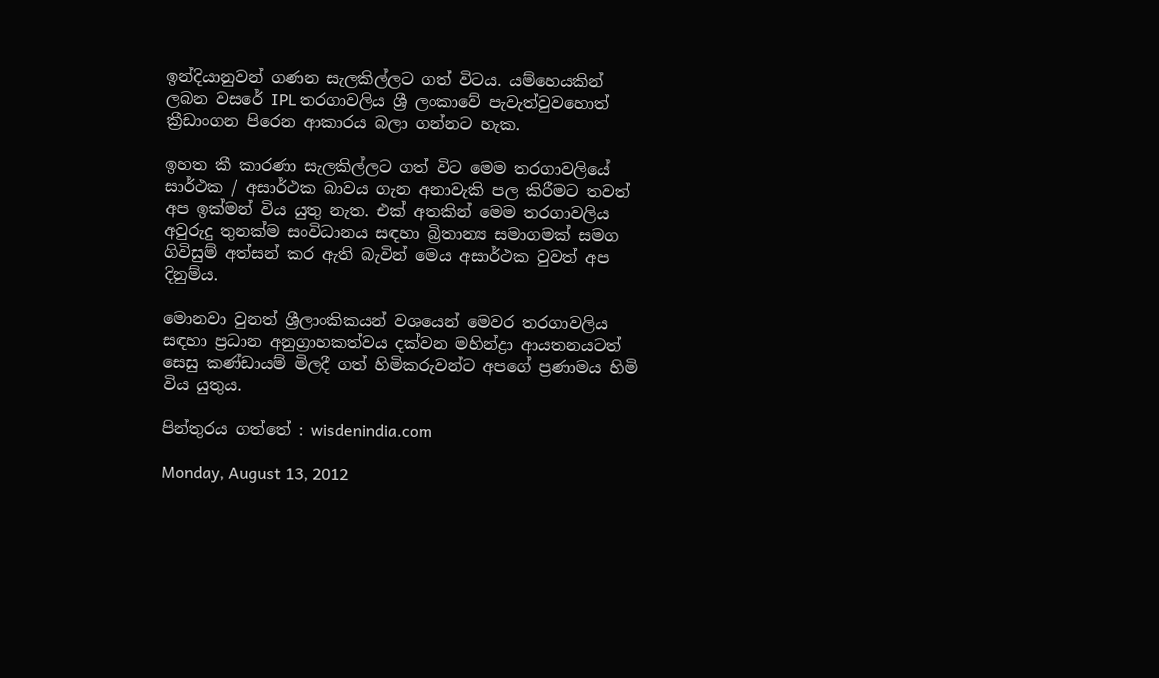ඉන්දියානුවන් ගණන සැලකිල්ලට ගත් විටය. යම්හෙයකින් ලබන වසරේ IPL තරගාවලිය ශ්‍රී ලංකාවේ පැවැත්වුවහොත් ක්‍රීඩාංගන පිරෙන ආකාරය බලා ගන්නට හැක.

ඉහත කී කාරණා සැලකිල්ලට ගත් විට මෙම තරගාවලියේ සාර්ථක / අසාර්ථක බාවය ගැන අනාවැකි පල කිරීමට තවත් අප ඉක්මන් විය යුතු නැත. එක් අතකින් මෙම තරගාවලිය අවුරුදු තුනක්ම සංවිධානය සඳහා බ්‍රිතාන්‍ය සමාගමක් සමග ගිවිසුම් අත්සන් කර ඇති බැවින් මෙය අසාර්ථක වුවත් අප දිනුම්ය.

මොනවා වුනත් ශ්‍රීලාංකිකයන් වශයෙන් මෙවර තරගාවලිය සඳහා ප්‍රධාන අනුග්‍රාහකත්වය දක්වන මහින්ද්‍රා ආයතනයටත්  සෙසු කණ්ඩායම් මිලදී ගත් හිමිකරුවන්ට අපගේ ප්‍රණාමය හිමි විය යුතුය.

පින්තුරය ගත්තේ : wisdenindia.com

Monday, August 13, 2012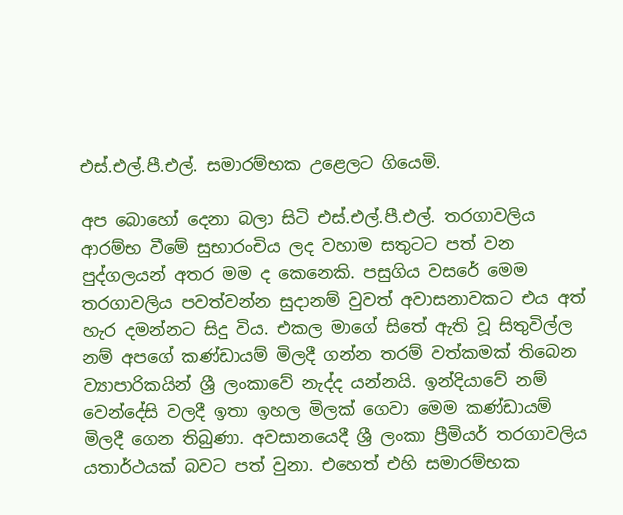එස්.එල්.පී.එල්. සමාරම්භක උළෙලට ගියෙමි.

අප බොහෝ දෙනා බලා සිටි එස්.එල්.පී.එල්. තරගාවලිය ආරම්භ වීමේ සුභාරංචිය ලද වහාම සතුටට පත් වන පුද්ගලයන් අතර මම ද කෙනෙකි. පසුගිය වසරේ මෙම තරගාවලිය පවත්වන්න සුදානම් වුවත් අවාසනාවකට එය අත් හැර දමන්නට සිදු විය. එකල මාගේ සිතේ ඇති වූ සිතුවිල්ල නම් අපගේ කණ්ඩායම් මිලදී ගන්න තරම් වත්කමක් තිබෙන ව්‍යාපාරිකයින් ශ්‍රී ලංකාවේ නැද්ද යන්නයි. ඉන්දියාවේ නම් වෙන්දේසි වලදී ඉතා ඉහල මිලක් ගෙවා මෙම කණ්ඩායම් මිලදී ගෙන තිබුණා. අවසානයෙදී ශ්‍රී ලංකා ප්‍රීමියර් තරගාවලිය යතාර්ථයක් බවට පත් වුනා. එහෙත් එහි සමාරම්භක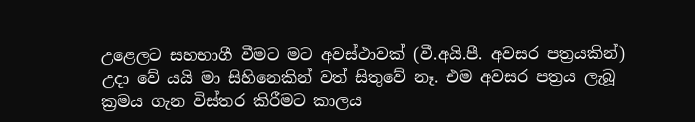උළෙලට සහභාගී වීමට මට අවස්ථාවක් (වී.අයි.පී. අවසර පත්‍රයකින්) උදා වේ යයි මා සිහිනෙකින් වත් සිතුවේ නෑ. එම අවසර පත්‍රය ලැබූ ක්‍රමය ගැන විස්තර කිරීමට කාලය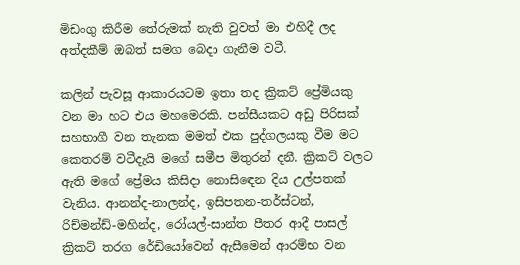මිඩංගු කිරීම තේරුමක් නැති වුවත් මා එහිදී ලද අත්දකීම් ඔබත් සමග බෙදා ගැනීම වටී.

කලින් පැවසූ ආකාරයටම ඉතා තද ක්‍රිකට් ප්‍රේමියකු වන මා හට එය මහමෙරකි. පන්සීයකට අඩු පිරිසක් සහභාගී වන තැනක මමත් එක පුද්ගලයකු වීම මට කෙතරම් වටීදැයි මගේ සමීප මිතුරන් දනී. ක්‍රිකට් වලට ඇති මගේ ප්‍රේමය කිසිදා නොසිඳෙන දිය උල්පතක් වැනිය. ආනන්ද-නාලන්ද, ඉසිපතන-තර්ස්ටන්, රිච්මන්ඩ්-මහින්ද, රෝයල්-සාන්ත පීතර ආදී පාසල් ක්‍රිකට් තරග රේඩියෝවෙන් ඇසීමෙන් ආරම්භ වන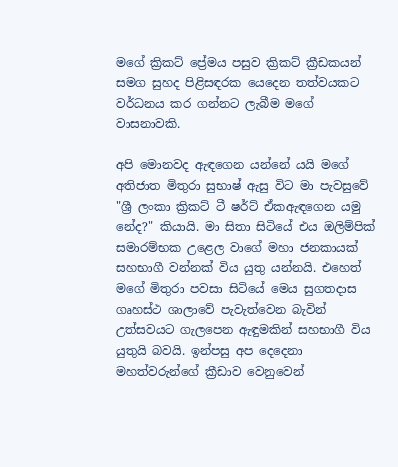මගේ ක්‍රිකට් ප්‍රේමය පසුව ක්‍රිකට් ක්‍රීඩකයන් සමග සුහද පිළිසඳරක යෙදෙන තත්වයකට වර්ධනය කර ගන්නට ලැබීම මගේ වාසනාවකි.

අපි මොනවද ඇඳගෙන යන්නේ යයි මගේ අතිජාත මිතුරා සුභාෂ් ඇසු විට මා පැවසුවේ "ශ්‍රී ලංකා ක්‍රිකට් ටී ෂර්ට් ඒකඇඳගෙන යමු නේද?" කියායි. මා සිතා සිටියේ එය ඔලිම්පික් සමාරම්භක උළෙල වාගේ මහා ජනකායක් සහභාගී වන්නක් විය යුතු යන්නයි. එහෙත් මගේ මිතුරා පවසා සිටියේ මෙය සුගතදාස ගෘහස්ථ ශාලාවේ පැවැත්වෙන බැවින් උත්සවයට ගැලපෙන ඇඳුමකින් සහභාගී විය යුතුයි බවයි. ඉන්පසු අප දෙදෙනා මහත්වරුන්ගේ ක්‍රීඩාව වෙනුවෙන්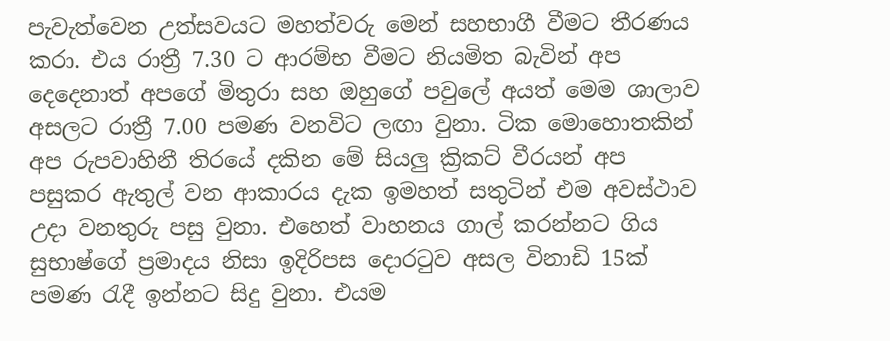පැවැත්වෙන උත්සවයට මහත්වරු මෙන් සහභාගී වීමට තීරණය කරා. එය රාත්‍රී 7.30 ට ආරම්භ වීමට නියමිත බැවින් අප දෙදෙනාත් අපගේ මිතුරා සහ ඔහුගේ පවුලේ අයත් මෙම ශාලාව අසලට රාත්‍රී 7.00 පමණ වනවිට ලඟා වුනා. ටික මොහොතකින් අප රුපවාහිනී තිරයේ දකින මේ සියලු ක්‍රිකට් වීරයන් අප පසුකර ඇතුල් වන ආකාරය දැක ඉමහත් සතුටින් එම අවස්ථාව උදා වනතුරු පසු වුනා. එහෙත් වාහනය ගාල් කරන්නට ගිය සුභාෂ්ගේ ප්‍රමාදය නිසා ඉදිරිපස දොරටුව අසල විනාඩි 15ක් පමණ රැදී ඉන්නට සිදු වුනා. එයම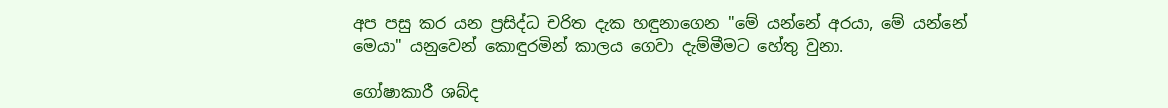අප පසු කර යන ප්‍රසිද්ධ චරිත දැක හඳුනාගෙන "මේ යන්නේ අරයා, මේ යන්නේ මෙයා" යනුවෙන් කොඳුරමින් කාලය ගෙවා දැම්මීමට හේතු වුනා.

ගෝෂාකාරී ශබ්ද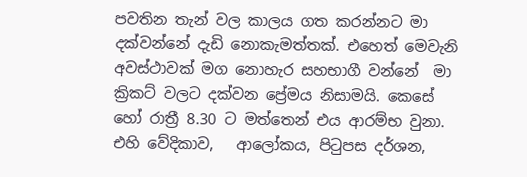පවතින තැන් වල කාලය ගත කරන්නට මා දක්වන්නේ දැඩි නොකැමත්තක්. එහෙත් මෙවැනි අවස්ථාවක් මග නොහැර සහභාගී වන්නේ  මා ක්‍රිකට් වලට දක්වන ප්‍රේමය නිසාමයි. කෙසේ හෝ රාත්‍රී 8.30 ට මත්තෙන් එය ආරම්භ වුනා. එහි වේදිකාව,   ආලෝකය, පිටුපස දර්ශන,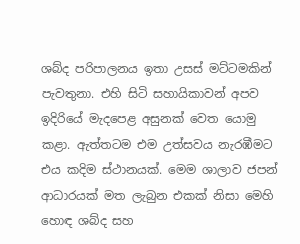ශබ්ද පරිපාලනය ඉතා උසස් මට්ටමකින් පැවතුනා. එහි සිටි සහායිකාවන් අපව  ඉදිරියේ මැදපෙළ අසුනක් වෙත යොමු කළා. ඇත්තටම එම උත්සවය නැරඹීමට එය කදිම ස්ථානයක්. මෙම ශාලාව ජපන් ආධාරයක් මත ලැබුන එකක් නිසා මෙහි හොඳ ශබ්ද සහ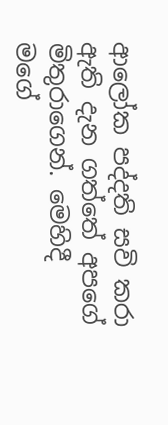ආලෝක පද්දති සවි කරා ඇති දැන ගත්තේ අපගේ මිතුරාගෙන්. මෙහිදී මගේ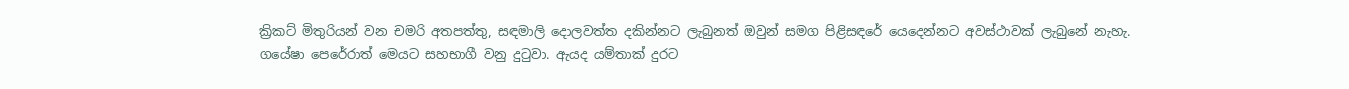ක්‍රිකට් මිතුරියන් වන චමරි අතපත්තු, සඳමාලි දොලවත්ත දකින්නට ලැබුනත් ඔවුන් සමග පිළිසඳරේ යෙදෙන්නට අවස්ථාවක් ලැබුනේ නැහැ. ගයේෂා පෙරේරාත් මෙයට සහභාගී වනු දුටුවා. ඇයද යම්තාක් දුරට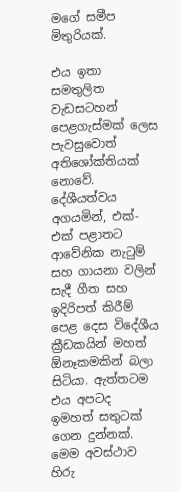මගේ සමීප මිතුරියක්.

එය ඉතා සමතුලිත වැඩසටහන් පෙළගැස්මක් ලෙස පැවසුවොත් අතිශෝක්තියක් නොවේ. දේශීයත්වය අගයමින්, එක්-එක් පළාතට ආවේනික නැටුම් සහ ගායනා වලින් සැදී ගීත සහ ඉදිරිපත් කිරීම් පෙළ දෙස විදේශීය ක්‍රීඩකයින් මහත් ඕනෑකමකින් බලා සිටියා. ඇත්තටම එය අපටද ඉමහත් සතුටක් ගෙන දුන්නක්. මෙම අවස්ථාව හිරු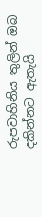රුපවාහිනිය තුලින් ඔබ දකින්නට ඇතැයි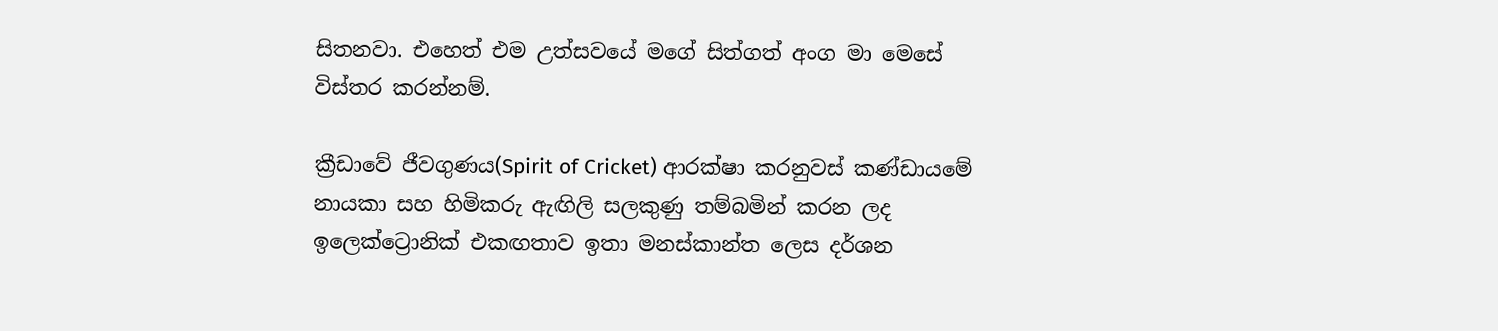සිතනවා. එහෙත් එම උත්සවයේ මගේ සිත්ගත් අංග මා මෙසේ විස්තර කරන්නම්.

ක්‍රීඩාවේ ජීවගුණය(Spirit of Cricket) ආරක්ෂා කරනුවස් කණ්ඩායමේ නායකා සහ හිමිකරු ඇඟිලි සලකුණු තම්බමින් කරන ලද ඉලෙක්ට්‍රොනික් එකඟතාව ඉතා මනස්කාන්ත ලෙස දර්ශන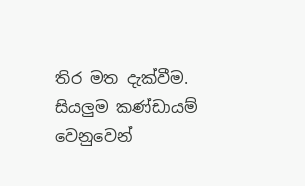තිර මත දැක්වීම. සියලුම කණ්ඩායම් වෙනුවෙන්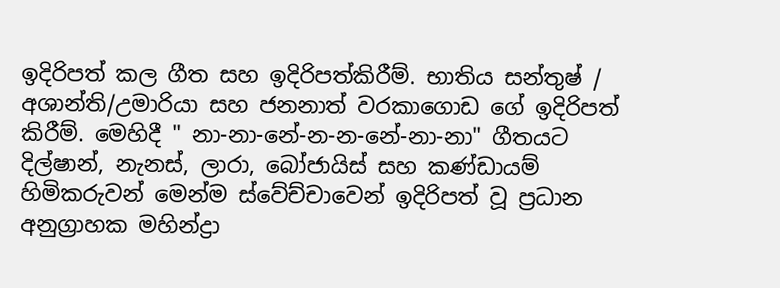ඉදිරිපත් කල ගීත සහ ඉදිරිපත්කිරීම්. භාතිය සන්තුෂ් / අශාන්ති/උමාරියා සහ ජනනාත් වරකාගොඩ ගේ ඉදිරිපත් කිරීම්. මෙහිදී " නා-නා-නේ-න-න-නේ-නා-නා" ගීතයට දිල්ෂාන්, නැනස්, ලාරා, බෝජායිස් සහ කණ්ඩායම් හිමිකරුවන් මෙන්ම ස්වේච්චාවෙන් ඉදිරිපත් වූ ප්‍රධාන අනුග්‍රාහක මහින්ද්‍රා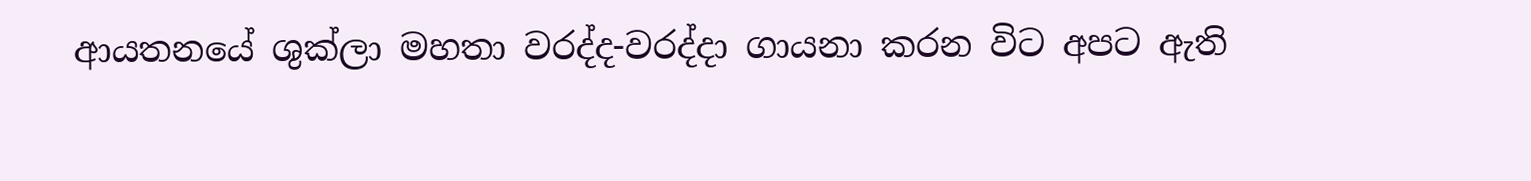ආයතනයේ ශුක්ලා මහතා වරද්ද-වරද්දා ගායනා කරන විට අපට ඇති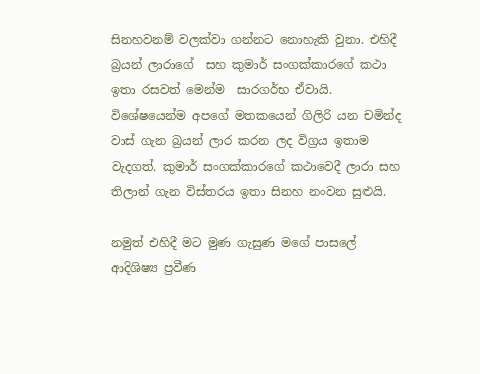සිනහවනම් වලක්වා ගන්නට නොහැකි වුනා. එහිදී බ්‍රයන් ලාරාගේ  සහ කුමාර් සංගක්කාරගේ කථා ඉතා රසවත් මෙන්ම  සාරගර්භ ඒවායි. විශේෂයෙන්ම අපගේ මතකයෙන් ගිලිරි යන චමින්ද වාස් ගැන බ්‍රයන් ලාර කරන ලද විග්‍රය ඉතාම වැදගත්. කුමාර් සංගක්කාරගේ කථාවෙදී ලාරා සහ තිලාන් ගැන විස්තරය ඉතා සිනහ නංවන සුළුයි.

නමුත් එහිදී මට මුණ ගැසුණ මගේ පාසලේ ආදිශිෂ්‍ය ප්‍රවීණ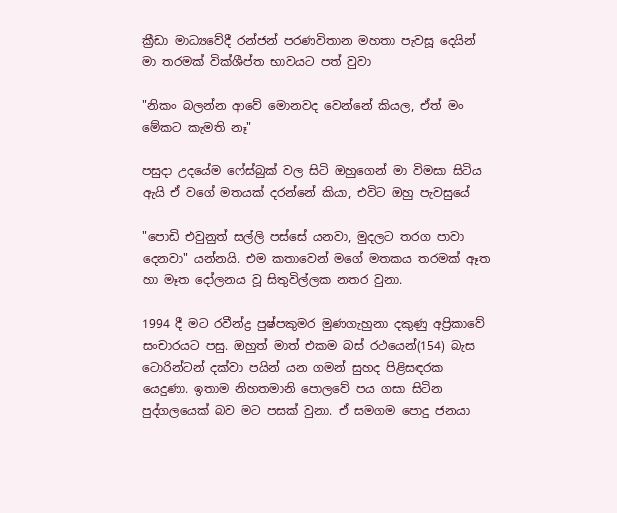ක්‍රීඩා මාධ්‍යවේදී රන්ජන් පරණවිතාන මහතා පැවසූ දෙයින් මා තරමක් වික්ශීප්ත භාවයට පත් වුවා

"නිකං බලන්න ආවේ මොනවද වෙන්නේ කියල, ඒත් මං මේකට කැමති නෑ"

පසුදා උදයේම ෆේස්බුක් වල සිටි ඔහුගෙන් මා විමසා සිටිය ඇයි ඒ වගේ මතයක් දරන්නේ කියා, එවිට ඔහු පැවසුයේ

"පොඩි එවුනුත් සල්ලි පස්සේ යනවා, මුදලට තරග පාවා දෙනවා" යන්නයි. එම කතාවෙන් මගේ මතකය තරමක් ඈත හා මෑත දෝලනය වූ සිතුවිල්ලක නතර වුනා.

1994 දී මට රවීන්ද්‍ර පුෂ්පකුමර මුණගැහුනා දකුණු අප්‍රිකාවේ සංචාරයට පසු. ඔහුත් මාත් එකම බස් රථයෙන්(154) බැස ටොරින්ටන් දක්වා පයින් යන ගමන් සුහද පිළිසඳරක යෙදුණා. ඉතාම නිහතමානි පොලවේ පය ගසා සිටින පුද්ගලයෙක් බව මට පසක් වුනා. ඒ සමගම පොදු ජනයා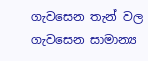ගැවසෙන තැන් වල ගැවසෙන සාමාන්‍ය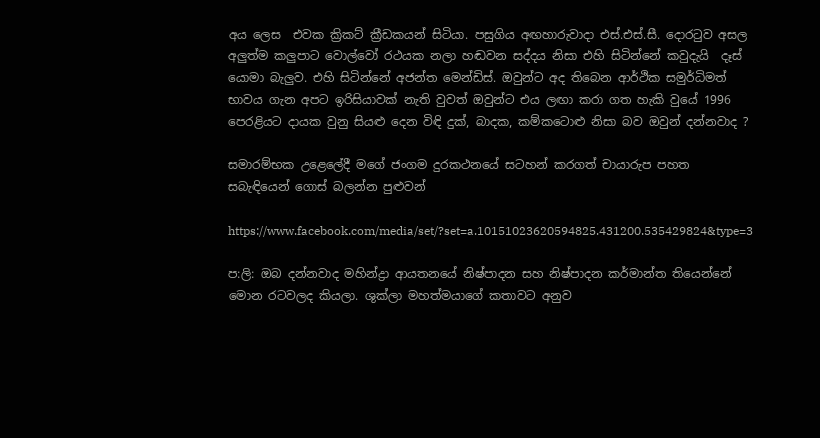අය ලෙස  එවක ක්‍රිකට් ක්‍රීඩකයන් සිටියා. පසුගිය අඟහාරුවාදා එස්.එස්.සී. දොරටුව අසල අලුත්ම කලුපාට වොල්වෝ රථයක නලා හඬවන සද්දය නිසා එහි සිටින්නේ කවුදැයි  දෑස් යොමා බැලුව. එහි සිටින්නේ අජන්ත මෙන්ඩිස්. ඔවුන්ට අද තිබෙන ආර්ථික සමුර්ධිමත් භාවය ගැන අපට ඉරිසියාවක් නැති වුවත් ඔවුන්ට එය ලඟා කරා ගත හැකි වුයේ 1996 පෙරළියට දායක වුනු සියළු දෙන විඳි දුක්, බාදක, කම්කටොළු නිසා බව ඔවුන් දන්නවාද ?

සමාරම්භක උළෙලේදී මගේ ජංගම දුරකථනයේ සටහන් කරගත් චායාරුප පහත සබැඳියෙන් ගොස් බලන්න පුළුවන්

https://www.facebook.com/media/set/?set=a.10151023620594825.431200.535429824&type=3

ප:ලි: ඔබ දන්නවාද මහින්ද්‍රා ආයතනයේ නිෂ්පාදන සහ නිෂ්පාදන කර්මාන්ත තියෙන්නේ මොන රටවලද කියලා. ශුක්ලා මහත්මයාගේ කතාවට අනුව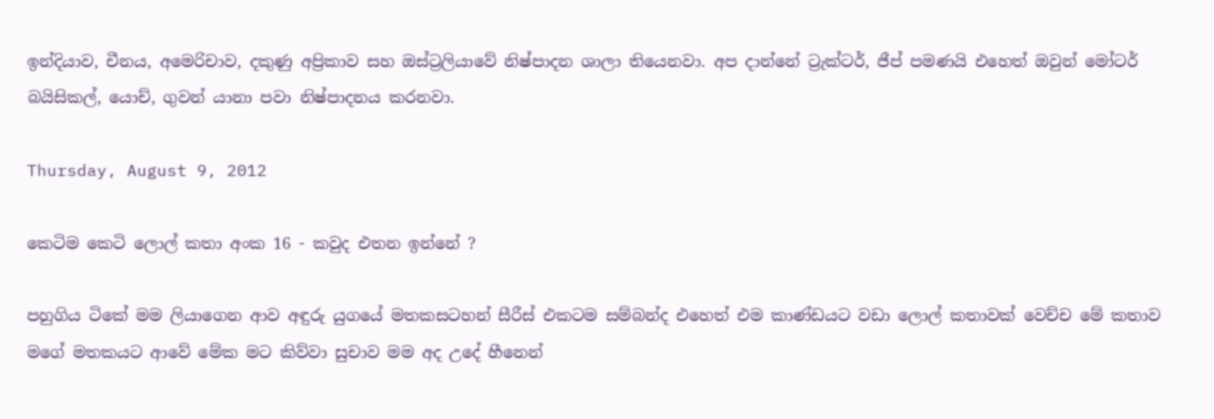ඉන්දියාව, චීනය, අමෙරිචාව, දකුණු අප්‍රිකාව සහ ඔස්ට්‍රලියාවේ නිෂ්පාදන ශාලා තියෙනවා. අප දාන්නේ ට්‍රැක්ටර්, ජීප් පමණයි එහෙත් ඔවුන් මෝටර් බයිසිකල්, යොච්, ගුවන් යානා පවා නිෂ්පාදනය කරනවා.

Thursday, August 9, 2012

කෙටිම කෙටි ලොල් කතා අංක 16 - කවුද එතන ඉන්නේ ?

පහුගිය ටිකේ මම ලියාගෙන ආව අඳුරු යුගයේ මතකසටහන් සීරීස් එකටම සම්බන්ද එහෙත් එම කාණ්ඩයට වඩා ලොල් කතාවක් වෙච්ච මේ කතාව මගේ මතකයට ආවේ මේක මට කිව්වා සුචාව මම අද උදේ හීනෙන්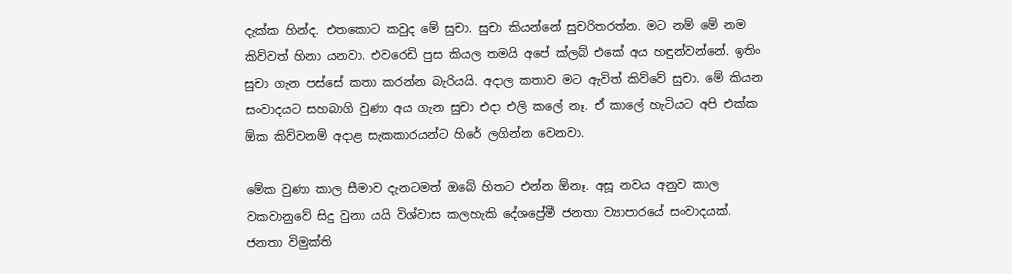දැක්ක හින්ද. එතකොට කවුද මේ සුචා. සුචා කියන්නේ සුචරිතරත්න. මට නම් මේ නම කිව්වත් හිනා යනවා. එවරෙඩි පුස කියල තමයි අපේ ක්ලබ් එකේ අය හඳුන්වන්නේ. ඉතිං සුචා ගැන පස්සේ කතා කරන්න බැරියයි. අදාල කතාව මට ඇවිත් කිව්වේ සුචා. මේ කියන සංවාදයට සහබාගි වුණා අය ගැන සුචා එදා එලි කලේ නෑ. ඒ කාලේ හැටියට අපි එක්ක ඕක කිව්වනම් අදාළ සැකකාරයන්ට හිරේ ලගින්න වෙනවා.

මේක වුණා කාල සීමාව දැනටමත් ඔබේ හිතට එන්න ඕනෑ. අසූ නවය අනුව කාල වකවානුවේ සිදු වුනා යයි විශ්වාස කලහැකි දේශප්‍රේමී ජනතා ව්‍යාපාරයේ සංවාදයක්. ජනතා විමුක්ති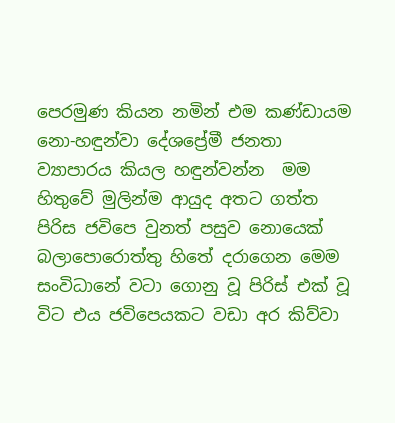පෙරමුණ කියන නමින් එම කණ්ඩායම නො-හඳුන්වා දේශප්‍රේමී ජනතා ව්‍යාපාරය කියල හඳුන්වන්න  මම හිතුවේ මුලින්ම ආයුද අතට ගත්ත පිරිස ජවිපෙ වුනත් පසුව නොයෙක් බලාපොරොත්තු හිතේ දරාගෙන මෙම සංවිධානේ වටා ගොනු වූ පිරිස් එක් වූ විට එය ජවිපෙයකට වඩා අර කිව්වා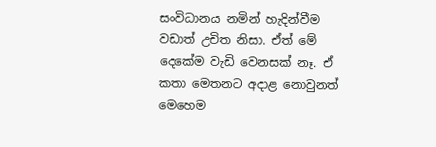සංවිධානය නමින් හැදින්වීම  වඩාත් උචිත නිසා. ඒත් මේ දෙකේම වැඩි වෙනසක් නෑ. ඒ කතා මෙතනට අදාළ නොවුනත් මෙහෙම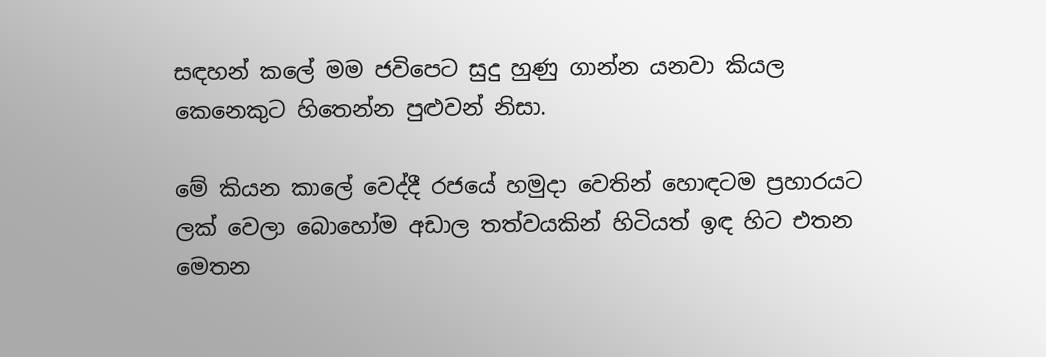සඳහන් කලේ මම ජවිපෙට සුදු හුණු ගාන්න යනවා කියල කෙනෙකුට හිතෙන්න පුළුවන් නිසා.

මේ කියන කාලේ වෙද්දී රජයේ හමුදා වෙතින් හොඳටම ප්‍රහාරයට ලක් වෙලා බොහෝම අඩාල තත්වයකින් හිටියත් ඉඳ හිට එතන මෙතන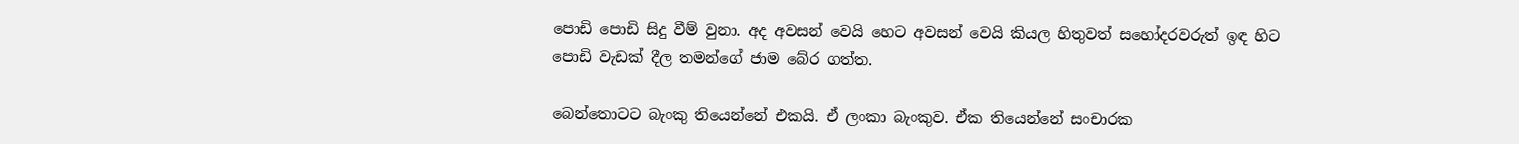පොඩි පොඩි සිදු වීම් වුනා. අද අවසන් වෙයි හෙට අවසන් වෙයි කියල හිතුවත් සහෝදරවරුත් ඉඳ හිට පොඩි වැඩක් දීල තමන්ගේ ජාම බේර ගත්ත.

බෙන්තොටට බැංකු තියෙන්නේ එකයි. ඒ ලංකා බැංකුව. ඒක තියෙන්නේ සංචාරක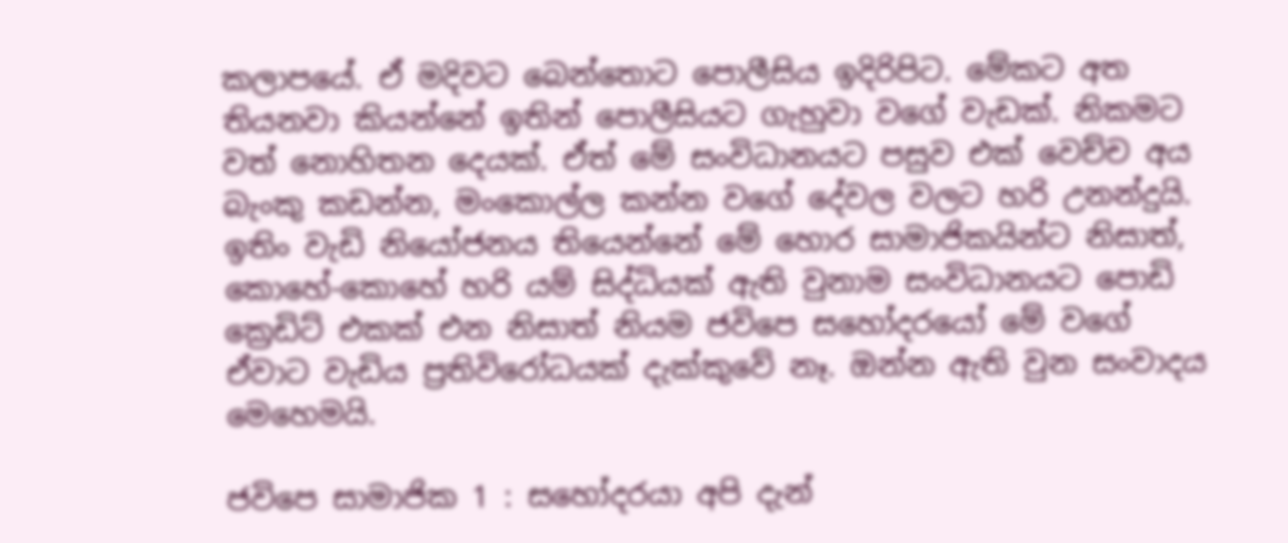කලාපයේ. ඒ මදිවට බෙන්තොට පොලීසිය ඉදිරිපිට. මේකට අත තියනවා කියන්නේ ඉතින් පොලීසියට ගැහුවා වගේ වැඩක්. නිකමට වත් නොහිතන දෙයක්. ඒත් මේ සංවිධානයට පසුව එක් වෙච්ච අය බැංකු කඩන්න, මංකොල්ල කන්න වගේ දේවල වලට හරි උනන්දුයි. ඉතිං වැඩි නියෝජනය තියෙන්නේ මේ හොර සාමාජිකයින්ට නිසාත්, කොහේ-කොහේ හරි යම් සිද්ධියක් ඇති වුනාම සංවිධානයට පොඩි ක්‍රෙඩිට් එකක් එන නිසාත් නියම ජවිපෙ සහෝදරයෝ මේ වගේ ඒවාට වැඩිය ප්‍රතිවිරෝධයක් දැක්කුවේ නෑ. ඔන්න ඇති වුන සංවාදය මෙහෙමයි.

ජවිපෙ සාමාජික 1 : සහෝදරයා අපි දැන්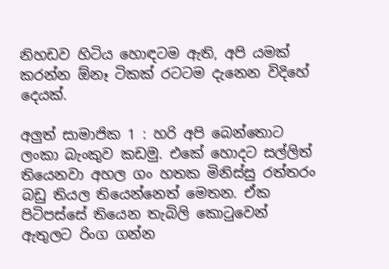නිහඩව හිටිය හොඳටම ඇති, අපි යමක් කරන්න ඕනෑ ටිකක් රටටම දැනෙන විදිහේ දෙයක්.

අලුත් සාමාජික 1 : හරි අපි බෙන්තොට ලංකා බැංකුව කඩමු. එකේ හොදට සල්ලිත් තියෙනවා අහල ගං හතක මිනිස්සු රත්තරං බඩු තියල තියෙන්නෙත් මෙතන. ඒක පිටිපස්සේ තියෙන තැබිලි කොටුවෙන් ඇතුලට රිංග ගන්න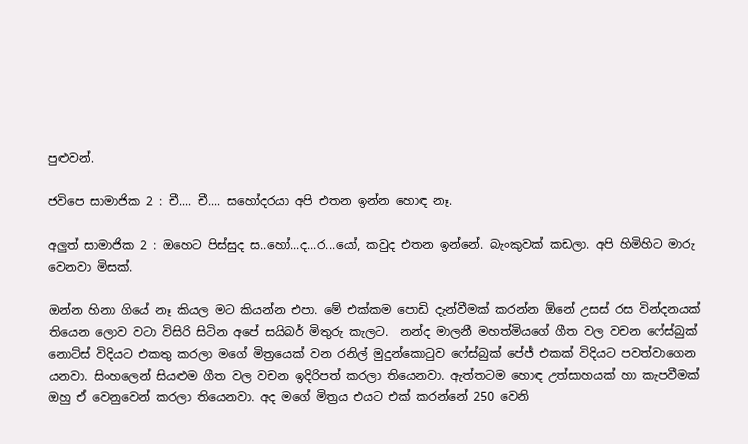පුළුවන්.

ජවිපෙ සාමාජික 2 : චී.... චී.... සහෝදරයා අපි එතන ඉන්න හොඳ නෑ.

අලුත් සාමාජික 2 : ඔහෙට පිස්සුද ස..හෝ...ද...ර...යෝ, කවුද එතන ඉන්නේ. බැංකුවක් කඩලා. අපි හිමිහිට මාරු වෙනවා මිසක්.

ඔන්න හිනා ගියේ නෑ කියල මට කියන්න එපා. මේ එක්කම පොඩි දැන්වීමක් කරන්න ඕනේ උසස් රස වින්දනයක් තියෙන ලොව වටා විසිරි සිටින අපේ සයිබර් මිතුරු කැලට.  නන්ද මාලනී මහත්මියගේ ගීත වල වචන ෆේස්බුක් නොට්ස් විදියට එකතු කරලා මගේ මිත්‍රයෙක් වන රනිල් මුදුන්කොටුව ෆේස්බුක් පේජ් එකක් විදියට පවත්වාගෙන යනවා. සිංහලෙන් සියළුම ගීත වල වචන ඉදිරිපත් කරලා තියෙනවා. ඇත්තටම හොඳ උත්සාහයක් හා කැපවීමක් ඔහු ඒ වෙනුවෙන් කරලා තියෙනවා. අද මගේ මිත්‍රය එයට එක් කරන්නේ 250 වෙනි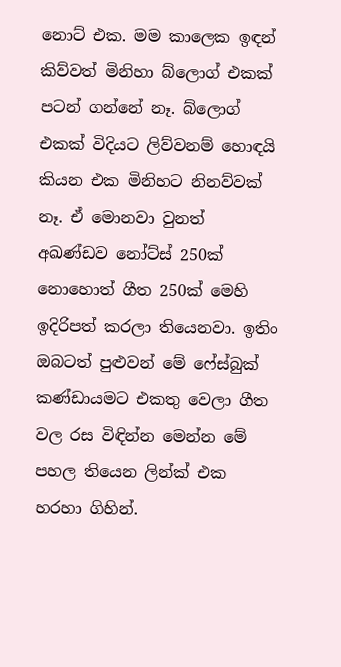නොට් එක. මම කාලෙක ඉඳන් කිව්වත් මිනිහා බ්ලොග් එකක් පටන් ගන්නේ නෑ. බ්ලොග් එකක් විදියට ලිව්වනම් හොඳයි කියන එක මිනිහට නිනව්වක් නෑ. ඒ මොනවා වුනත් අඛණ්ඩව නෝට්ස් 250ක් නොහොත් ගීත 250ක් මෙහි ඉදිරිපත් කරලා තියෙනවා. ඉතිං ඔබටත් පුළුවන් මේ ෆේස්බුක් කණ්ඩායමට එකතු වෙලා ගීත වල රස විඳින්න මෙන්න මේ පහල තියෙන ලින්ක් එක හරහා ගිහින්.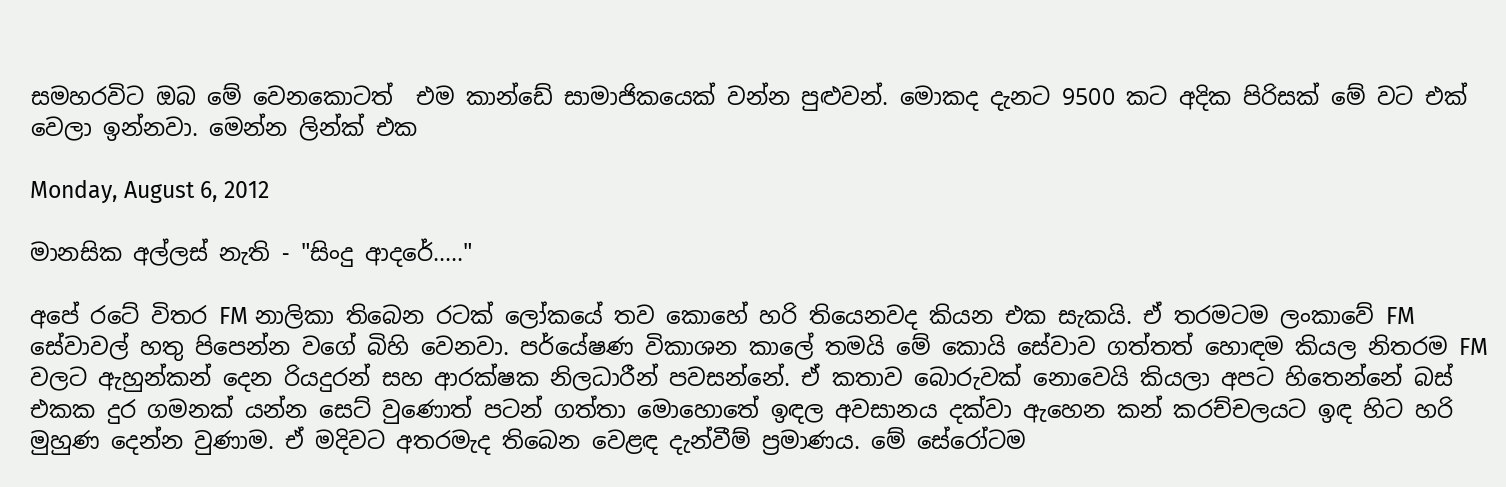සමහරවිට ඔබ මේ වෙනකොටත්  එම කාන්ඩේ සාමාජිකයෙක් වන්න පුළුවන්. මොකද දැනට 9500 කට අදික පිරිසක් මේ වට එක් වෙලා ඉන්නවා. මෙන්න ලින්ක් එක

Monday, August 6, 2012

මානසික අල්ලස් නැති - "සිංදු ආදරේ....."

අපේ රටේ විතර FM නාලිකා තිබෙන රටක් ලෝකයේ තව කොහේ හරි තියෙනවද කියන එක සැකයි. ඒ තරමටම ලංකාවේ FM  සේවාවල් හතු පිපෙන්න වගේ බිහි වෙනවා. පර්යේෂණ විකාශන කාලේ තමයි මේ කොයි සේවාව ගත්තත් හොඳම කියල නිතරම FM වලට ඇහුන්කන් දෙන රියදුරන් සහ ආරක්ෂක නිලධාරීන් පවසන්නේ. ඒ කතාව බොරුවක් නොවෙයි කියලා අපට හිතෙන්නේ බස් එකක දුර ගමනක් යන්න සෙට් වුණොත් පටන් ගත්තා මොහොතේ ඉඳල අවසානය දක්වා ඇහෙන කන් කරච්චලයට ඉඳ හිට හරි මුහුණ දෙන්න වුණාම. ඒ මදිවට අතරමැද තිබෙන වෙළඳ දැන්වීම් ප්‍රමාණය. මේ සේරෝටම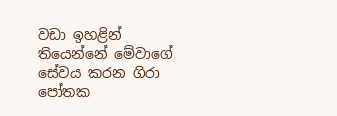වඩා ඉහළින් තියෙන්නේ මේවාගේ සේවය කරන ගිරා පෝතක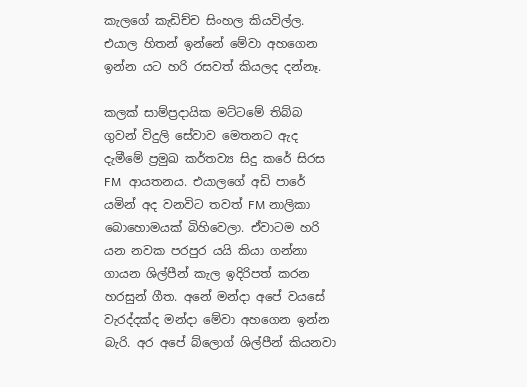කැලගේ කැඩිච්ච සිංහල කියවිල්ල. එයාල හිතන් ඉන්නේ මේවා අහගෙන ඉන්න යට හරි රසවත් කියලද දන්නෑ.

කලක් සාම්ප්‍රදායික මට්ටමේ තිබ්බ ගුවන් විදුලි සේවාව මෙතනට ඇද දැමීමේ ප්‍රමුඛ කර්තව්‍ය සිදු කරේ සිරස FM  ආයතනය. එයාලගේ අඩි පාරේ යමින් අද වනවිට තවත් FM නාලිකා බොහොමයක් බිහිවෙලා. ඒවාටම හරි යන නවක පරපුර යයි කියා ගන්නා ගායන ශිල්පීන් කැල ඉදිරිපත් කරන හරසුන් ගීත. අනේ මන්දා අපේ වයසේ වැරද්දක්ද මන්දා මේවා අහගෙන ඉන්න බැරි. අර අපේ බ්ලොග් ශිල්පීන් කියනවා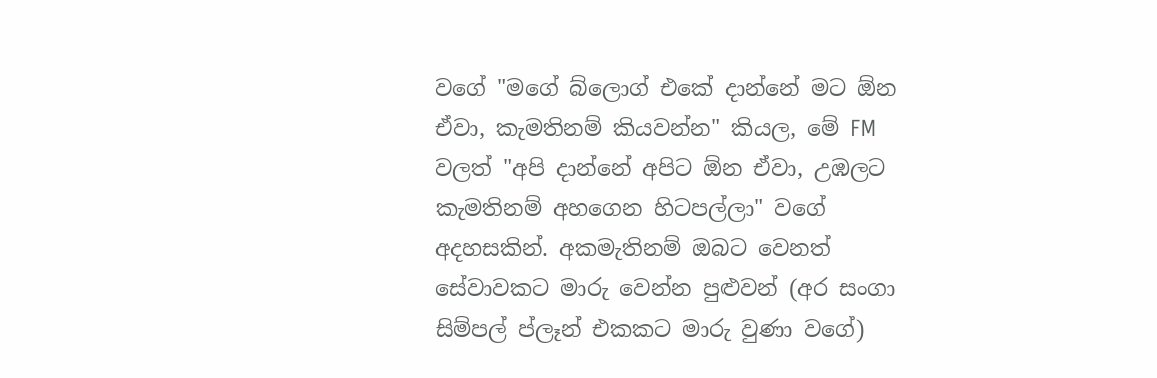වගේ "මගේ බ්ලොග් එකේ දාන්නේ මට ඕන ඒවා, කැමතිනම් කියවන්න" කියල, මේ FM වලත් "අපි දාන්නේ අපිට ඕන ඒවා, උඹලට කැමතිනම් අහගෙන හිටපල්ලා" වගේ අදහසකින්. අකමැතිනම් ඔබට වෙනත් සේවාවකට මාරු වෙන්න පුළුවන් (අර සංගා සිම්පල් ප්ලෑන් එකකට මාරු වුණා වගේ)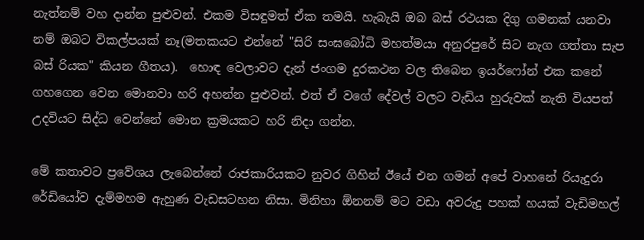නැත්නම් වහ දාන්න පුළුවන්. එකම විසඳුමත් ඒක තමයි. හැබැයි ඔබ බස් රථයක දිගු ගමනක් යනවා නම් ඔබට විකල්පයක් නෑ(මතකයට එන්නේ "සිරි සංඝබෝධි මහත්මයා අනුරපුරේ සිට නැග ගත්තා සැප බස් රියක" කියන ගීතය).  හොඳ වෙලාවට දැන් ජංගම දුරකථන වල තිබෙන ඉයර්ෆෝන් එක කනේ ගහගෙන වෙන මොනවා හරි අහන්න පුළුවන්. එත් ඒ වගේ දේවල් වලට වැඩිය හුරුවක් නැති වියපත් උදවියට සිද්ධ වෙන්නේ මොන ක්‍රමයකට හරි නිදා ගන්න.

මේ කතාවට ප්‍රවේශය ලැබෙන්නේ රාජකාරියකට නුවර ගිහින් ඊයේ එන ගමන් අපේ වාහනේ රියැදුරා රේඩියෝව දැම්මහම ඇහුණ වැඩසටහන නිසා. මිනිහා ඕනනම් මට වඩා අවරුදු පහක් හයක් වැඩිමහල්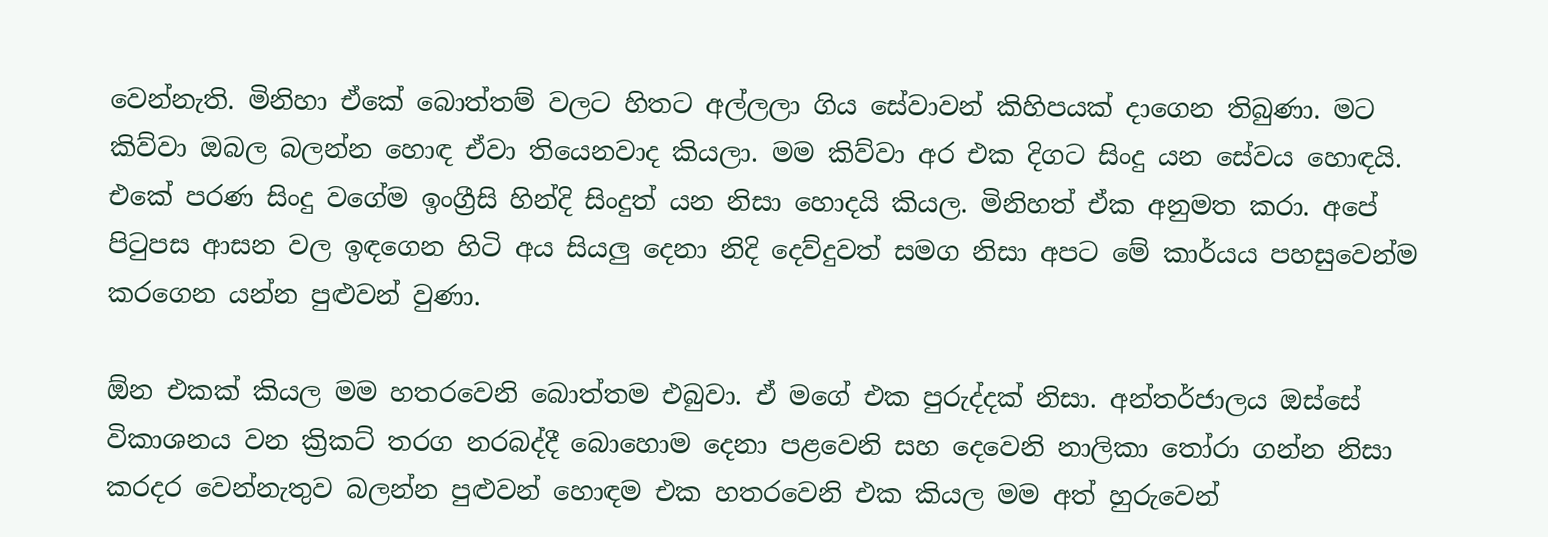වෙන්නැති. මිනිහා ඒකේ බොත්තම් වලට හිතට අල්ලලා ගිය සේවාවන් කිහිපයක් දාගෙන තිබුණා. මට කිව්වා ඔබල බලන්න හොඳ ඒවා තියෙනවාද කියලා. මම කිව්වා අර එක දිගට සිංදු යන සේවය හොඳයි. එකේ පරණ සිංදු වගේම ඉංග්‍රීසි හින්දි සිංදුත් යන නිසා හොදයි කියල. මිනිහත් ඒක අනුමත කරා. අපේ පිටුපස ආසන වල ඉඳගෙන හිටි අය සියලු දෙනා නිදි දෙව්දුවත් සමග නිසා අපට මේ කාර්යය පහසුවෙන්ම කරගෙන යන්න පුළුවන් වුණා.

ඕන එකක් කියල මම හතරවෙනි බොත්තම එබුවා. ඒ මගේ එක පුරුද්දක් නිසා. අන්තර්ජාලය ඔස්සේ විකාශනය වන ක්‍රිකට් තරග නරබද්දී බොහොම දෙනා පළවෙනි සහ දෙවෙනි නාලිකා තෝරා ගන්න නිසා කරදර වෙන්නැතුව බලන්න පුළුවන් හොඳම එක හතරවෙනි එක කියල මම අත් හුරුවෙන්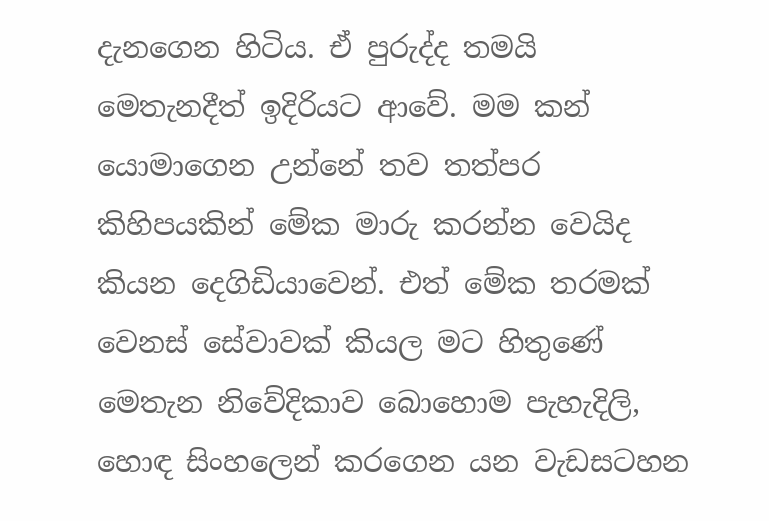දැනගෙන හිටිය. ඒ පුරුද්ද තමයි මෙතැනදීත් ඉදිරියට ආවේ. මම කන් යොමාගෙන උන්නේ තව තත්පර කිහිපයකින් මේක මාරු කරන්න වෙයිද කියන දෙගිඩියාවෙන්. එත් මේක තරමක් වෙනස් සේවාවක් කියල මට හිතුණේ මෙතැන නිවේදිකාව බොහොම පැහැදිලි, හොඳ සිංහලෙන් කරගෙන යන වැඩසටහන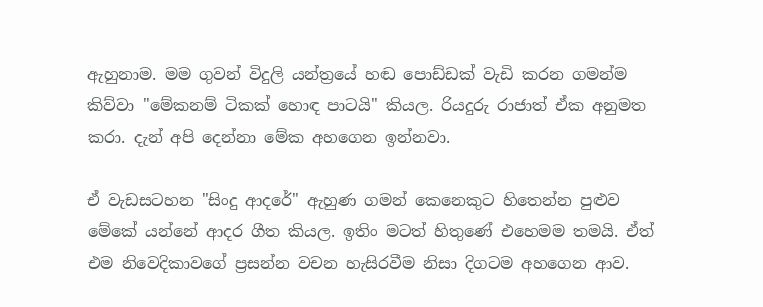ඇහුනාම. මම ගුවන් විදුලි යන්ත්‍රයේ හඬ පොඩ්ඩක් වැඩි කරන ගමන්ම කිව්වා "මේකනම් ටිකක් හොඳ පාටයි" කියල. රියදුරු රාජාත් ඒක අනුමත කරා. දැන් අපි දෙන්නා මේක අහගෙන ඉන්නවා.

ඒ වැඩසටහන "සිංදු ආදරේ" ඇහුණ ගමන් කෙනෙකුට හිතෙන්න පුළුව මේකේ යන්නේ ආදර ගීත කියල. ඉතිං මටත් හිතුණේ එහෙමම තමයි. ඒත් එම නිවෙදිකාවගේ ප්‍රසන්න වචන හැසිරවීම නිසා දිගටම අහගෙන ආව.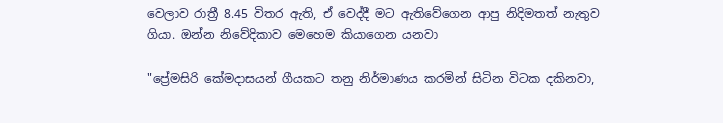වෙලාව රාත්‍රී 8.45 විතර ඇති, ඒ වෙද්දී මට ඇතිවේගෙන ආපු නිදිමතත් නැතුව ගියා. ඔන්න නිවේදිකාව මෙහෙම කියාගෙන යනවා

"ප්‍රේමසිරි කේමදාසයන් ගීයකට තනු නිර්මාණය කරමින් සිටින විටක දකිනවා,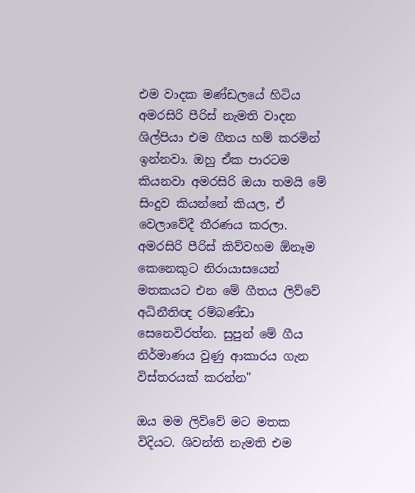එම වාදක මණ්ඩලයේ හිටිය අමරසිරි පීරිස් නැමති වාදන ශිල්පියා එම ගීතය හම් කරමින් ඉන්නවා. ඔහු ඒක පාරටම කියනවා අමරසිරි ඔයා තමයි මේ සිංදුව කියන්නේ කියල, ඒ වෙලාවේදී තීරණය කරලා. අමරසිරි පීරිස් කිව්වහම ඕනෑම කෙනෙකුට නිරායාසයෙන් මතකයට එන මේ ගීතය ලිව්වේ අධිනීතිඥ රම්බණ්ඩා සෙනෙවිරත්න. සුපුන් මේ ගීය නිර්මාණය වුණු ආකාරය ගැන විස්තරයක් කරන්න"

ඔය මම ලිව්වේ මට මතක විදියට. ශිවන්ති නැමති එම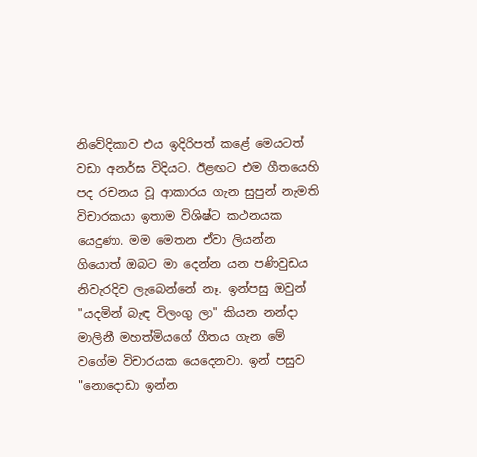නිවේදිකාව එය ඉදිරිපත් කළේ මෙයටත් වඩා අනර්ඝ විදියට. ඊළඟට එම ගීතයෙහි පද රචනය වූ ආකාරය ගැන සුපුන් නැමති විචාරකයා ඉතාම විශිෂ්ට කථනයක යෙදුණා. මම මෙතන ඒවා ලියන්න ගියොත් ඔබට මා දෙන්න යන පණිවුඩය නිවැරදිව ලැබෙන්නේ නෑ. ඉන්පසු ඔවුන් "යදමින් බැඳ විලංගු ලා" කියන නන්දා මාලිනී මහත්මියගේ ගීතය ගැන මේ වගේම විචාරයක යෙදෙනවා. ඉන් පසුව "නොදොඩා ඉන්න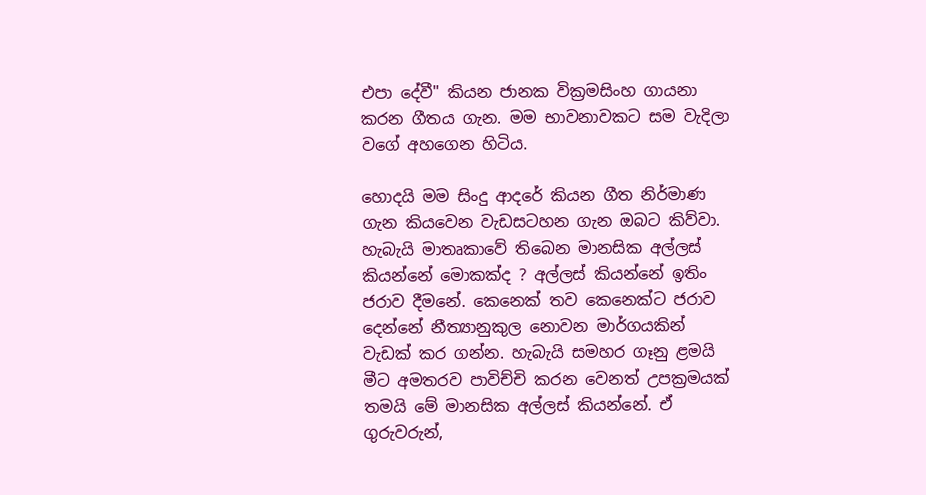එපා දේවී" කියන ජානක වික්‍රමසිංහ ගායනා කරන ගීතය ගැන. මම භාවනාවකට සම වැදිලා වගේ අහගෙන හිටිය.

හොදයි මම සිංදු ආදරේ කියන ගීත නිර්මාණ ගැන කියවෙන වැඩසටහන ගැන ඔබට කිව්වා. හැබැයි මාතෘකාවේ තිබෙන මානසික අල්ලස් කියන්නේ මොකක්ද ? අල්ලස් කියන්නේ ඉතිං ජරාව දීමනේ. කෙනෙක් තව කෙනෙක්ට ජරාව දෙන්නේ නීත්‍යානුකුල නොවන මාර්ගයකින් වැඩක් කර ගන්න. හැබැයි සමහර ගෑනු ළමයි මීට අමතරව පාවිච්චි කරන වෙනත් උපක්‍රමයක් තමයි මේ මානසික අල්ලස් කියන්නේ. ඒ ගුරුවරුන්,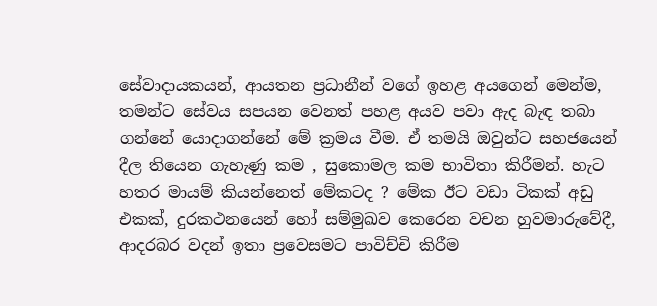සේවාදායකයන්, ආයතන ප්‍රධානීන් වගේ ඉහළ අයගෙන් මෙන්ම, තමන්ට සේවය සපයන වෙනත් පහළ අයව පවා ඇද බැඳ තබා ගන්නේ යොදාගන්නේ මේ ක්‍රමය වීම. ඒ තමයි ඔවුන්ට සහජයෙන් දීල තියෙන ගැහැණු කම , සුකොමල කම භාවිතා කිරීමන්. හැට හතර මායම් කියන්නෙත් මේකටද ? මේක ඊට වඩා ටිකක් අඩු එකක්, දුරකථනයෙන් හෝ සම්මුඛව කෙරෙන වචන හුවමාරුවේදී, ආදරබර වදන් ඉතා ප්‍රවෙසමට පාවිච්චි කිරීම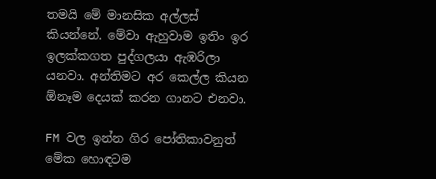තමයි මේ මානසික අල්ලස් කියන්නේ. මේවා ඇහුවාම ඉතිං ඉර ඉලක්කගත පුද්ගලයා ඇඹරිලා යනවා. අන්තිමට අර කෙල්ල කියන ඕනෑම දෙයක් කරන ගානට එනවා.

FM වල ඉන්න ගිර පෝතිකාවනුත් මේක හොඳටම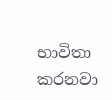භාවිතා කරනවා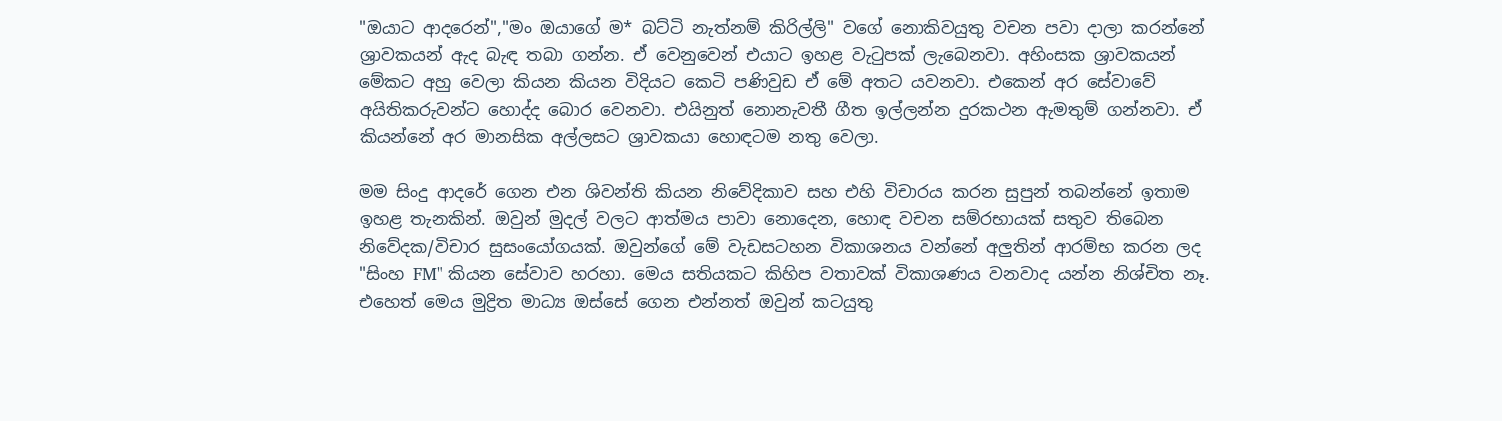"ඔයාට ආදරෙන්","මං ඔයාගේ ම* බට්ටි නැත්නම් කිරිල්ලි" වගේ නොකිවයුතු වචන පවා දාලා කරන්නේ  ශ්‍රාවකයන් ඇද බැඳ තබා ගන්න. ඒ වෙනුවෙන් එයාට ඉහළ වැටුපක් ලැබෙනවා. අහිංසක ශ්‍රාවකයන් මේකට අහු වෙලා කියන කියන විදියට කෙටි පණිවුඩ ඒ මේ අතට යවනවා. එකෙන් අර සේවාවේ අයිතිකරුවන්ට හොද්ද බොර වෙනවා. එයිනුත් නොනැවතී ගීත ඉල්ලන්න දුරකථන ඇමතුම් ගන්නවා. ඒ කියන්නේ අර මානසික අල්ලසට ශ්‍රාවකයා හොඳටම නතු වෙලා.

මම සිංදු ආදරේ ගෙන එන ශිවන්ති කියන නිවේදිකාව සහ එහි විචාරය කරන සුපුන් තබන්නේ ඉතාම ඉහළ තැනකින්. ඔවුන් මුදල් වලට ආත්මය පාවා නොදෙන, හොඳ වචන සම්රභායක් සතුව තිබෙන නිවේදක/විචාර සුසංයෝගයක්. ඔවුන්ගේ මේ වැඩසටහන විකාශනය වන්නේ අලුතින් ආරම්භ කරන ලද "සිංහ FM" කියන සේවාව හරහා. මෙය සතියකට කිහිප වතාවක් විකාශණය වනවාද යන්න නිශ්චිත නෑ. එහෙත් මෙය මුද්‍රිත මාධ්‍ය ඔස්සේ ගෙන එන්නත් ඔවුන් කටයුතු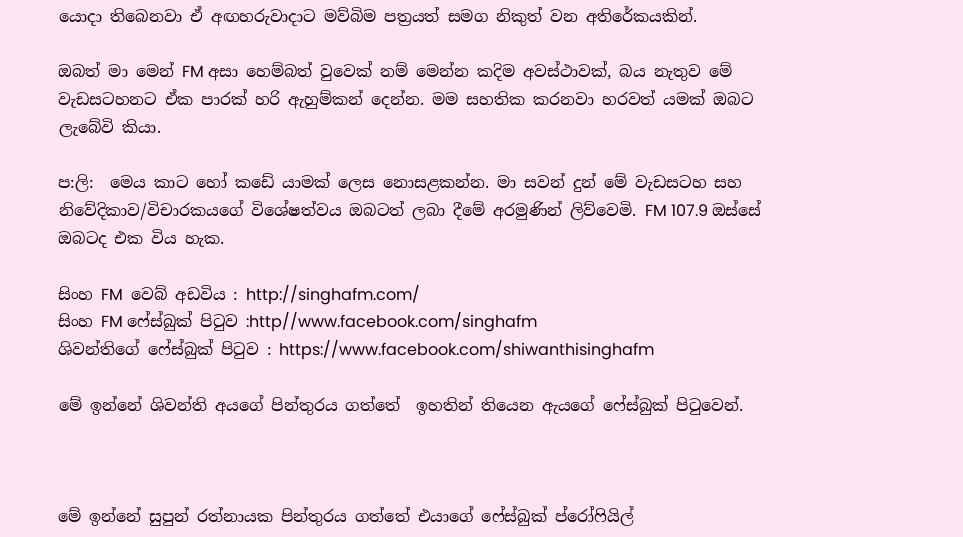යොදා තිබෙනවා ඒ අඟහරුවාදාට මව්බිම පත්‍රයත් සමග නිකුත් වන අතිරේකයකින්.

ඔබත් මා මෙන් FM අසා හෙම්බත් වුවෙක් නම් මෙන්න කදිම අවස්ථාවක්, බය නැතුව මේ වැඩසටහනට ඒක පාරක් හරි ඇහුම්කන් දෙන්න. මම සහතික කරනවා හරවත් යමක් ඔබට ලැබේවි කියා.

ප:ලි:  මෙය කාට හෝ කඩේ යාමක් ලෙස නොසළකන්න. මා සවන් දුන් මේ වැඩසටහ සහ නිවේදිකාව/විචාරකයගේ විශේෂත්වය ඔබටත් ලබා දීමේ අරමුණින් ලිව්වෙමි. FM 107.9 ඔස්සේ ඔබටද එක විය හැක.

සිංහ FM  වෙබ් අඩවිය : http://singhafm.com/
සිංහ FM ෆේස්බුක් පිටුව :http//www.facebook.com/singhafm
ශිවන්තිගේ ෆේස්බුක් පිටුව : https://www.facebook.com/shiwanthisinghafm

මේ ඉන්නේ ශිවන්ති අයගේ පින්තුරය ගත්තේ  ඉහතින් තියෙන ඇයගේ ෆේස්බුක් පිටුවෙන්.



මේ ඉන්නේ සුපුන් රත්නායක පින්තුරය ගත්තේ එයාගේ ෆේස්බුක් ප්රෝෆියිල්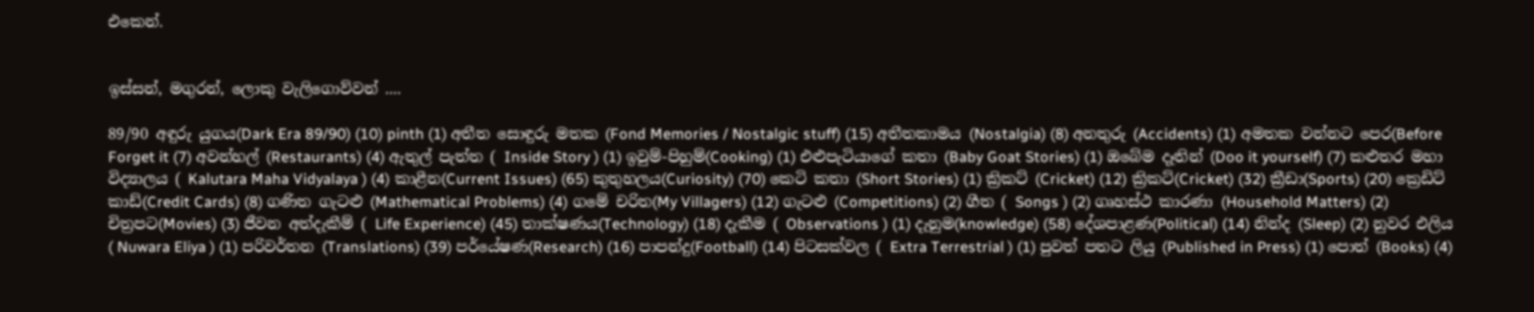එකෙන්.


ඉස්සන්, මගුරන්, ලොකු වැලිගොව්වන් ....

89/90 අඳුරු යුගය(Dark Era 89/90) (10) pinth (1) අතීත සොඳුරු මතක (Fond Memories / Nostalgic stuff) (15) අතීතකාමය (Nostalgia) (8) අනතුරු (Accidents) (1) අමතක වන්නට පෙර(Before Forget it (7) අවන්හල් (Restaurants) (4) ඇතුල් පැත්ත ( Inside Story ) (1) ඉවුම්-පිහුම්(Cooking) (1) එළුපැටියාගේ කතා (Baby Goat Stories) (1) ඔබේම දෑතින් (Doo it yourself) (7) කළුතර මහා විද්‍යාලය ( Kalutara Maha Vidyalaya ) (4) කාළීන(Current Issues) (65) කුතුහලය(Curiosity) (70) කෙටි කතා (Short Stories) (1) ක්‍රිකට් (Cricket) (12) ක්‍රිකට්(Cricket) (32) ක්‍රීඩා(Sports) (20) ක්‍රෙඩිට් කාඩ්(Credit Cards) (8) ගණිත ගැටළු (Mathematical Problems) (4) ගමේ චරිත(My Villagers) (12) ගැටළු (Competitions) (2) ගීත ( Songs ) (2) ගෘහස්ථ කාරණා (Household Matters) (2) චිත්‍රපට(Movies) (3) ජීවන අත්දැකීම් ( Life Experience) (45) තාක්ෂණය(Technology) (18) දැකීම ( Observations ) (1) දැනුම(knowledge) (58) දේශපාළණ(Political) (14) නින්ද (Sleep) (2) නුවර එලිය ( Nuwara Eliya ) (1) පරිවර්තන (Translations) (39) පර්යේෂණ(Research) (16) පාපන්දු(Football) (14) පිටසක්වල ( Extra Terrestrial ) (1) පුවත් පතට ලියු (Published in Press) (1) පොත් (Books) (4)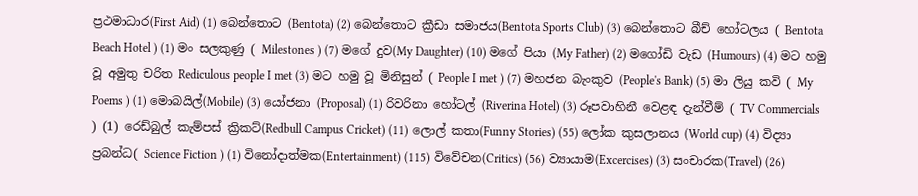ප්‍රථමාධාර(First Aid) (1) බෙන්තොට (Bentota) (2) බෙන්තොට ක්‍රීඩා සමාජය(Bentota Sports Club) (3) බෙන්තොට බීච් හෝටලය ( Bentota Beach Hotel ) (1) මං සලකුණු ( Milestones ) (7) මගේ දුව(My Daughter) (10) මගේ පියා (My Father) (2) මගෝඩි වැඩ (Humours) (4) මට හමු වූ අමුතු චරිත Rediculous people I met (3) මට හමු වූ මිනිසුන් ( People I met ) (7) මහජන බැංකුව (People's Bank) (5) මා ලියු කවි ( My Poems ) (1) මොබයිල්(Mobile) (3) යෝජනා (Proposal) (1) රිවරිනා හෝටල් (Riverina Hotel) (3) රූපවාහිනී වෙළඳ දැන්වීම් ( TV Commercials ) (1) රෙඩ්බුල් කැම්පස් ක්‍රිකට්(Redbull Campus Cricket) (11) ලොල් කතා(Funny Stories) (55) ලෝක කුසලානය (World cup) (4) විද්‍යා ප්‍රබන්ධ( Science Fiction ) (1) විනෝදාත්මක(Entertainment) (115) විවේචන(Critics) (56) ව්‍යායාම(Excercises) (3) සංචාරක(Travel) (26)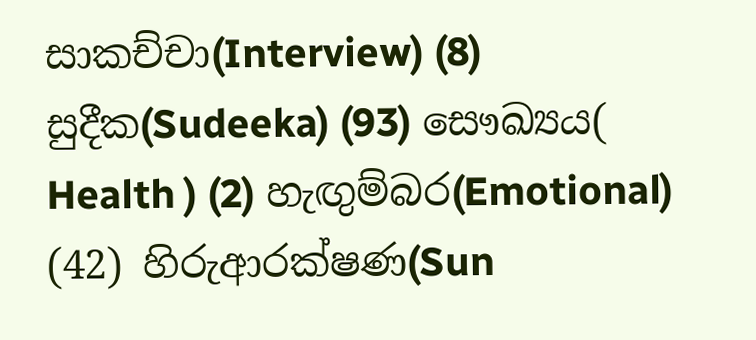සාකච්චා(Interview) (8) සුදීක(Sudeeka) (93) සෞඛ්‍යය( Health ) (2) හැඟුම්බර(Emotional) (42) හිරුආරක්ෂණ(Sun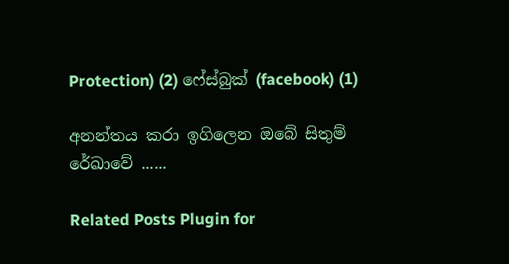Protection) (2) ෆේස්බුක් (facebook) (1)

අනන්තය කරා ඉගිලෙන ඔබේ සිතුම් රේඛාවේ ......

Related Posts Plugin for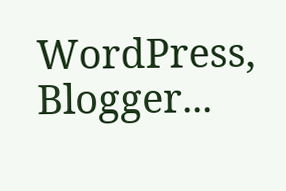WordPress, Blogger...